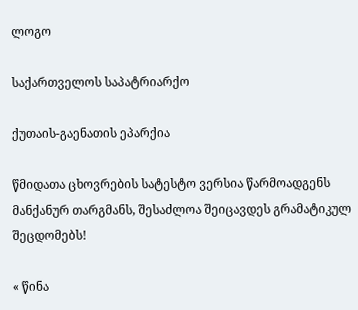ლოგო

საქართველოს საპატრიარქო

ქუთაის-გაენათის ეპარქია

წმიდათა ცხოვრების სატესტო ვერსია წარმოადგენს მანქანურ თარგმანს, შესაძლოა შეიცავდეს გრამატიკულ შეცდომებს!

« წინა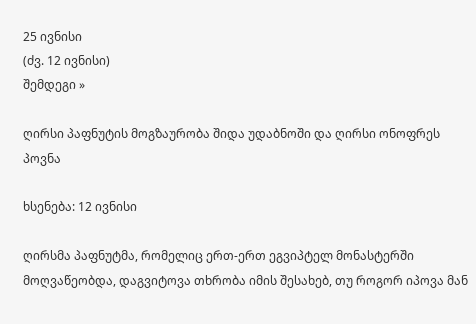25 ივნისი
(ძვ. 12 ივნისი)
შემდეგი »

ღირსი პაფნუტის მოგზაურობა შიდა უდაბნოში და ღირსი ონოფრეს პოვნა

ხსენება: 12 ივნისი

ღირსმა პაფნუტმა, რომელიც ერთ-ერთ ეგვიპტელ მონასტერში მოღვაწეობდა, დაგვიტოვა თხრობა იმის შესახებ, თუ როგორ იპოვა მან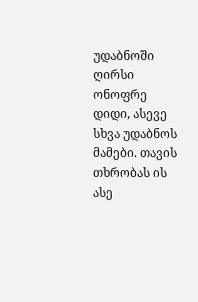უდაბნოში ღირსი ონოფრე დიდი, ასევე სხვა უდაბნოს მამები. თავის თხრობას ის ასე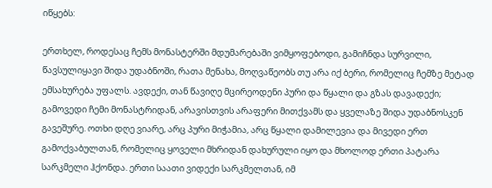იწყებს:

ერთხელ, როდესაც ჩემს მონასტერში მდუმარებაში ვიმყოფებოდი, გამიჩნდა სურვილი, წავსულიყავი შიდა უდაბნოში, რათა მენახა, მოღვაწეობს თუ არა იქ ბერი, რომელიც ჩემზე მეტად ემსახურება უფალს. ავდექი, თან წავიღე მცირეოდენი პური და წყალი და გზას დავადექი; გამოვედი ჩემი მონასტრიდან, არავისთვის არაფერი მითქვამს და ყველაზე შიდა უდაბნოსკენ გავეშურე. ოთხი დღე ვიარე, არც პური მიჭამია, არც წყალი დამილევია და მივედი ერთ გამოქვაბულთან, რომელიც ყოველი მხრიდან დახურული იყო და მხოლოდ ერთი პატარა სარკმელი ჰქონდა. ერთი საათი ვიდექი სარკმელთან, იმ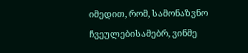იმედით, რომ, სამონაზვნო ჩვეულებისამებრ, ვინმე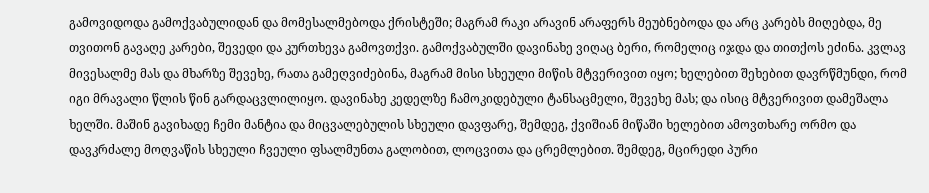გამოვიდოდა გამოქვაბულიდან და მომესალმებოდა ქრისტეში; მაგრამ რაკი არავინ არაფერს მეუბნებოდა და არც კარებს მიღებდა, მე თვითონ გავაღე კარები, შევედი და კურთხევა გამოვთქვი. გამოქვაბულში დავინახე ვიღაც ბერი, რომელიც იჯდა და თითქოს ეძინა. კვლავ მივესალმე მას და მხარზე შევეხე, რათა გამეღვიძებინა, მაგრამ მისი სხეული მიწის მტვერივით იყო; ხელებით შეხებით დავრწმუნდი, რომ იგი მრავალი წლის წინ გარდაცვლილიყო. დავინახე კედელზე ჩამოკიდებული ტანსაცმელი, შევეხე მას; და ისიც მტვერივით დამეშალა ხელში. მაშინ გავიხადე ჩემი მანტია და მიცვალებულის სხეული დავფარე, შემდეგ, ქვიშიან მიწაში ხელებით ამოვთხარე ორმო და დავკრძალე მოღვაწის სხეული ჩვეული ფსალმუნთა გალობით, ლოცვითა და ცრემლებით. შემდეგ, მცირედი პური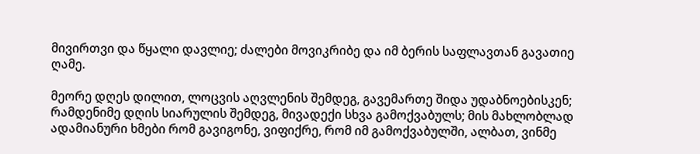მივირთვი და წყალი დავლიე; ძალები მოვიკრიბე და იმ ბერის საფლავთან გავათიე ღამე.

მეორე დღეს დილით, ლოცვის აღვლენის შემდეგ, გავემართე შიდა უდაბნოებისკენ; რამდენიმე დღის სიარულის შემდეგ, მივადექი სხვა გამოქვაბულს; მის მახლობლად ადამიანური ხმები რომ გავიგონე, ვიფიქრე, რომ იმ გამოქვაბულში, ალბათ, ვინმე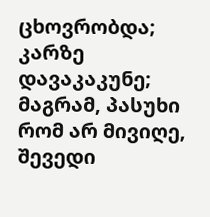ცხოვრობდა; კარზე დავაკაკუნე; მაგრამ, პასუხი რომ არ მივიღე, შევედი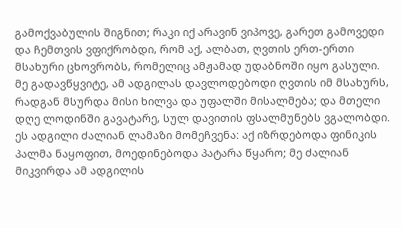გამოქვაბულის შიგნით; რაკი იქ არავინ ვიპოვე, გარეთ გამოვედი და ჩემთვის ვფიქრობდი, რომ აქ, ალბათ, ღვთის ერთ-ერთი მსახური ცხოვრობს, რომელიც ამჟამად უდაბნოში იყო გასული. მე გადავწყვიტე, ამ ადგილას დავლოდებოდი ღვთის იმ მსახურს, რადგან მსურდა მისი ხილვა და უფალში მისალმება; და მთელი დღე ლოდინში გავატარე, სულ დავითის ფსალმუნებს ვგალობდი. ეს ადგილი ძალიან ლამაზი მომეჩვენა: აქ იზრდებოდა ფინიკის პალმა ნაყოფით, მოედინებოდა პატარა წყარო; მე ძალიან მიკვირდა ამ ადგილის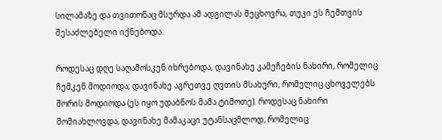სილამაზე და თვითონაც მსურდა ამ ადგილას მეცხოვრა, თუკი ეს ჩემთვის შესაძლებელი იქნებოდა.

როდესაც დღე საღამოსკენ იხრებოდა, დავინახე კამეჩების ნახირი, რომელიც ჩემკენ მოდიოდა; დავინახე აგრეთვე ღვთის მსახური, რომელიც ცხოველებს შორის მოდიოდა (ეს იყო უდაბნოს მამა ტიმოთე). როდესაც ნახირი მომიახლოვდა, დავინახე მამაკაცი უტანსაცმლოდ, რომელიც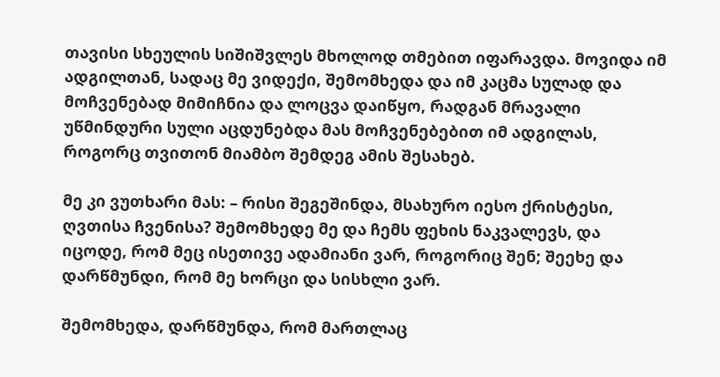თავისი სხეულის სიშიშვლეს მხოლოდ თმებით იფარავდა. მოვიდა იმ ადგილთან, სადაც მე ვიდექი, შემომხედა და იმ კაცმა სულად და მოჩვენებად მიმიჩნია და ლოცვა დაიწყო, რადგან მრავალი უწმინდური სული აცდუნებდა მას მოჩვენებებით იმ ადგილას, როგორც თვითონ მიამბო შემდეგ ამის შესახებ.

მე კი ვუთხარი მას: – რისი შეგეშინდა, მსახურო იესო ქრისტესი, ღვთისა ჩვენისა? შემომხედე მე და ჩემს ფეხის ნაკვალევს, და იცოდე, რომ მეც ისეთივე ადამიანი ვარ, როგორიც შენ; შეეხე და დარწმუნდი, რომ მე ხორცი და სისხლი ვარ.

შემომხედა, დარწმუნდა, რომ მართლაც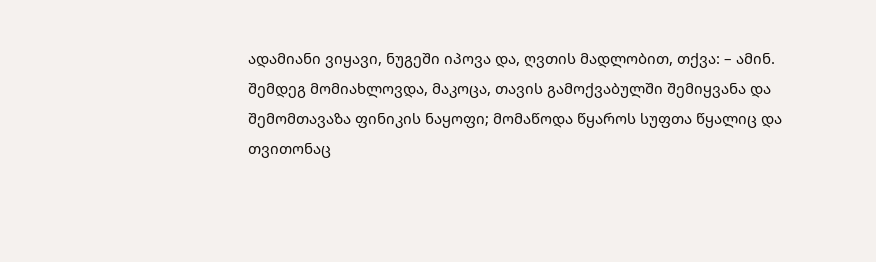ადამიანი ვიყავი, ნუგეში იპოვა და, ღვთის მადლობით, თქვა: – ამინ. შემდეგ მომიახლოვდა, მაკოცა, თავის გამოქვაბულში შემიყვანა და შემომთავაზა ფინიკის ნაყოფი; მომაწოდა წყაროს სუფთა წყალიც და თვითონაც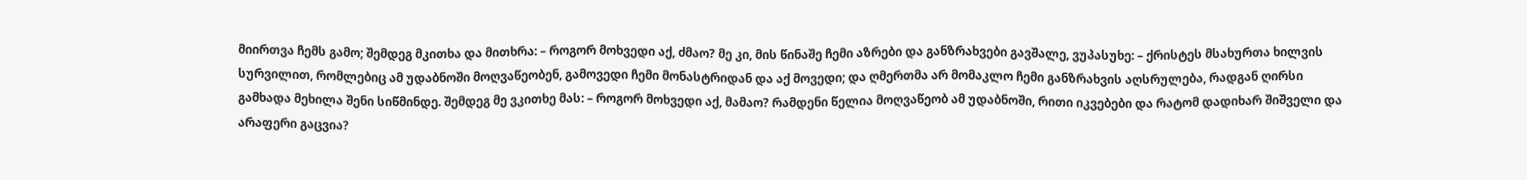მიირთვა ჩემს გამო; შემდეგ მკითხა და მითხრა: – როგორ მოხვედი აქ, ძმაო? მე კი, მის წინაშე ჩემი აზრები და განზრახვები გავშალე, ვუპასუხე: – ქრისტეს მსახურთა ხილვის სურვილით, რომლებიც ამ უდაბნოში მოღვაწეობენ, გამოვედი ჩემი მონასტრიდან და აქ მოვედი; და ღმერთმა არ მომაკლო ჩემი განზრახვის აღსრულება, რადგან ღირსი გამხადა მეხილა შენი სიწმინდე. შემდეგ მე ვკითხე მას: – როგორ მოხვედი აქ, მამაო? რამდენი წელია მოღვაწეობ ამ უდაბნოში, რითი იკვებები და რატომ დადიხარ შიშველი და არაფერი გაცვია?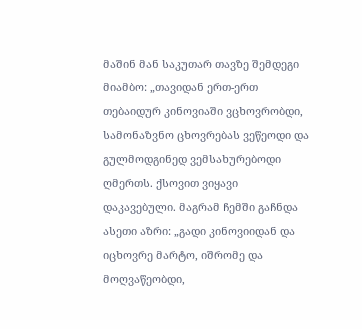მაშინ მან საკუთარ თავზე შემდეგი მიამბო: „თავიდან ერთ-ერთ თებაიდურ კინოვიაში ვცხოვრობდი, სამონაზვნო ცხოვრებას ვეწეოდი და გულმოდგინედ ვემსახურებოდი ღმერთს. ქსოვით ვიყავი დაკავებული. მაგრამ ჩემში გაჩნდა ასეთი აზრი: „გადი კინოვიიდან და იცხოვრე მარტო, იშრომე და მოღვაწეობდი,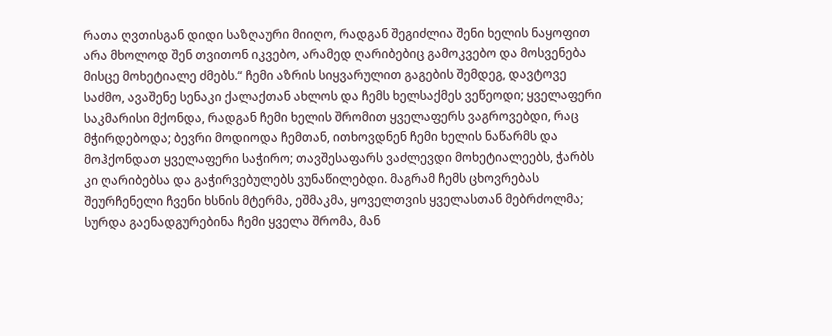რათა ღვთისგან დიდი საზღაური მიიღო, რადგან შეგიძლია შენი ხელის ნაყოფით არა მხოლოდ შენ თვითონ იკვებო, არამედ ღარიბებიც გამოკვებო და მოსვენება მისცე მოხეტიალე ძმებს.“ ჩემი აზრის სიყვარულით გაგების შემდეგ, დავტოვე საძმო, ავაშენე სენაკი ქალაქთან ახლოს და ჩემს ხელსაქმეს ვეწეოდი; ყველაფერი საკმარისი მქონდა, რადგან ჩემი ხელის შრომით ყველაფერს ვაგროვებდი, რაც მჭირდებოდა; ბევრი მოდიოდა ჩემთან, ითხოვდნენ ჩემი ხელის ნაწარმს და მოჰქონდათ ყველაფერი საჭირო; თავშესაფარს ვაძლევდი მოხეტიალეებს, ჭარბს კი ღარიბებსა და გაჭირვებულებს ვუნაწილებდი. მაგრამ ჩემს ცხოვრებას შეურჩენელი ჩვენი ხსნის მტერმა, ეშმაკმა, ყოველთვის ყველასთან მებრძოლმა; სურდა გაენადგურებინა ჩემი ყველა შრომა, მან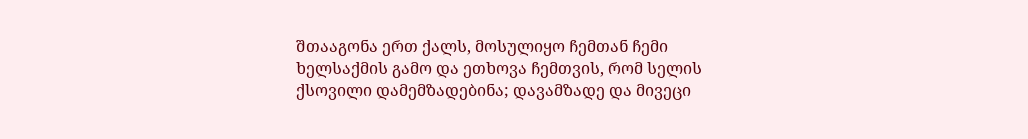შთააგონა ერთ ქალს, მოსულიყო ჩემთან ჩემი ხელსაქმის გამო და ეთხოვა ჩემთვის, რომ სელის ქსოვილი დამემზადებინა; დავამზადე და მივეცი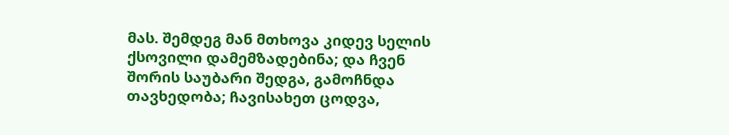მას. შემდეგ მან მთხოვა კიდევ სელის ქსოვილი დამემზადებინა; და ჩვენ შორის საუბარი შედგა, გამოჩნდა თავხედობა; ჩავისახეთ ცოდვა,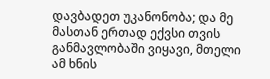დავბადეთ უკანონობა; და მე მასთან ერთად ექვსი თვის განმავლობაში ვიყავი, მთელი ამ ხნის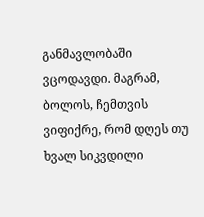განმავლობაში ვცოდავდი. მაგრამ, ბოლოს, ჩემთვის ვიფიქრე, რომ დღეს თუ ხვალ სიკვდილი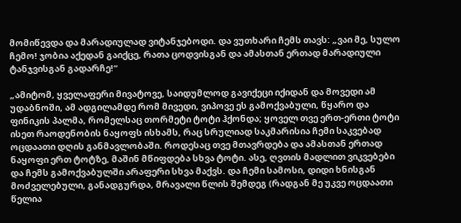მომიწევდა და მარადიულად ვიტანჯებოდი. და ვუთხარი ჩემს თავს: „ვაი მე, სულო ჩემო! ჯობია აქედან გაიქცე, რათა ცოდვისგან და ამასთან ერთად მარადიული ტანჯვისგან გადარჩე!“

„ამიტომ, ყველაფერი მივატოვე, საიდუმლოდ გავიქეცი იქიდან და მოვედი ამ უდაბნოში, ამ ადგილამდე რომ მივედი, ვიპოვე ეს გამოქვაბული, წყარო და ფინიკის პალმა, რომელსაც თორმეტი ტოტი ჰქონდა; ყოველ თვე ერთ-ერთი ტოტი ისეთ რაოდენობის ნაყოფს ისხამს, რაც სრულიად საკმარისია ჩემი საკვებად ოცდაათი დღის განმავლობაში. როდესაც თვე მთავრდება და ამასთან ერთად ნაყოფი ერთ ტოტზე, მაშინ მწიფდება სხვა ტოტი. ასე, ღვთის მადლით ვიკვებები და ჩემს გამოქვაბულში არაფერი სხვა მაქვს. და ჩემი სამოსი, დიდი ხნისგან მოძველებული, განადგურდა, მრავალი წლის შემდეგ (რადგან მე უკვე ოცდაათი წელია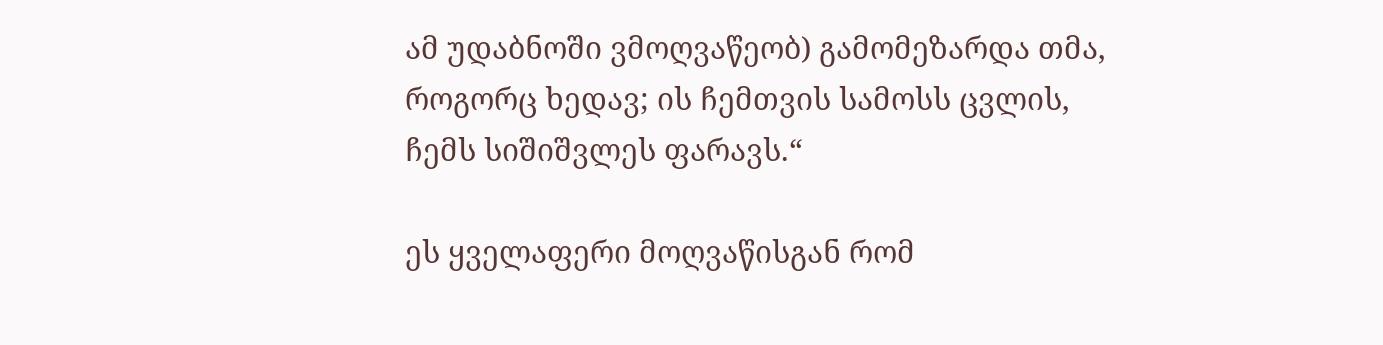ამ უდაბნოში ვმოღვაწეობ) გამომეზარდა თმა, როგორც ხედავ; ის ჩემთვის სამოსს ცვლის, ჩემს სიშიშვლეს ფარავს.“

ეს ყველაფერი მოღვაწისგან რომ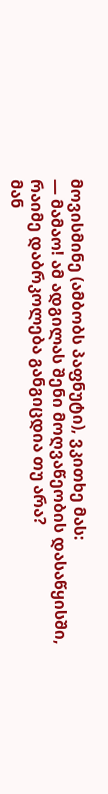მოვისმინე (ამბობს პაფნუტი), ვკითხე მას:
— მამაო! ამ ადგილას შენი მოღვაწეობის დასაწყისში, რაიმე დაბრკოლება განგიცდია თუ არა?
მან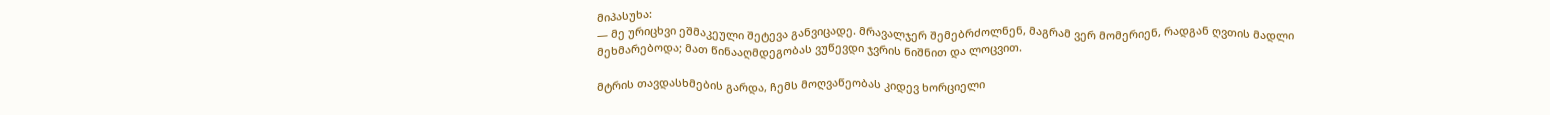მიპასუხა:
— მე ურიცხვი ეშმაკეული შეტევა განვიცადე. მრავალჯერ შემებრძოლნენ, მაგრამ ვერ მომერიენ, რადგან ღვთის მადლი მეხმარებოდა; მათ წინააღმდეგობას ვუწევდი ჯვრის ნიშნით და ლოცვით.

მტრის თავდასხმების გარდა, ჩემს მოღვაწეობას კიდევ ხორციელი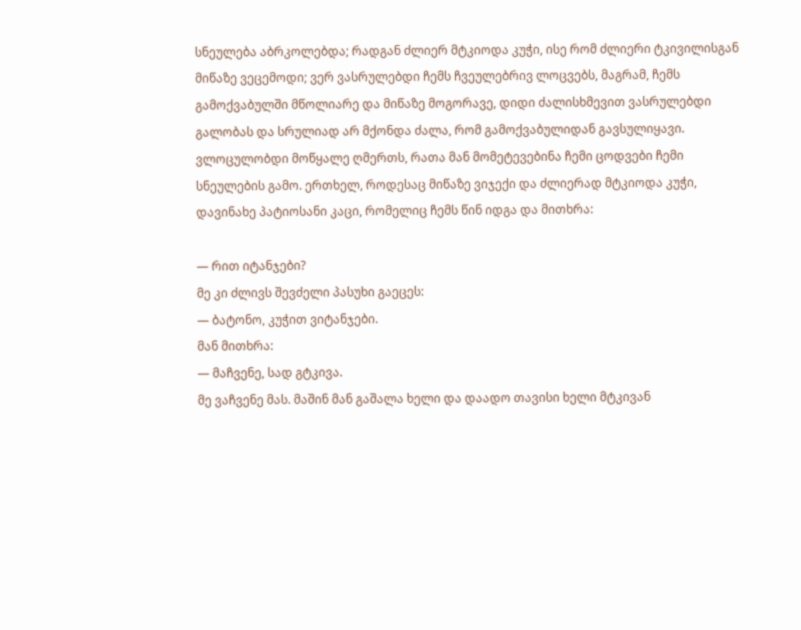სნეულება აბრკოლებდა; რადგან ძლიერ მტკიოდა კუჭი, ისე რომ ძლიერი ტკივილისგან მიწაზე ვეცემოდი; ვერ ვასრულებდი ჩემს ჩვეულებრივ ლოცვებს, მაგრამ, ჩემს გამოქვაბულში მწოლიარე და მიწაზე მოგორავე, დიდი ძალისხმევით ვასრულებდი გალობას და სრულიად არ მქონდა ძალა, რომ გამოქვაბულიდან გავსულიყავი. ვლოცულობდი მოწყალე ღმერთს, რათა მან მომეტევებინა ჩემი ცოდვები ჩემი სნეულების გამო. ერთხელ, როდესაც მიწაზე ვიჯექი და ძლიერად მტკიოდა კუჭი, დავინახე პატიოსანი კაცი, რომელიც ჩემს წინ იდგა და მითხრა:

— რით იტანჯები?
მე კი ძლივს შევძელი პასუხი გაეცეს:
— ბატონო, კუჭით ვიტანჯები.
მან მითხრა:
— მაჩვენე, სად გტკივა.
მე ვაჩვენე მას. მაშინ მან გაშალა ხელი და დაადო თავისი ხელი მტკივან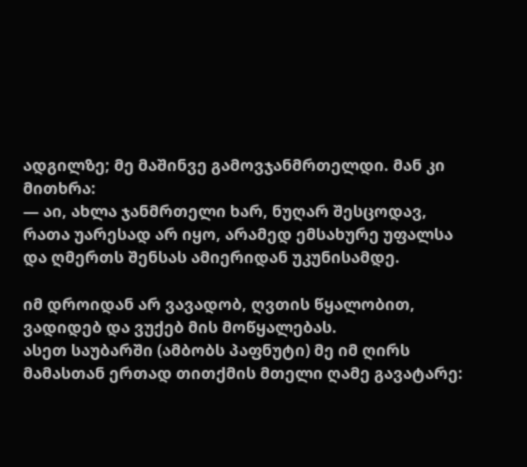ადგილზე; მე მაშინვე გამოვჯანმრთელდი. მან კი მითხრა:
— აი, ახლა ჯანმრთელი ხარ, ნუღარ შესცოდავ, რათა უარესად არ იყო, არამედ ემსახურე უფალსა და ღმერთს შენსას ამიერიდან უკუნისამდე.

იმ დროიდან არ ვავადობ, ღვთის წყალობით, ვადიდებ და ვუქებ მის მოწყალებას.
ასეთ საუბარში (ამბობს პაფნუტი) მე იმ ღირს მამასთან ერთად თითქმის მთელი ღამე გავატარე: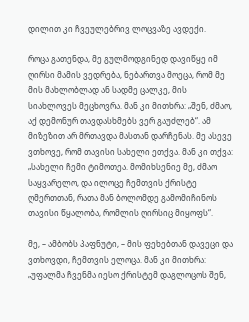დილით კი ჩვეულებრივ ლოცვაზე ავდექი.

როცა გათენდა, მე გულმოდგინედ დავიწყე იმ ღირსი მამის ვედრება, ნებართვა მოეცა, რომ მე მის მახლობლად ან სადმე ცალკე, მის სიახლოვეს მეცხოვრა. მან კი მითხრა: „შენ, ძმაო, აქ დემონურ თავდასხმებს ვერ გაუძლებ“. ამ მიზეზით არ მრთავდა მასთან დარჩენას. მე ასევე ვთხოვე, რომ თავისი სახელი ეთქვა. მან კი თქვა: „სახელი ჩემი ტიმოთეა. მომიხსენიე მე, ძმაო საყვარელო, და ილოცე ჩემთვის ქრისტე ღმერთთან, რათა მან ბოლომდე გამომიჩინოს თავისი წყალობა, რომლის ღირსიც მიყოფს“.

მე, – ამბობს პაფნუტი, – მის ფეხებთან დავეცი და ვთხოვდი, ჩემთვის ელოცა. მან კი მითხრა: „უფალმა ჩვენმა იესო ქრისტემ დაგლოცოს შენ,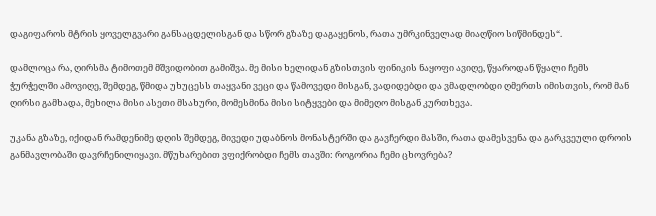დაგიფაროს მტრის ყოველგვარი განსაცდელისგან და სწორ გზაზე დაგაყენოს, რათა უმრკინველად მიაღწიო სიწმინდეს“.

დამლოცა რა, ღირსმა ტიმოთემ მშვიდობით გამიშვა. მე მისი ხელიდან გზისთვის ფინიკის ნაყოფი ავიღე, წყაროდან წყალი ჩემს ჭურჭელში ამოვიღე, შემდეგ, წმიდა უხუცესს თაყვანი ვეცი და წამოვედი მისგან, ვადიდებდი და ვმადლობდი ღმერთს იმისთვის, რომ მან ღირსი გამხადა, მეხილა მისი ასეთი მსახური, მომესმინა მისი სიტყვები და მიმეღო მისგან კურთხევა.

უკანა გზაზე, იქიდან რამდენიმე დღის შემდეგ, მივედი უდაბნოს მონასტერში და გავჩერდი მასში, რათა დამესვენა და გარკვეული დროის განმავლობაში დავრჩენილიყავი. მწუხარებით ვფიქრობდი ჩემს თავში: როგორია ჩემი ცხოვრება?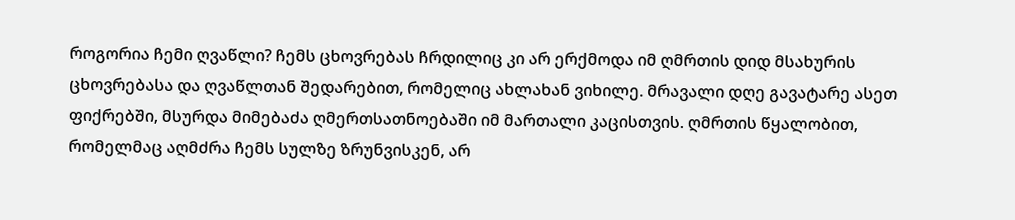როგორია ჩემი ღვაწლი? ჩემს ცხოვრებას ჩრდილიც კი არ ერქმოდა იმ ღმრთის დიდ მსახურის ცხოვრებასა და ღვაწლთან შედარებით, რომელიც ახლახან ვიხილე. მრავალი დღე გავატარე ასეთ ფიქრებში, მსურდა მიმებაძა ღმერთსათნოებაში იმ მართალი კაცისთვის. ღმრთის წყალობით, რომელმაც აღმძრა ჩემს სულზე ზრუნვისკენ, არ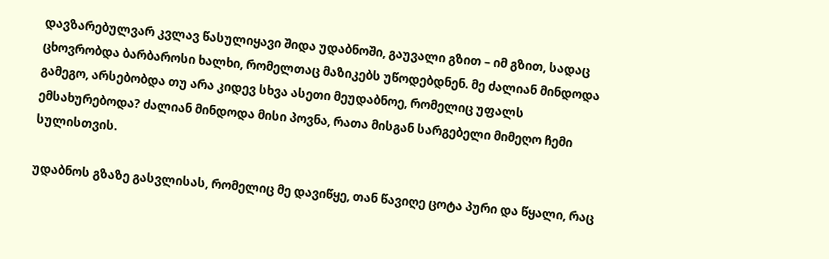დავზარებულვარ კვლავ წასულიყავი შიდა უდაბნოში, გაუვალი გზით – იმ გზით, სადაც ცხოვრობდა ბარბაროსი ხალხი, რომელთაც მაზიკებს უწოდებდნენ. მე ძალიან მინდოდა გამეგო, არსებობდა თუ არა კიდევ სხვა ასეთი მეუდაბნოე, რომელიც უფალს ემსახურებოდა? ძალიან მინდოდა მისი პოვნა, რათა მისგან სარგებელი მიმეღო ჩემი სულისთვის.

უდაბნოს გზაზე გასვლისას, რომელიც მე დავიწყე, თან წავიღე ცოტა პური და წყალი, რაც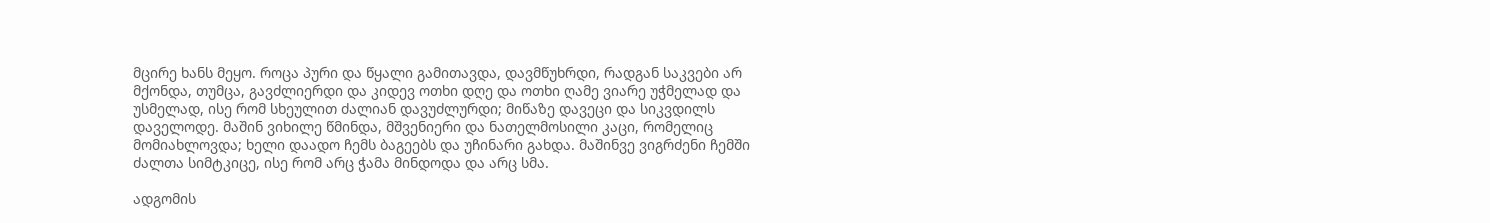მცირე ხანს მეყო. როცა პური და წყალი გამითავდა, დავმწუხრდი, რადგან საკვები არ მქონდა, თუმცა, გავძლიერდი და კიდევ ოთხი დღე და ოთხი ღამე ვიარე უჭმელად და უსმელად, ისე რომ სხეულით ძალიან დავუძლურდი; მიწაზე დავეცი და სიკვდილს დაველოდე. მაშინ ვიხილე წმინდა, მშვენიერი და ნათელმოსილი კაცი, რომელიც მომიახლოვდა; ხელი დაადო ჩემს ბაგეებს და უჩინარი გახდა. მაშინვე ვიგრძენი ჩემში ძალთა სიმტკიცე, ისე რომ არც ჭამა მინდოდა და არც სმა.

ადგომის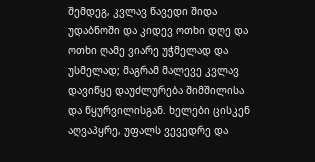შემდეგ, კვლავ წავედი შიდა უდაბნოში და კიდევ ოთხი დღე და ოთხი ღამე ვიარე უჭმელად და უსმელად; მაგრამ მალევე კვლავ დავიწყე დაუძლურება შიმშილისა და წყურვილისგან. ხელები ცისკენ აღვაპყრე, უფალს ვევედრე და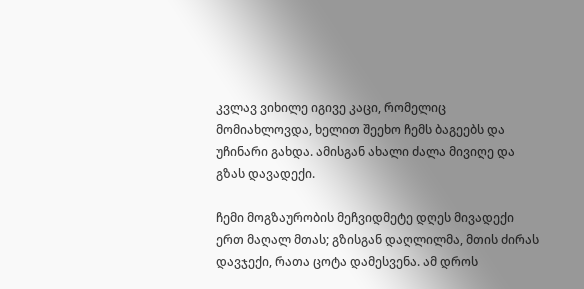კვლავ ვიხილე იგივე კაცი, რომელიც მომიახლოვდა, ხელით შეეხო ჩემს ბაგეებს და უჩინარი გახდა. ამისგან ახალი ძალა მივიღე და გზას დავადექი.

ჩემი მოგზაურობის მეჩვიდმეტე დღეს მივადექი ერთ მაღალ მთას; გზისგან დაღლილმა, მთის ძირას დავჯექი, რათა ცოტა დამესვენა. ამ დროს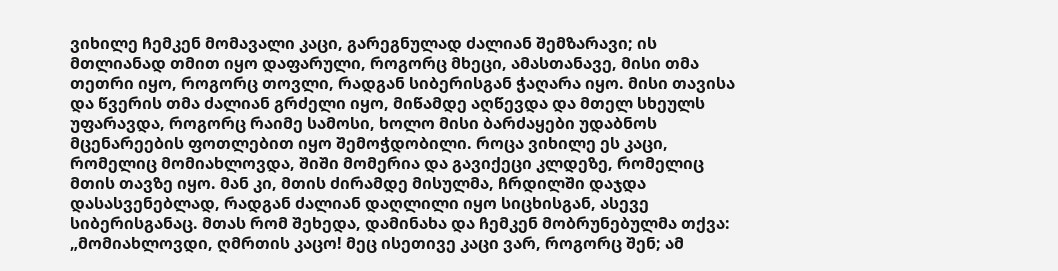ვიხილე ჩემკენ მომავალი კაცი, გარეგნულად ძალიან შემზარავი; ის მთლიანად თმით იყო დაფარული, როგორც მხეცი, ამასთანავე, მისი თმა თეთრი იყო, როგორც თოვლი, რადგან სიბერისგან ჭაღარა იყო. მისი თავისა და წვერის თმა ძალიან გრძელი იყო, მიწამდე აღწევდა და მთელ სხეულს უფარავდა, როგორც რაიმე სამოსი, ხოლო მისი ბარძაყები უდაბნოს მცენარეების ფოთლებით იყო შემოჭდობილი. როცა ვიხილე ეს კაცი, რომელიც მომიახლოვდა, შიში მომერია და გავიქეცი კლდეზე, რომელიც მთის თავზე იყო. მან კი, მთის ძირამდე მისულმა, ჩრდილში დაჯდა დასასვენებლად, რადგან ძალიან დაღლილი იყო სიცხისგან, ასევე სიბერისგანაც. მთას რომ შეხედა, დამინახა და ჩემკენ მობრუნებულმა თქვა: „მომიახლოვდი, ღმრთის კაცო! მეც ისეთივე კაცი ვარ, როგორც შენ; ამ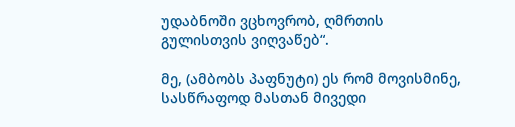უდაბნოში ვცხოვრობ, ღმრთის გულისთვის ვიღვაწებ“.

მე, (ამბობს პაფნუტი) ეს რომ მოვისმინე, სასწრაფოდ მასთან მივედი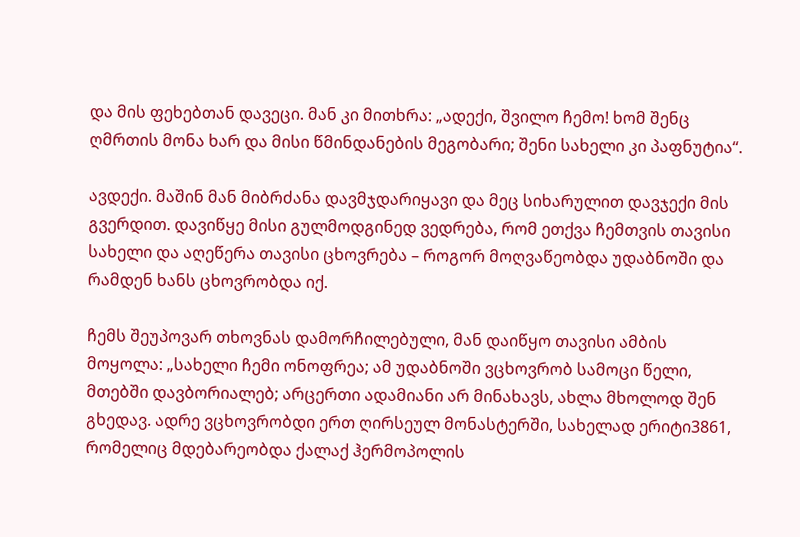და მის ფეხებთან დავეცი. მან კი მითხრა: „ადექი, შვილო ჩემო! ხომ შენც ღმრთის მონა ხარ და მისი წმინდანების მეგობარი; შენი სახელი კი პაფნუტია“.

ავდექი. მაშინ მან მიბრძანა დავმჯდარიყავი და მეც სიხარულით დავჯექი მის გვერდით. დავიწყე მისი გულმოდგინედ ვედრება, რომ ეთქვა ჩემთვის თავისი სახელი და აღეწერა თავისი ცხოვრება – როგორ მოღვაწეობდა უდაბნოში და რამდენ ხანს ცხოვრობდა იქ.

ჩემს შეუპოვარ თხოვნას დამორჩილებული, მან დაიწყო თავისი ამბის მოყოლა: „სახელი ჩემი ონოფრეა; ამ უდაბნოში ვცხოვრობ სამოცი წელი, მთებში დავბორიალებ; არცერთი ადამიანი არ მინახავს, ახლა მხოლოდ შენ გხედავ. ადრე ვცხოვრობდი ერთ ღირსეულ მონასტერში, სახელად ერიტი3861, რომელიც მდებარეობდა ქალაქ ჰერმოპოლის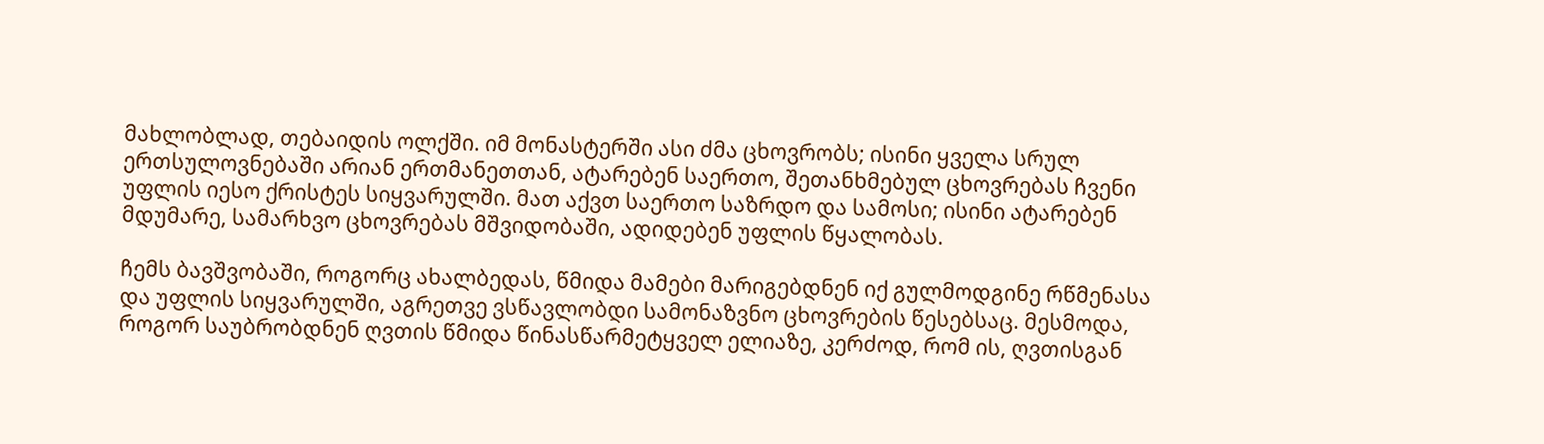მახლობლად, თებაიდის ოლქში. იმ მონასტერში ასი ძმა ცხოვრობს; ისინი ყველა სრულ ერთსულოვნებაში არიან ერთმანეთთან, ატარებენ საერთო, შეთანხმებულ ცხოვრებას ჩვენი უფლის იესო ქრისტეს სიყვარულში. მათ აქვთ საერთო საზრდო და სამოსი; ისინი ატარებენ მდუმარე, სამარხვო ცხოვრებას მშვიდობაში, ადიდებენ უფლის წყალობას.

ჩემს ბავშვობაში, როგორც ახალბედას, წმიდა მამები მარიგებდნენ იქ გულმოდგინე რწმენასა და უფლის სიყვარულში, აგრეთვე ვსწავლობდი სამონაზვნო ცხოვრების წესებსაც. მესმოდა, როგორ საუბრობდნენ ღვთის წმიდა წინასწარმეტყველ ელიაზე, კერძოდ, რომ ის, ღვთისგან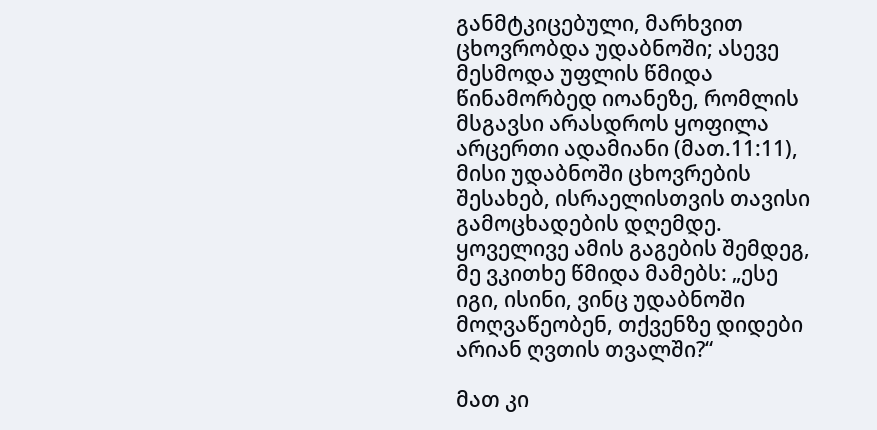განმტკიცებული, მარხვით ცხოვრობდა უდაბნოში; ასევე მესმოდა უფლის წმიდა წინამორბედ იოანეზე, რომლის მსგავსი არასდროს ყოფილა არცერთი ადამიანი (მათ.11:11), მისი უდაბნოში ცხოვრების შესახებ, ისრაელისთვის თავისი გამოცხადების დღემდე. ყოველივე ამის გაგების შემდეგ, მე ვკითხე წმიდა მამებს: „ესე იგი, ისინი, ვინც უდაბნოში მოღვაწეობენ, თქვენზე დიდები არიან ღვთის თვალში?“

მათ კი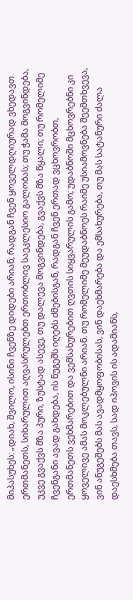მიპასუხეს: „დიახ, შვილო, ისინი ჩვენზე დიდები არიან; რადგან ჩვენ ყოველდღიურად ვხედავთ ერთმანეთს, სიხარულით აღვასრულებთ ერთობლივ საეკლესიო გალობას; თუ ჭამა მოგვინდება, უკვე გვაქვს მზა პური, ზუსტად ასევე, თუ დალევა მოგვინდება, გვაქვს მზა წყალი; თუ რომელიმე ჩვენგანი ავად გახდება, ის ნუგეშს იღებს ძმებისგან, რადგან ჩვენ ერთად ვცხოვრობთ, ერთმანეთს ვეხმარებით და ვემსახურებით ღვთის სიყვარულის გამო; უდაბნოში მცხოვრებნი კი ყოველივე ამას მოკლებულნი არიან. თუ რომელიმე მეუდაბნოეს რაიმე უსიამოვნება შეემთხვევა, ვინ ანუგეშებს მას ავადმყოფობისას, ვინ დაეხმარება და ემსახურება, თუ მას სატანური ძალა დაესხმება თავს, სად იპოვის ის ადამიანს,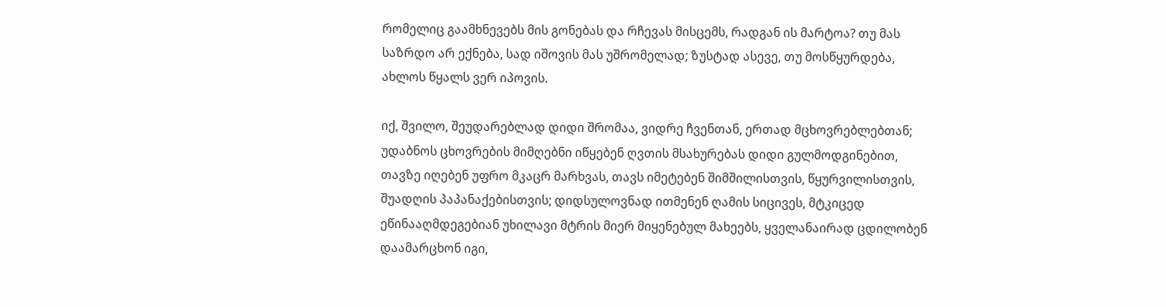რომელიც გაამხნევებს მის გონებას და რჩევას მისცემს, რადგან ის მარტოა? თუ მას საზრდო არ ექნება, სად იშოვის მას უშრომელად; ზუსტად ასევე, თუ მოსწყურდება, ახლოს წყალს ვერ იპოვის.

იქ, შვილო, შეუდარებლად დიდი შრომაა, ვიდრე ჩვენთან, ერთად მცხოვრებლებთან; უდაბნოს ცხოვრების მიმღებნი იწყებენ ღვთის მსახურებას დიდი გულმოდგინებით, თავზე იღებენ უფრო მკაცრ მარხვას, თავს იმეტებენ შიმშილისთვის, წყურვილისთვის, შუადღის პაპანაქებისთვის; დიდსულოვნად ითმენენ ღამის სიცივეს, მტკიცედ ეწინააღმდეგებიან უხილავი მტრის მიერ მიყენებულ მახეებს, ყველანაირად ცდილობენ დაამარცხონ იგი,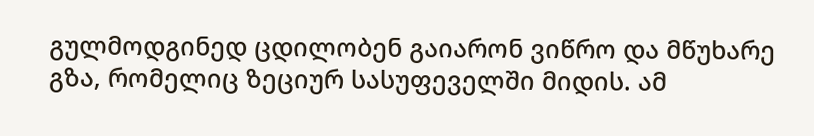გულმოდგინედ ცდილობენ გაიარონ ვიწრო და მწუხარე გზა, რომელიც ზეციურ სასუფეველში მიდის. ამ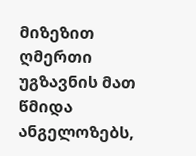მიზეზით ღმერთი უგზავნის მათ წმიდა ანგელოზებს,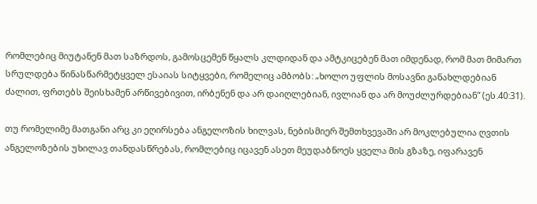რომლებიც მიუტანენ მათ საზრდოს, გამოსცემენ წყალს კლდიდან და ამტკიცებენ მათ იმდენად, რომ მათ მიმართ სრულდება წინასწარმეტყველ ესაიას სიტყვები, რომელიც ამბობს: „ხოლო უფლის მოსავნი განახლდებიან ძალით, ფრთებს შეისხამენ არწივებივით, ირბენენ და არ დაიღლებიან, ივლიან და არ მოუძლურდებიან“ (ეს.40:31).

თუ რომელიმე მათგანი არც კი ეღირსება ანგელოზის ხილვას, ნებისმიერ შემთხვევაში არ მოკლებულია ღვთის ანგელოზების უხილავ თანდასწრებას, რომლებიც იცავენ ასეთ მეუდაბნოეს ყველა მის გზაზე, იფარავენ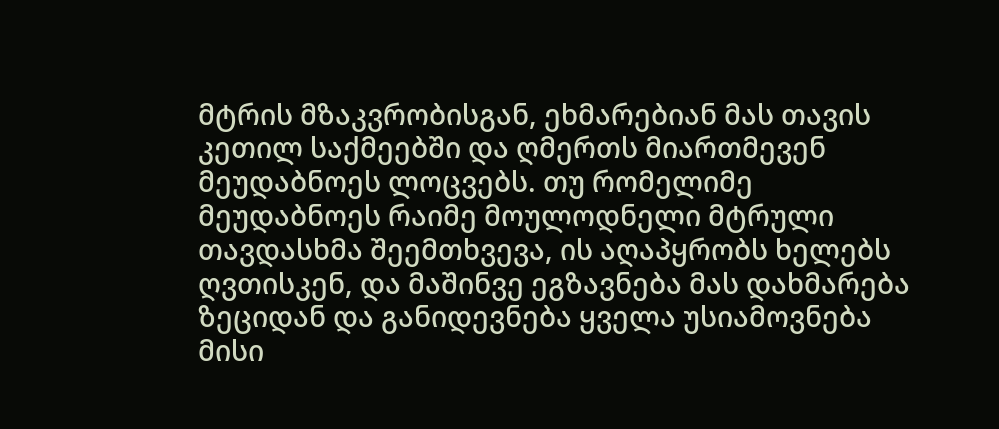მტრის მზაკვრობისგან, ეხმარებიან მას თავის კეთილ საქმეებში და ღმერთს მიართმევენ მეუდაბნოეს ლოცვებს. თუ რომელიმე მეუდაბნოეს რაიმე მოულოდნელი მტრული თავდასხმა შეემთხვევა, ის აღაპყრობს ხელებს ღვთისკენ, და მაშინვე ეგზავნება მას დახმარება ზეციდან და განიდევნება ყველა უსიამოვნება მისი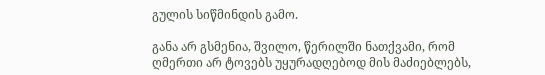გულის სიწმინდის გამო.

განა არ გსმენია, შვილო, წერილში ნათქვამი, რომ ღმერთი არ ტოვებს უყურადღებოდ მის მაძიებლებს,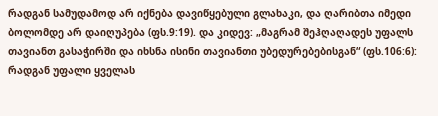რადგან სამუდამოდ არ იქნება დავიწყებული გლახაკი, და ღარიბთა იმედი ბოლომდე არ დაიღუპება (ფს.9:19). და კიდევ: „მაგრამ შეჰღაღადეს უფალს თავიანთ გასაჭირში და იხსნა ისინი თავიანთი უბედურებებისგან“ (ფს.106:6): რადგან უფალი ყველას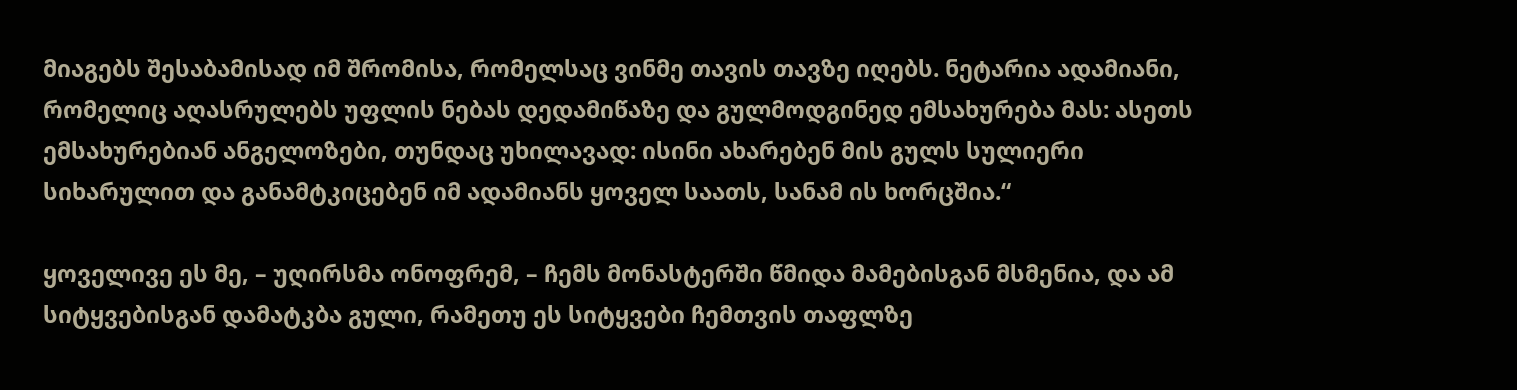მიაგებს შესაბამისად იმ შრომისა, რომელსაც ვინმე თავის თავზე იღებს. ნეტარია ადამიანი, რომელიც აღასრულებს უფლის ნებას დედამიწაზე და გულმოდგინედ ემსახურება მას: ასეთს ემსახურებიან ანგელოზები, თუნდაც უხილავად: ისინი ახარებენ მის გულს სულიერი სიხარულით და განამტკიცებენ იმ ადამიანს ყოველ საათს, სანამ ის ხორცშია.“

ყოველივე ეს მე, – უღირსმა ონოფრემ, – ჩემს მონასტერში წმიდა მამებისგან მსმენია, და ამ სიტყვებისგან დამატკბა გული, რამეთუ ეს სიტყვები ჩემთვის თაფლზე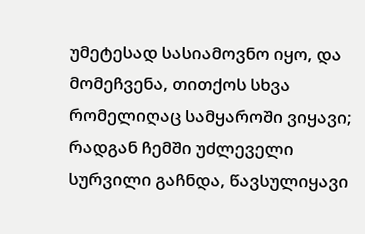უმეტესად სასიამოვნო იყო, და მომეჩვენა, თითქოს სხვა რომელიღაც სამყაროში ვიყავი; რადგან ჩემში უძლეველი სურვილი გაჩნდა, წავსულიყავი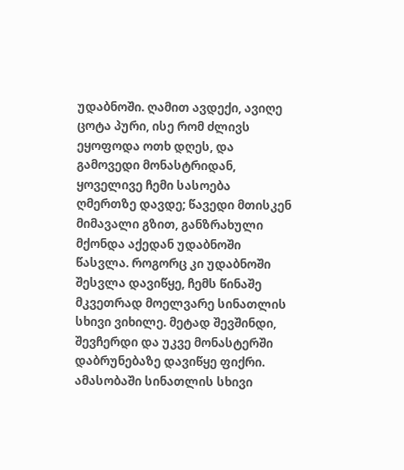უდაბნოში. ღამით ავდექი, ავიღე ცოტა პური, ისე რომ ძლივს ეყოფოდა ოთხ დღეს, და გამოვედი მონასტრიდან, ყოველივე ჩემი სასოება ღმერთზე დავდე; წავედი მთისკენ მიმავალი გზით, განზრახული მქონდა აქედან უდაბნოში წასვლა. როგორც კი უდაბნოში შესვლა დავიწყე, ჩემს წინაშე მკვეთრად მოელვარე სინათლის სხივი ვიხილე. მეტად შევშინდი, შევჩერდი და უკვე მონასტერში დაბრუნებაზე დავიწყე ფიქრი. ამასობაში სინათლის სხივი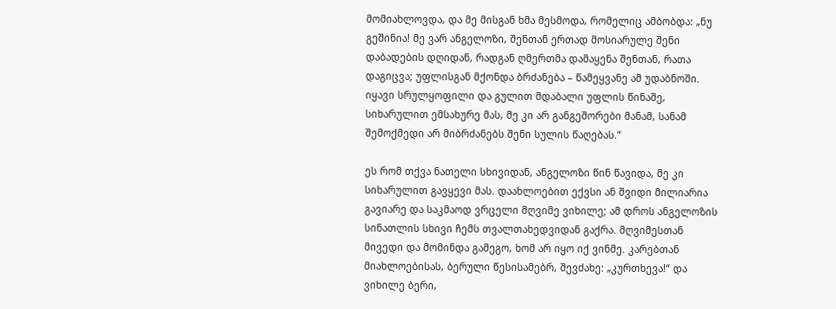მომიახლოვდა, და მე მისგან ხმა მესმოდა, რომელიც ამბობდა: „ნუ გეშინია! მე ვარ ანგელოზი, შენთან ერთად მოსიარულე შენი დაბადების დღიდან, რადგან ღმერთმა დამაყენა შენთან, რათა დაგიცვა; უფლისგან მქონდა ბრძანება – წამეყვანე ამ უდაბნოში. იყავი სრულყოფილი და გულით მდაბალი უფლის წინაშე, სიხარულით ემსახურე მას, მე კი არ განგეშორები მანამ, სანამ შემოქმედი არ მიბრძანებს შენი სულის წაღებას.“

ეს რომ თქვა ნათელი სხივიდან, ანგელოზი წინ წავიდა, მე კი სიხარულით გავყევი მას. დაახლოებით ექვსი ან შვიდი მილიარია გავიარე და საკმაოდ ვრცელი მღვიმე ვიხილე; ამ დროს ანგელოზის სინათლის სხივი ჩემს თვალთახედვიდან გაქრა. მღვიმესთან მივედი და მომინდა გამეგო, ხომ არ იყო იქ ვინმე. კარებთან მიახლოებისას, ბერული წესისამებრ, შევძახე: „კურთხევა!“ და ვიხილე ბერი,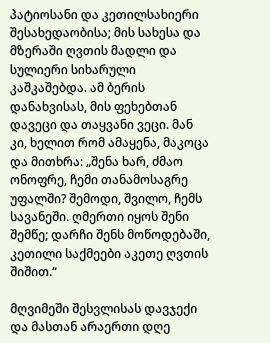პატიოსანი და კეთილსახიერი შესახედაობისა; მის სახესა და მზერაში ღვთის მადლი და სულიერი სიხარული კაშკაშებდა. ამ ბერის დანახვისას, მის ფეხებთან დავეცი და თაყვანი ვეცი. მან კი, ხელით რომ ამაყენა, მაკოცა და მითხრა: „შენა ხარ, ძმაო ონოფრე, ჩემი თანამოსაგრე უფალში? შემოდი, შვილო, ჩემს სავანეში. ღმერთი იყოს შენი შემწე; დარჩი შენს მოწოდებაში, კეთილი საქმეები აკეთე ღვთის შიშით.“

მღვიმეში შესვლისას დავჯექი და მასთან არაერთი დღე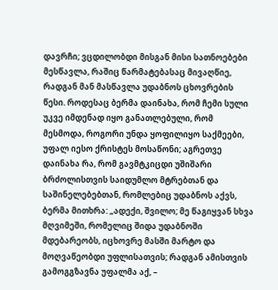დავრჩი; ვცდილობდი მისგან მისი სათნოებები მესწავლა, რაშიც წარმატებასაც მივაღწიე, რადგან მან მასწავლა უდაბნოს ცხოვრების წესი. როდესაც ბერმა დაინახა, რომ ჩემი სული უკვე იმდენად იყო განათლებული, რომ მესმოდა, როგორი უნდა ყოფილიყო საქმეები, უფალ იესო ქრისტეს მოსაწონი; აგრეთვე დაინახა რა, რომ გავმტკიცდი უშიშარი ბრძოლისთვის საიდუმლო მტრებთან და საშინელებებთან, რომლებიც უდაბნოს აქვს, ბერმა მითხრა: „ადექი, შვილო; მე წაგიყვან სხვა მღვიმეში, რომელიც შიდა უდაბნოში მდებარეობს, იცხოვრე მასში მარტო და მოღვაწეობდი უფლისათვის; რადგან ამისთვის გამოგგზავნა უფალმა აქ, –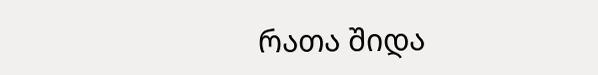რათა შიდა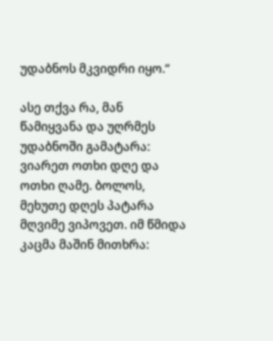უდაბნოს მკვიდრი იყო.“

ასე თქვა რა, მან წამიყვანა და უღრმეს უდაბნოში გამატარა: ვიარეთ ოთხი დღე და ოთხი ღამე. ბოლოს, მეხუთე დღეს პატარა მღვიმე ვიპოვეთ. იმ წმიდა კაცმა მაშინ მითხრა: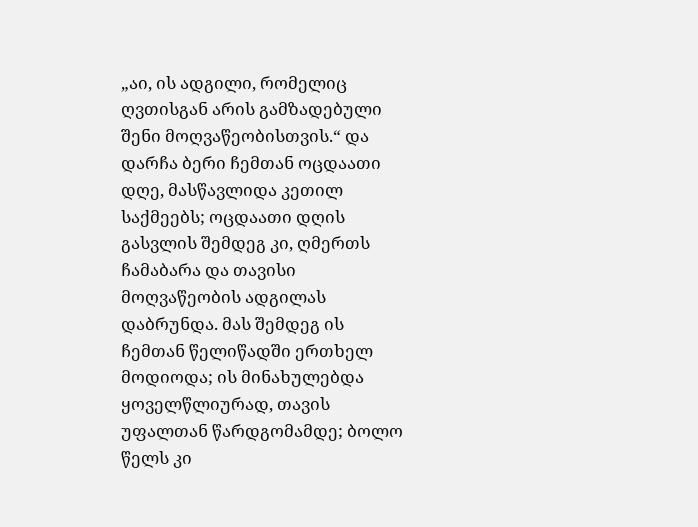„აი, ის ადგილი, რომელიც ღვთისგან არის გამზადებული შენი მოღვაწეობისთვის.“ და დარჩა ბერი ჩემთან ოცდაათი დღე, მასწავლიდა კეთილ საქმეებს; ოცდაათი დღის გასვლის შემდეგ კი, ღმერთს ჩამაბარა და თავისი მოღვაწეობის ადგილას დაბრუნდა. მას შემდეგ ის ჩემთან წელიწადში ერთხელ მოდიოდა; ის მინახულებდა ყოველწლიურად, თავის უფალთან წარდგომამდე; ბოლო წელს კი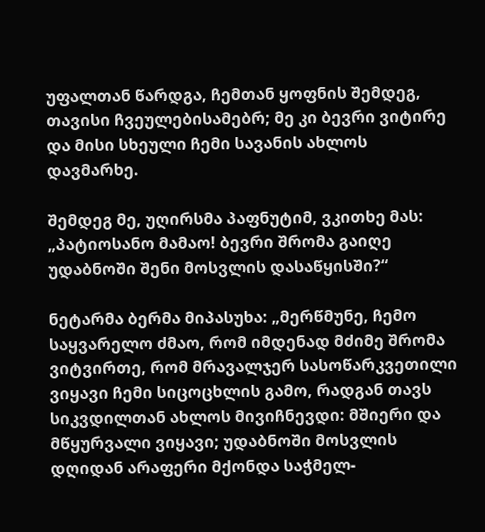უფალთან წარდგა, ჩემთან ყოფნის შემდეგ, თავისი ჩვეულებისამებრ; მე კი ბევრი ვიტირე და მისი სხეული ჩემი სავანის ახლოს დავმარხე.

შემდეგ მე, უღირსმა პაფნუტიმ, ვკითხე მას: „პატიოსანო მამაო! ბევრი შრომა გაიღე უდაბნოში შენი მოსვლის დასაწყისში?“

ნეტარმა ბერმა მიპასუხა: „მერწმუნე, ჩემო საყვარელო ძმაო, რომ იმდენად მძიმე შრომა ვიტვირთე, რომ მრავალჯერ სასოწარკვეთილი ვიყავი ჩემი სიცოცხლის გამო, რადგან თავს სიკვდილთან ახლოს მივიჩნევდი: მშიერი და მწყურვალი ვიყავი; უდაბნოში მოსვლის დღიდან არაფერი მქონდა საჭმელ-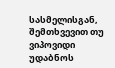სასმელისგან, შემთხვევით თუ ვიპოვიდი უდაბნოს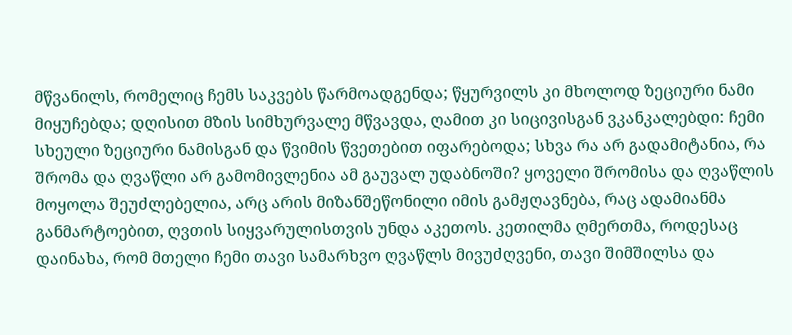მწვანილს, რომელიც ჩემს საკვებს წარმოადგენდა; წყურვილს კი მხოლოდ ზეციური ნამი მიყუჩებდა; დღისით მზის სიმხურვალე მწვავდა, ღამით კი სიცივისგან ვკანკალებდი: ჩემი სხეული ზეციური ნამისგან და წვიმის წვეთებით იფარებოდა; სხვა რა არ გადამიტანია, რა შრომა და ღვაწლი არ გამომივლენია ამ გაუვალ უდაბნოში? ყოველი შრომისა და ღვაწლის მოყოლა შეუძლებელია, არც არის მიზანშეწონილი იმის გამჟღავნება, რაც ადამიანმა განმარტოებით, ღვთის სიყვარულისთვის უნდა აკეთოს. კეთილმა ღმერთმა, როდესაც დაინახა, რომ მთელი ჩემი თავი სამარხვო ღვაწლს მივუძღვენი, თავი შიმშილსა და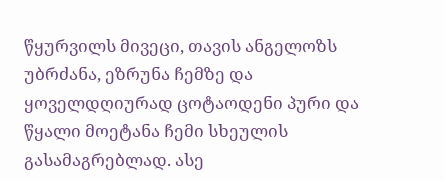წყურვილს მივეცი, თავის ანგელოზს უბრძანა, ეზრუნა ჩემზე და ყოველდღიურად ცოტაოდენი პური და წყალი მოეტანა ჩემი სხეულის გასამაგრებლად. ასე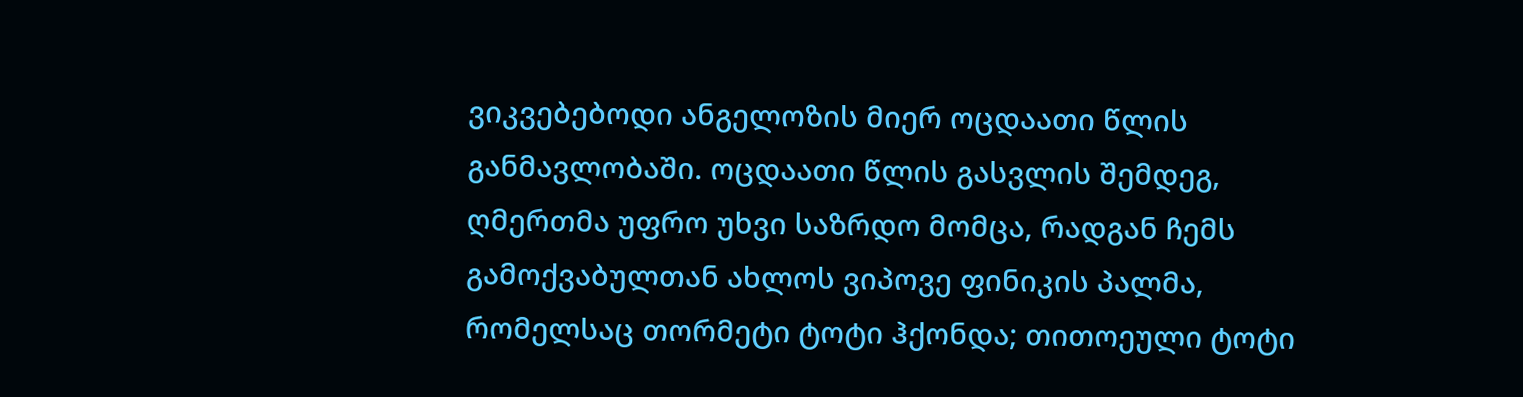ვიკვებებოდი ანგელოზის მიერ ოცდაათი წლის განმავლობაში. ოცდაათი წლის გასვლის შემდეგ, ღმერთმა უფრო უხვი საზრდო მომცა, რადგან ჩემს გამოქვაბულთან ახლოს ვიპოვე ფინიკის პალმა, რომელსაც თორმეტი ტოტი ჰქონდა; თითოეული ტოტი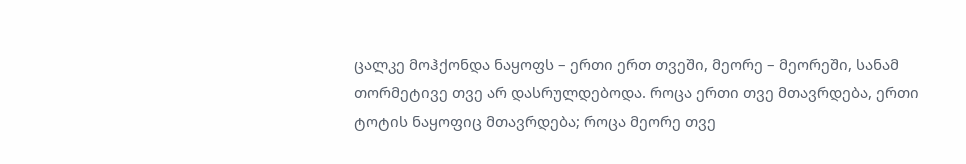ცალკე მოჰქონდა ნაყოფს – ერთი ერთ თვეში, მეორე – მეორეში, სანამ თორმეტივე თვე არ დასრულდებოდა. როცა ერთი თვე მთავრდება, ერთი ტოტის ნაყოფიც მთავრდება; როცა მეორე თვე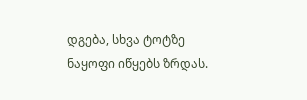დგება, სხვა ტოტზე ნაყოფი იწყებს ზრდას.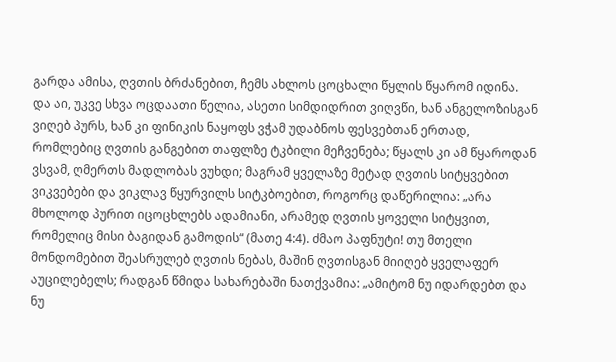გარდა ამისა, ღვთის ბრძანებით, ჩემს ახლოს ცოცხალი წყლის წყარომ იდინა. და აი, უკვე სხვა ოცდაათი წელია, ასეთი სიმდიდრით ვიღვწი, ხან ანგელოზისგან ვიღებ პურს, ხან კი ფინიკის ნაყოფს ვჭამ უდაბნოს ფესვებთან ერთად, რომლებიც ღვთის განგებით თაფლზე ტკბილი მეჩვენება; წყალს კი ამ წყაროდან ვსვამ, ღმერთს მადლობას ვუხდი; მაგრამ ყველაზე მეტად ღვთის სიტყვებით ვიკვებები და ვიკლავ წყურვილს სიტკბოებით, როგორც დაწერილია: „არა მხოლოდ პურით იცოცხლებს ადამიანი, არამედ ღვთის ყოველი სიტყვით, რომელიც მისი ბაგიდან გამოდის“ (მათე 4:4). ძმაო პაფნუტი! თუ მთელი მონდომებით შეასრულებ ღვთის ნებას, მაშინ ღვთისგან მიიღებ ყველაფერ აუცილებელს; რადგან წმიდა სახარებაში ნათქვამია: „ამიტომ ნუ იდარდებთ და ნუ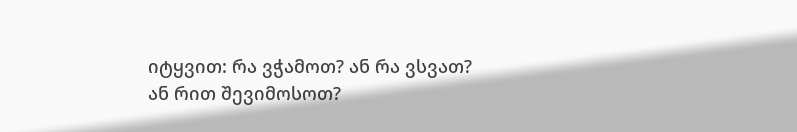იტყვით: რა ვჭამოთ? ან რა ვსვათ? ან რით შევიმოსოთ?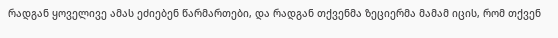რადგან ყოველივე ამას ეძიებენ წარმართები, და რადგან თქვენმა ზეციერმა მამამ იცის, რომ თქვენ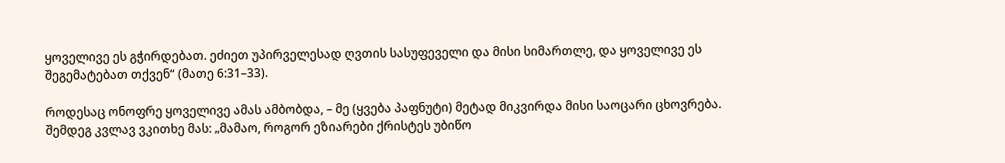ყოველივე ეს გჭირდებათ. ეძიეთ უპირველესად ღვთის სასუფეველი და მისი სიმართლე, და ყოველივე ეს შეგემატებათ თქვენ“ (მათე 6:31–33).

როდესაც ონოფრე ყოველივე ამას ამბობდა, – მე (ყვება პაფნუტი) მეტად მიკვირდა მისი საოცარი ცხოვრება. შემდეგ კვლავ ვკითხე მას: „მამაო, როგორ ეზიარები ქრისტეს უბიწო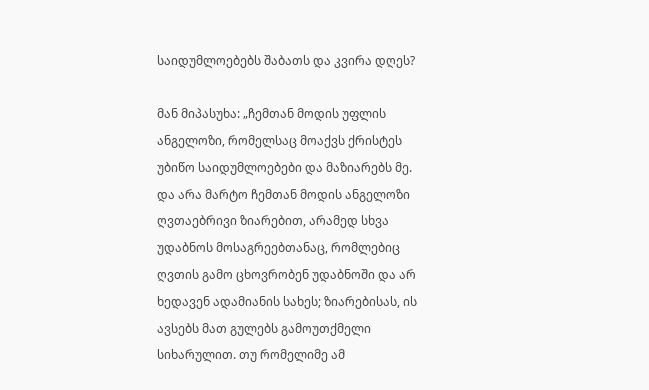საიდუმლოებებს შაბათს და კვირა დღეს?

მან მიპასუხა: „ჩემთან მოდის უფლის ანგელოზი, რომელსაც მოაქვს ქრისტეს უბიწო საიდუმლოებები და მაზიარებს მე. და არა მარტო ჩემთან მოდის ანგელოზი ღვთაებრივი ზიარებით, არამედ სხვა უდაბნოს მოსაგრეებთანაც, რომლებიც ღვთის გამო ცხოვრობენ უდაბნოში და არ ხედავენ ადამიანის სახეს; ზიარებისას, ის ავსებს მათ გულებს გამოუთქმელი სიხარულით. თუ რომელიმე ამ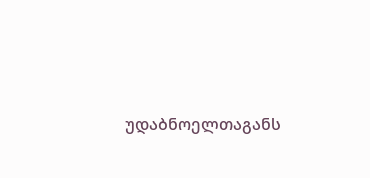უდაბნოელთაგანს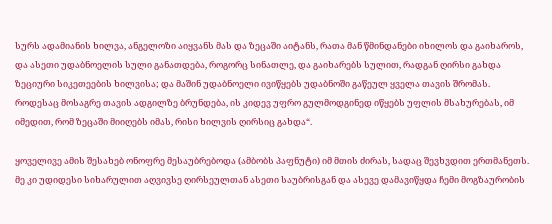სურს ადამიანის ხილვა, ანგელოზი აიყვანს მას და ზეცაში აიტანს, რათა მან წმინდანები იხილოს და გაიხაროს, და ასეთი უდაბნოელის სული განათდება, როგორც სინათლე, და გაიხარებს სულით, რადგან ღირსი გახდა ზეციური სიკეთეების ხილვისა; და მაშინ უდაბნოელი ივიწყებს უდაბნოში გაწეულ ყველა თავის შრომას. როდესაც მოსაგრე თავის ადგილზე ბრუნდება, ის კიდევ უფრო გულმოდგინედ იწყებს უფლის მსახურებას, იმ იმედით, რომ ზეცაში მიიღებს იმას, რისი ხილვის ღირსიც გახდა“.

ყოველივე ამის შესახებ ონოფრე მესაუბრებოდა (ამბობს პაფნუტი) იმ მთის ძირას, სადაც შევხვდით ერთმანეთს. მე კი უდიდესი სიხარულით აღვივსე ღირსეულთან ასეთი საუბრისგან და ასევე დამავიწყდა ჩემი მოგზაურობის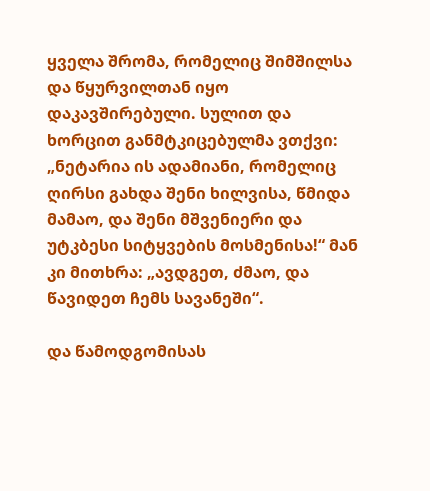ყველა შრომა, რომელიც შიმშილსა და წყურვილთან იყო დაკავშირებული. სულით და ხორცით განმტკიცებულმა ვთქვი: „ნეტარია ის ადამიანი, რომელიც ღირსი გახდა შენი ხილვისა, წმიდა მამაო, და შენი მშვენიერი და უტკბესი სიტყვების მოსმენისა!“ მან კი მითხრა: „ავდგეთ, ძმაო, და წავიდეთ ჩემს სავანეში“.

და წამოდგომისას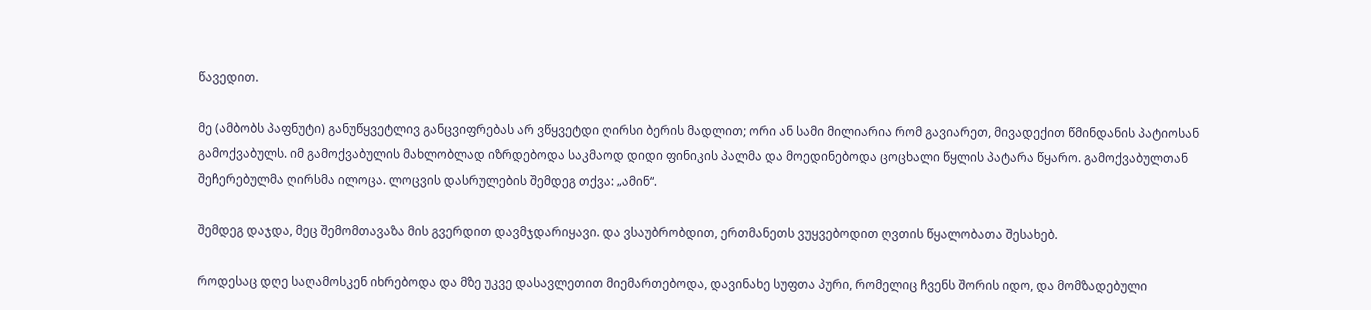წავედით.

მე (ამბობს პაფნუტი) განუწყვეტლივ განცვიფრებას არ ვწყვეტდი ღირსი ბერის მადლით; ორი ან სამი მილიარია რომ გავიარეთ, მივადექით წმინდანის პატიოსან გამოქვაბულს. იმ გამოქვაბულის მახლობლად იზრდებოდა საკმაოდ დიდი ფინიკის პალმა და მოედინებოდა ცოცხალი წყლის პატარა წყარო. გამოქვაბულთან შეჩერებულმა ღირსმა ილოცა. ლოცვის დასრულების შემდეგ თქვა: „ამინ“.

შემდეგ დაჯდა, მეც შემომთავაზა მის გვერდით დავმჯდარიყავი. და ვსაუბრობდით, ერთმანეთს ვუყვებოდით ღვთის წყალობათა შესახებ.

როდესაც დღე საღამოსკენ იხრებოდა და მზე უკვე დასავლეთით მიემართებოდა, დავინახე სუფთა პური, რომელიც ჩვენს შორის იდო, და მომზადებული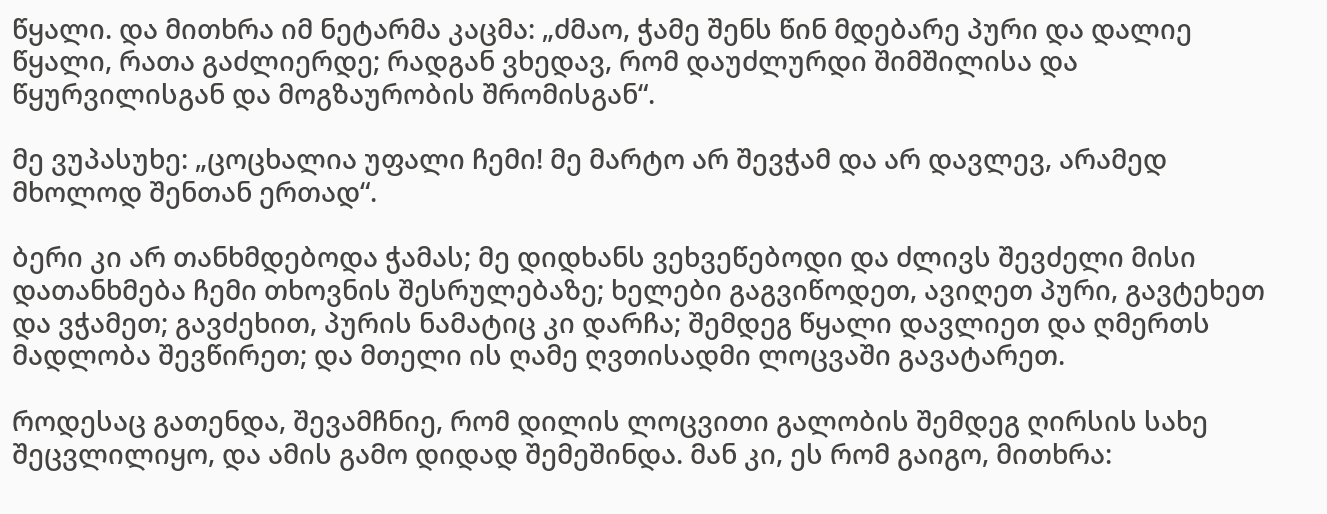წყალი. და მითხრა იმ ნეტარმა კაცმა: „ძმაო, ჭამე შენს წინ მდებარე პური და დალიე წყალი, რათა გაძლიერდე; რადგან ვხედავ, რომ დაუძლურდი შიმშილისა და წყურვილისგან და მოგზაურობის შრომისგან“.

მე ვუპასუხე: „ცოცხალია უფალი ჩემი! მე მარტო არ შევჭამ და არ დავლევ, არამედ მხოლოდ შენთან ერთად“.

ბერი კი არ თანხმდებოდა ჭამას; მე დიდხანს ვეხვეწებოდი და ძლივს შევძელი მისი დათანხმება ჩემი თხოვნის შესრულებაზე; ხელები გაგვიწოდეთ, ავიღეთ პური, გავტეხეთ და ვჭამეთ; გავძეხით, პურის ნამატიც კი დარჩა; შემდეგ წყალი დავლიეთ და ღმერთს მადლობა შევწირეთ; და მთელი ის ღამე ღვთისადმი ლოცვაში გავატარეთ.

როდესაც გათენდა, შევამჩნიე, რომ დილის ლოცვითი გალობის შემდეგ ღირსის სახე შეცვლილიყო, და ამის გამო დიდად შემეშინდა. მან კი, ეს რომ გაიგო, მითხრა: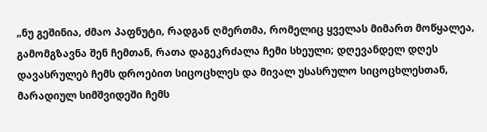„ნუ გეშინია, ძმაო პაფნუტი, რადგან ღმერთმა, რომელიც ყველას მიმართ მოწყალეა, გამომგზავნა შენ ჩემთან, რათა დაგეკრძალა ჩემი სხეული; დღევანდელ დღეს დავასრულებ ჩემს დროებით სიცოცხლეს და მივალ უსასრულო სიცოცხლესთან, მარადიულ სიმშვიდეში ჩემს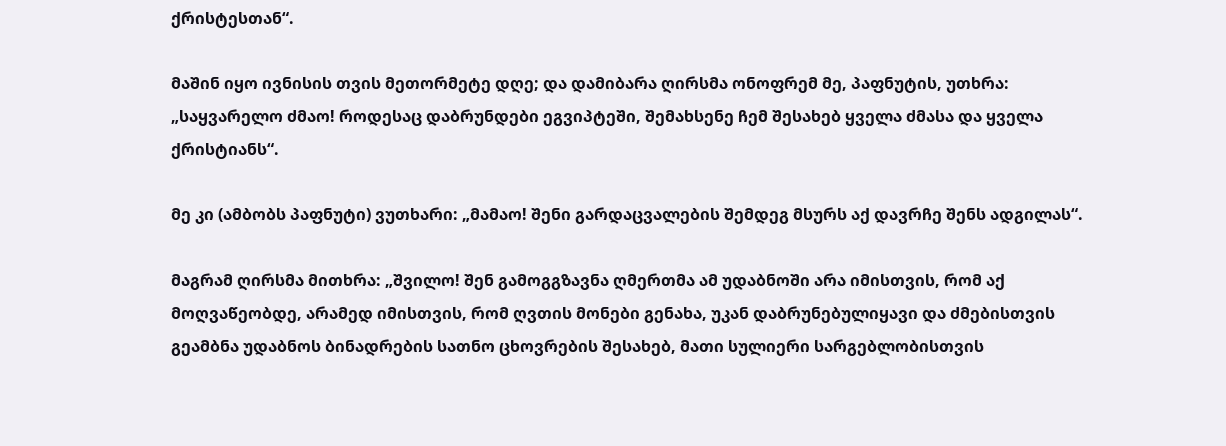ქრისტესთან“.

მაშინ იყო ივნისის თვის მეთორმეტე დღე; და დამიბარა ღირსმა ონოფრემ მე, პაფნუტის, უთხრა: „საყვარელო ძმაო! როდესაც დაბრუნდები ეგვიპტეში, შემახსენე ჩემ შესახებ ყველა ძმასა და ყველა ქრისტიანს“.

მე კი (ამბობს პაფნუტი) ვუთხარი: „მამაო! შენი გარდაცვალების შემდეგ მსურს აქ დავრჩე შენს ადგილას“.

მაგრამ ღირსმა მითხრა: „შვილო! შენ გამოგგზავნა ღმერთმა ამ უდაბნოში არა იმისთვის, რომ აქ მოღვაწეობდე, არამედ იმისთვის, რომ ღვთის მონები გენახა, უკან დაბრუნებულიყავი და ძმებისთვის გეამბნა უდაბნოს ბინადრების სათნო ცხოვრების შესახებ, მათი სულიერი სარგებლობისთვის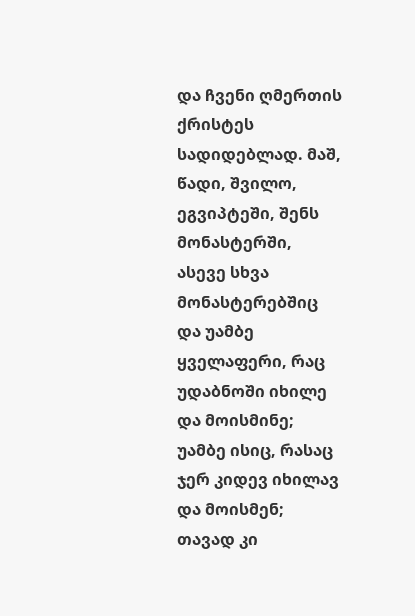და ჩვენი ღმერთის ქრისტეს სადიდებლად. მაშ, წადი, შვილო, ეგვიპტეში, შენს მონასტერში, ასევე სხვა მონასტერებშიც და უამბე ყველაფერი, რაც უდაბნოში იხილე და მოისმინე; უამბე ისიც, რასაც ჯერ კიდევ იხილავ და მოისმენ; თავად კი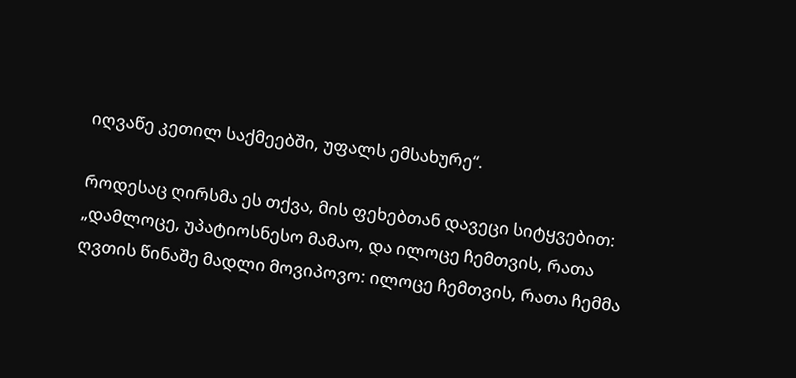იღვაწე კეთილ საქმეებში, უფალს ემსახურე“.

როდესაც ღირსმა ეს თქვა, მის ფეხებთან დავეცი სიტყვებით: „დამლოცე, უპატიოსნესო მამაო, და ილოცე ჩემთვის, რათა ღვთის წინაშე მადლი მოვიპოვო: ილოცე ჩემთვის, რათა ჩემმა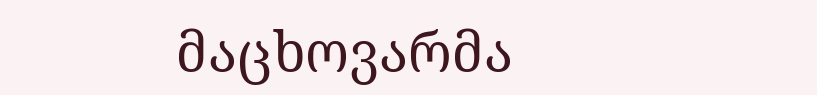მაცხოვარმა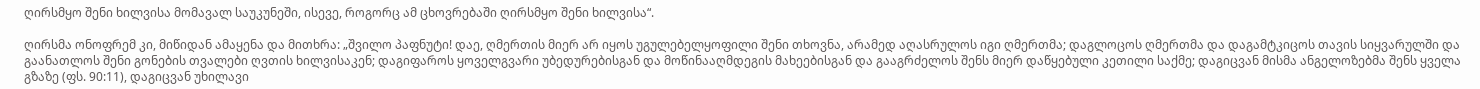ღირსმყო შენი ხილვისა მომავალ საუკუნეში, ისევე, როგორც ამ ცხოვრებაში ღირსმყო შენი ხილვისა“.

ღირსმა ონოფრემ კი, მიწიდან ამაყენა და მითხრა: „შვილო პაფნუტი! დაე, ღმერთის მიერ არ იყოს უგულებელყოფილი შენი თხოვნა, არამედ აღასრულოს იგი ღმერთმა; დაგლოცოს ღმერთმა და დაგამტკიცოს თავის სიყვარულში და გაანათლოს შენი გონების თვალები ღვთის ხილვისაკენ; დაგიფაროს ყოველგვარი უბედურებისგან და მოწინააღმდეგის მახეებისგან და გააგრძელოს შენს მიერ დაწყებული კეთილი საქმე; დაგიცვან მისმა ანგელოზებმა შენს ყველა გზაზე (ფს. 90:11), დაგიცვან უხილავი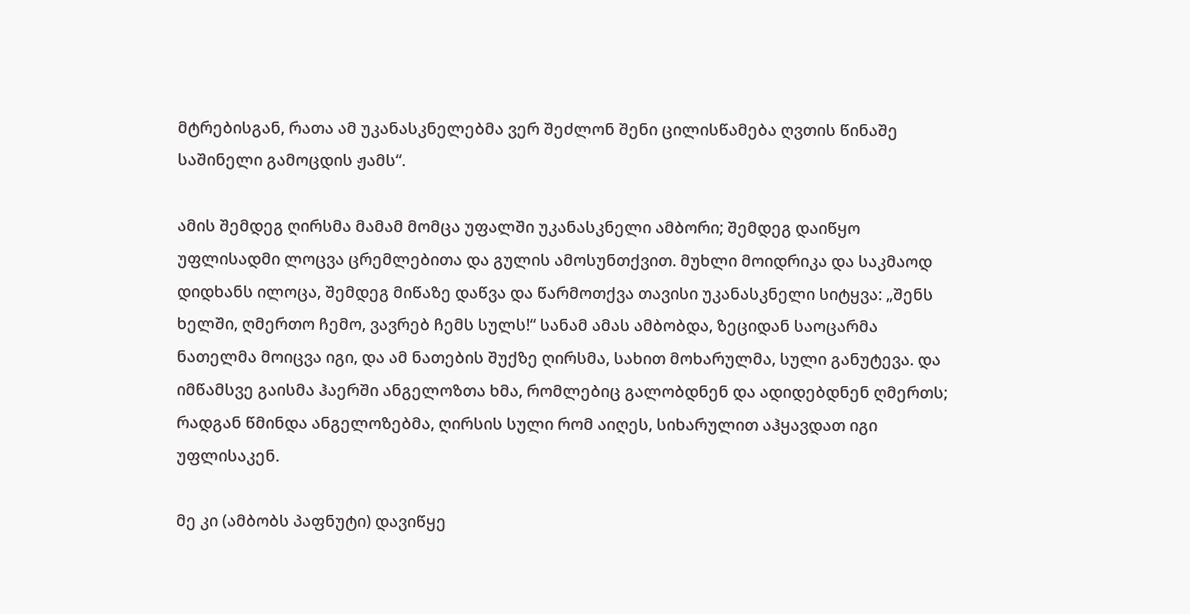მტრებისგან, რათა ამ უკანასკნელებმა ვერ შეძლონ შენი ცილისწამება ღვთის წინაშე საშინელი გამოცდის ჟამს“.

ამის შემდეგ ღირსმა მამამ მომცა უფალში უკანასკნელი ამბორი; შემდეგ დაიწყო უფლისადმი ლოცვა ცრემლებითა და გულის ამოსუნთქვით. მუხლი მოიდრიკა და საკმაოდ დიდხანს ილოცა, შემდეგ მიწაზე დაწვა და წარმოთქვა თავისი უკანასკნელი სიტყვა: „შენს ხელში, ღმერთო ჩემო, ვავრებ ჩემს სულს!“ სანამ ამას ამბობდა, ზეციდან საოცარმა ნათელმა მოიცვა იგი, და ამ ნათების შუქზე ღირსმა, სახით მოხარულმა, სული განუტევა. და იმწამსვე გაისმა ჰაერში ანგელოზთა ხმა, რომლებიც გალობდნენ და ადიდებდნენ ღმერთს; რადგან წმინდა ანგელოზებმა, ღირსის სული რომ აიღეს, სიხარულით აჰყავდათ იგი უფლისაკენ.

მე კი (ამბობს პაფნუტი) დავიწყე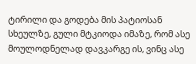ტირილი და გოდება მის პატიოსან სხეულზე, გული მტკიოდა იმაზე, რომ ასე მოულოდნელად დავკარგე ის, ვინც ასე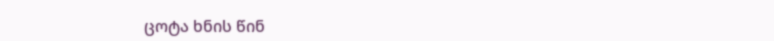ცოტა ხნის წინ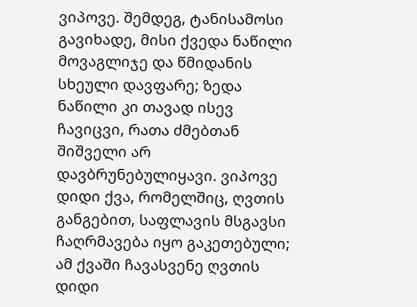ვიპოვე. შემდეგ, ტანისამოსი გავიხადე, მისი ქვედა ნაწილი მოვაგლიჯე და წმიდანის სხეული დავფარე; ზედა ნაწილი კი თავად ისევ ჩავიცვი, რათა ძმებთან შიშველი არ დავბრუნებულიყავი. ვიპოვე დიდი ქვა, რომელშიც, ღვთის განგებით, საფლავის მსგავსი ჩაღრმავება იყო გაკეთებული; ამ ქვაში ჩავასვენე ღვთის დიდი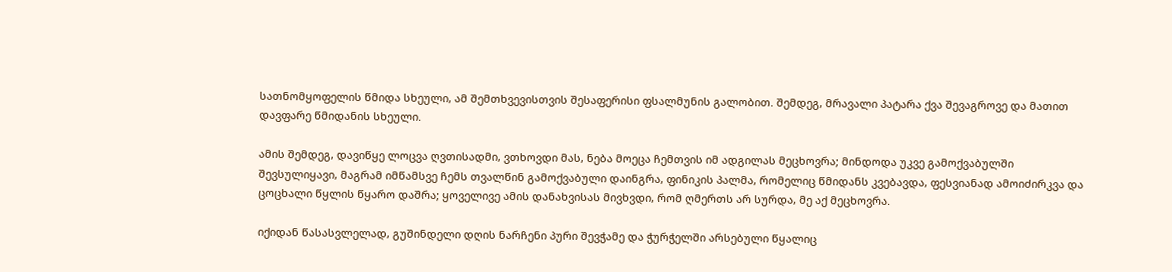სათნომყოფელის წმიდა სხეული, ამ შემთხვევისთვის შესაფერისი ფსალმუნის გალობით. შემდეგ, მრავალი პატარა ქვა შევაგროვე და მათით დავფარე წმიდანის სხეული.

ამის შემდეგ, დავიწყე ლოცვა ღვთისადმი, ვთხოვდი მას, ნება მოეცა ჩემთვის იმ ადგილას მეცხოვრა; მინდოდა უკვე გამოქვაბულში შევსულიყავი, მაგრამ იმწამსვე ჩემს თვალწინ გამოქვაბული დაინგრა, ფინიკის პალმა, რომელიც წმიდანს კვებავდა, ფესვიანად ამოიძირკვა და ცოცხალი წყლის წყარო დაშრა; ყოველივე ამის დანახვისას მივხვდი, რომ ღმერთს არ სურდა, მე აქ მეცხოვრა.

იქიდან წასასვლელად, გუშინდელი დღის ნარჩენი პური შევჭამე და ჭურჭელში არსებული წყალიც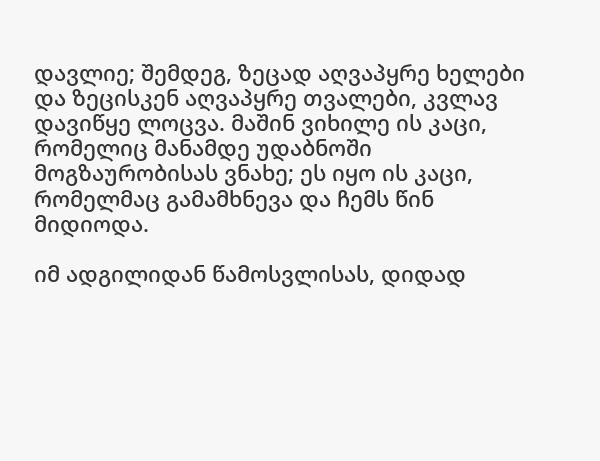დავლიე; შემდეგ, ზეცად აღვაპყრე ხელები და ზეცისკენ აღვაპყრე თვალები, კვლავ დავიწყე ლოცვა. მაშინ ვიხილე ის კაცი, რომელიც მანამდე უდაბნოში მოგზაურობისას ვნახე; ეს იყო ის კაცი, რომელმაც გამამხნევა და ჩემს წინ მიდიოდა.

იმ ადგილიდან წამოსვლისას, დიდად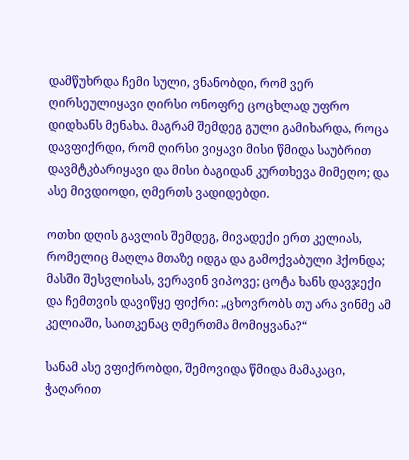დამწუხრდა ჩემი სული, ვნანობდი, რომ ვერ ღირსეულიყავი ღირსი ონოფრე ცოცხლად უფრო დიდხანს მენახა. მაგრამ შემდეგ გული გამიხარდა, როცა დავფიქრდი, რომ ღირსი ვიყავი მისი წმიდა საუბრით დავმტკბარიყავი და მისი ბაგიდან კურთხევა მიმეღო; და ასე მივდიოდი, ღმერთს ვადიდებდი.

ოთხი დღის გავლის შემდეგ, მივადექი ერთ კელიას, რომელიც მაღლა მთაზე იდგა და გამოქვაბული ჰქონდა; მასში შესვლისას, ვერავინ ვიპოვე; ცოტა ხანს დავჯექი და ჩემთვის დავიწყე ფიქრი: „ცხოვრობს თუ არა ვინმე ამ კელიაში, საითკენაც ღმერთმა მომიყვანა?“

სანამ ასე ვფიქრობდი, შემოვიდა წმიდა მამაკაცი, ჭაღარით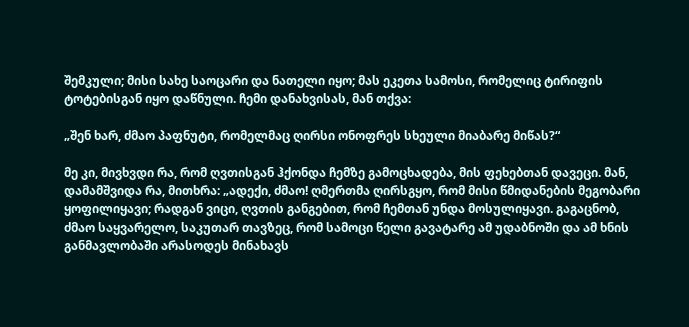შემკული; მისი სახე საოცარი და ნათელი იყო; მას ეკეთა სამოსი, რომელიც ტირიფის ტოტებისგან იყო დაწნული. ჩემი დანახვისას, მან თქვა:

„შენ ხარ, ძმაო პაფნუტი, რომელმაც ღირსი ონოფრეს სხეული მიაბარე მიწას?“

მე კი, მივხვდი რა, რომ ღვთისგან ჰქონდა ჩემზე გამოცხადება, მის ფეხებთან დავეცი. მან, დამამშვიდა რა, მითხრა: „ადექი, ძმაო! ღმერთმა ღირსგყო, რომ მისი წმიდანების მეგობარი ყოფილიყავი; რადგან ვიცი, ღვთის განგებით, რომ ჩემთან უნდა მოსულიყავი. გაგაცნობ, ძმაო საყვარელო, საკუთარ თავზეც, რომ სამოცი წელი გავატარე ამ უდაბნოში და ამ ხნის განმავლობაში არასოდეს მინახავს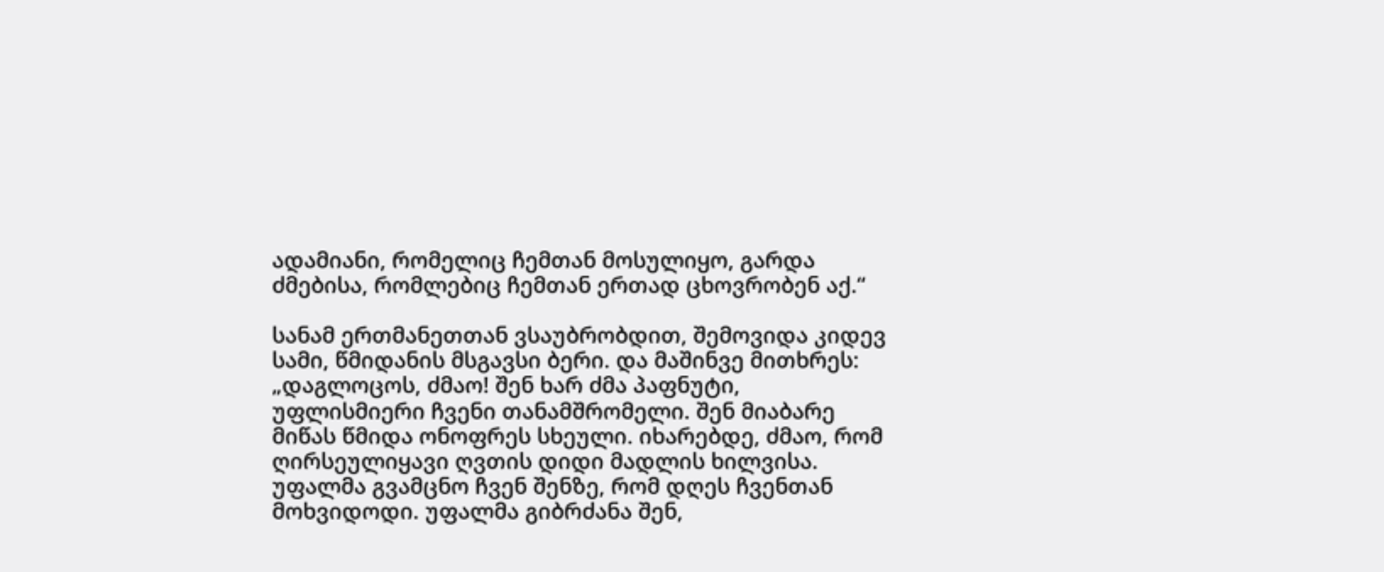ადამიანი, რომელიც ჩემთან მოსულიყო, გარდა ძმებისა, რომლებიც ჩემთან ერთად ცხოვრობენ აქ.“

სანამ ერთმანეთთან ვსაუბრობდით, შემოვიდა კიდევ სამი, წმიდანის მსგავსი ბერი. და მაშინვე მითხრეს: „დაგლოცოს, ძმაო! შენ ხარ ძმა პაფნუტი, უფლისმიერი ჩვენი თანამშრომელი. შენ მიაბარე მიწას წმიდა ონოფრეს სხეული. იხარებდე, ძმაო, რომ ღირსეულიყავი ღვთის დიდი მადლის ხილვისა. უფალმა გვამცნო ჩვენ შენზე, რომ დღეს ჩვენთან მოხვიდოდი. უფალმა გიბრძანა შენ,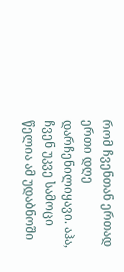რომ ჩვენთან ერთად ერთი დღე დარჩენილიყავი. აჰა, ჩვენ უკვე სამოცი წელია ამ უდაბნოში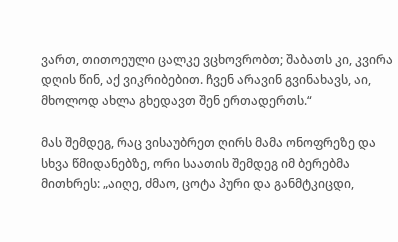ვართ, თითოეული ცალკე ვცხოვრობთ; შაბათს კი, კვირა დღის წინ, აქ ვიკრიბებით. ჩვენ არავინ გვინახავს, აი, მხოლოდ ახლა გხედავთ შენ ერთადერთს.“

მას შემდეგ, რაც ვისაუბრეთ ღირს მამა ონოფრეზე და სხვა წმიდანებზე, ორი საათის შემდეგ იმ ბერებმა მითხრეს: „აიღე, ძმაო, ცოტა პური და განმტკიცდი,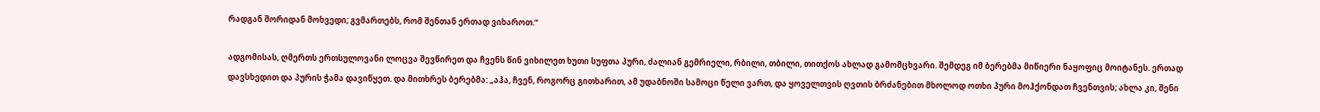რადგან შორიდან მოხვედი; გვმართებს, რომ შენთან ერთად ვიხაროთ.“

ადგომისას, ღმერთს ერთსულოვანი ლოცვა შევწირეთ და ჩვენს წინ ვიხილეთ ხუთი სუფთა პური, ძალიან გემრიელი, რბილი, თბილი, თითქოს ახლად გამომცხვარი. შემდეგ იმ ბერებმა მიწიერი ნაყოფიც მოიტანეს. ერთად დავსხედით და პურის ჭამა დავიწყეთ. და მითხრეს ბერებმა: „აჰა, ჩვენ, როგორც გითხარით, ამ უდაბნოში სამოცი წელი ვართ, და ყოველთვის ღვთის ბრძანებით მხოლოდ ოთხი პური მოჰქონდათ ჩვენთვის; ახლა კი, შენი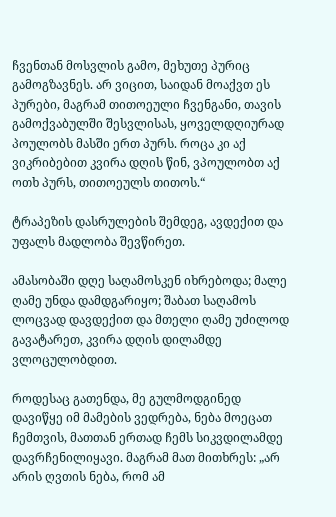ჩვენთან მოსვლის გამო, მეხუთე პურიც გამოგზავნეს. არ ვიცით, საიდან მოაქვთ ეს პურები, მაგრამ თითოეული ჩვენგანი, თავის გამოქვაბულში შესვლისას, ყოველდღიურად პოულობს მასში ერთ პურს. როცა კი აქ ვიკრიბებით კვირა დღის წინ, ვპოულობთ აქ ოთხ პურს, თითოეულს თითოს.“

ტრაპეზის დასრულების შემდეგ, ავდექით და უფალს მადლობა შევწირეთ.

ამასობაში დღე საღამოსკენ იხრებოდა; მალე ღამე უნდა დამდგარიყო; შაბათ საღამოს ლოცვად დავდექით და მთელი ღამე უძილოდ გავატარეთ, კვირა დღის დილამდე ვლოცულობდით.

როდესაც გათენდა, მე გულმოდგინედ დავიწყე იმ მამების ვედრება, ნება მოეცათ ჩემთვის, მათთან ერთად ჩემს სიკვდილამდე დავრჩენილიყავი. მაგრამ მათ მითხრეს: „არ არის ღვთის ნება, რომ ამ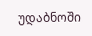უდაბნოში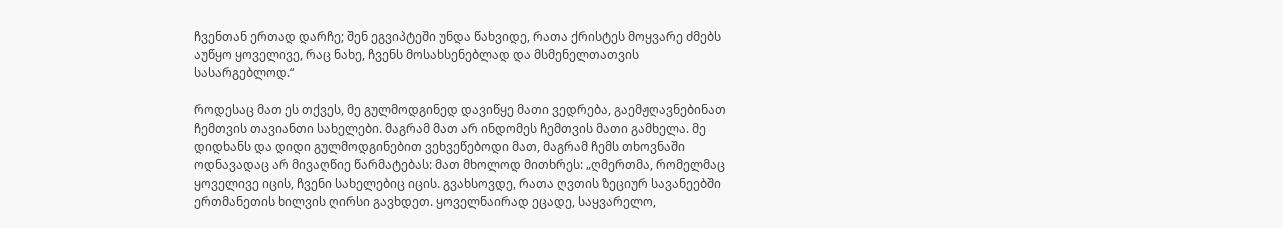ჩვენთან ერთად დარჩე; შენ ეგვიპტეში უნდა წახვიდე, რათა ქრისტეს მოყვარე ძმებს აუწყო ყოველივე, რაც ნახე, ჩვენს მოსახსენებლად და მსმენელთათვის სასარგებლოდ.“

როდესაც მათ ეს თქვეს, მე გულმოდგინედ დავიწყე მათი ვედრება, გაემჟღავნებინათ ჩემთვის თავიანთი სახელები. მაგრამ მათ არ ინდომეს ჩემთვის მათი გამხელა. მე დიდხანს და დიდი გულმოდგინებით ვეხვეწებოდი მათ, მაგრამ ჩემს თხოვნაში ოდნავადაც არ მივაღწიე წარმატებას: მათ მხოლოდ მითხრეს: „ღმერთმა, რომელმაც ყოველივე იცის, ჩვენი სახელებიც იცის. გვახსოვდე, რათა ღვთის ზეციურ სავანეებში ერთმანეთის ხილვის ღირსი გავხდეთ. ყოველნაირად ეცადე, საყვარელო,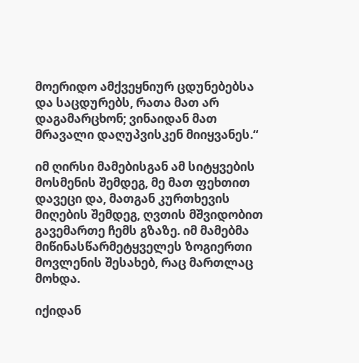მოერიდო ამქვეყნიურ ცდუნებებსა და საცდურებს, რათა მათ არ დაგამარცხონ; ვინაიდან მათ მრავალი დაღუპვისკენ მიიყვანეს.“

იმ ღირსი მამებისგან ამ სიტყვების მოსმენის შემდეგ, მე მათ ფეხთით დავეცი და, მათგან კურთხევის მიღების შემდეგ, ღვთის მშვიდობით გავემართე ჩემს გზაზე. იმ მამებმა მიწინასწარმეტყველეს ზოგიერთი მოვლენის შესახებ, რაც მართლაც მოხდა.

იქიდან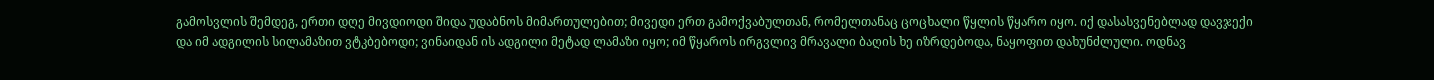გამოსვლის შემდეგ, ერთი დღე მივდიოდი შიდა უდაბნოს მიმართულებით; მივედი ერთ გამოქვაბულთან, რომელთანაც ცოცხალი წყლის წყარო იყო. იქ დასასვენებლად დავჯექი და იმ ადგილის სილამაზით ვტკბებოდი; ვინაიდან ის ადგილი მეტად ლამაზი იყო; იმ წყაროს ირგვლივ მრავალი ბაღის ხე იზრდებოდა, ნაყოფით დახუნძლული. ოდნავ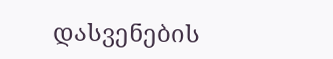დასვენების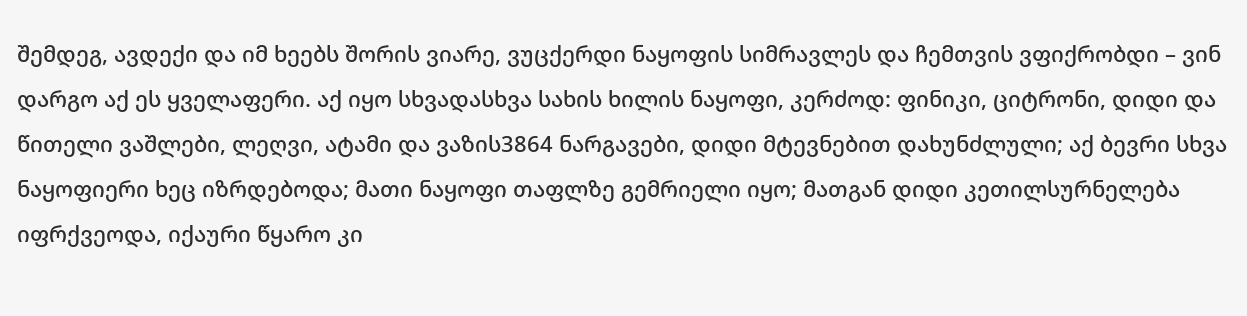შემდეგ, ავდექი და იმ ხეებს შორის ვიარე, ვუცქერდი ნაყოფის სიმრავლეს და ჩემთვის ვფიქრობდი – ვინ დარგო აქ ეს ყველაფერი. აქ იყო სხვადასხვა სახის ხილის ნაყოფი, კერძოდ: ფინიკი, ციტრონი, დიდი და წითელი ვაშლები, ლეღვი, ატამი და ვაზის3864 ნარგავები, დიდი მტევნებით დახუნძლული; აქ ბევრი სხვა ნაყოფიერი ხეც იზრდებოდა; მათი ნაყოფი თაფლზე გემრიელი იყო; მათგან დიდი კეთილსურნელება იფრქვეოდა, იქაური წყარო კი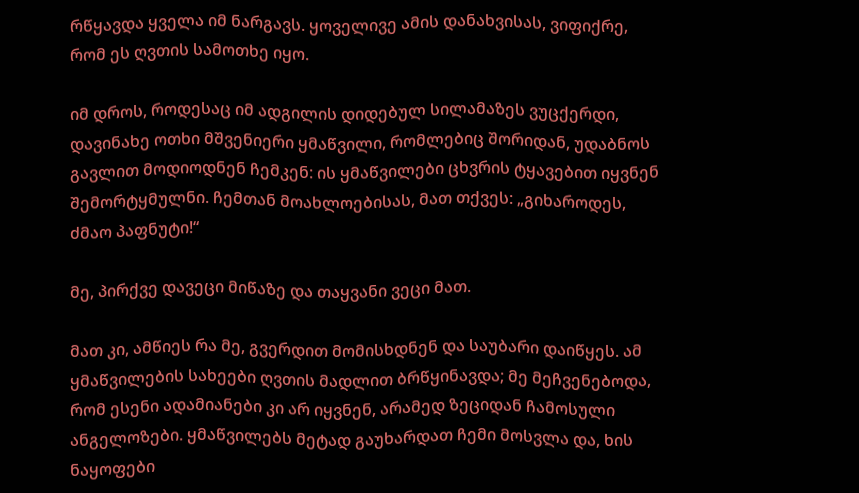რწყავდა ყველა იმ ნარგავს. ყოველივე ამის დანახვისას, ვიფიქრე, რომ ეს ღვთის სამოთხე იყო.

იმ დროს, როდესაც იმ ადგილის დიდებულ სილამაზეს ვუცქერდი, დავინახე ოთხი მშვენიერი ყმაწვილი, რომლებიც შორიდან, უდაბნოს გავლით მოდიოდნენ ჩემკენ: ის ყმაწვილები ცხვრის ტყავებით იყვნენ შემორტყმულნი. ჩემთან მოახლოებისას, მათ თქვეს: „გიხაროდეს, ძმაო პაფნუტი!“

მე, პირქვე დავეცი მიწაზე და თაყვანი ვეცი მათ.

მათ კი, ამწიეს რა მე, გვერდით მომისხდნენ და საუბარი დაიწყეს. ამ ყმაწვილების სახეები ღვთის მადლით ბრწყინავდა; მე მეჩვენებოდა, რომ ესენი ადამიანები კი არ იყვნენ, არამედ ზეციდან ჩამოსული ანგელოზები. ყმაწვილებს მეტად გაუხარდათ ჩემი მოსვლა და, ხის ნაყოფები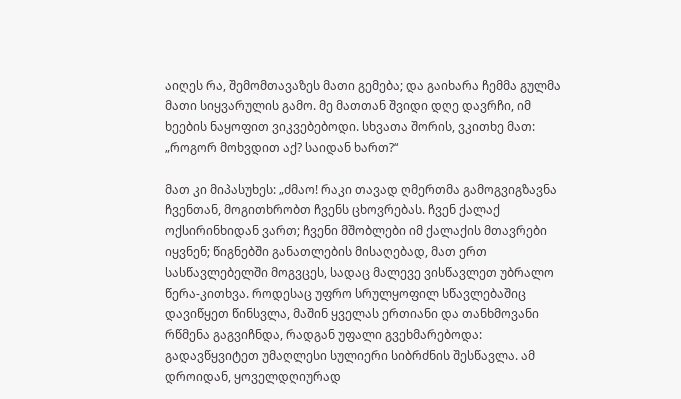აიღეს რა, შემომთავაზეს მათი გემება; და გაიხარა ჩემმა გულმა მათი სიყვარულის გამო. მე მათთან შვიდი დღე დავრჩი, იმ ხეების ნაყოფით ვიკვებებოდი. სხვათა შორის, ვკითხე მათ: „როგორ მოხვდით აქ? საიდან ხართ?“

მათ კი მიპასუხეს: „ძმაო! რაკი თავად ღმერთმა გამოგვიგზავნა ჩვენთან, მოგითხრობთ ჩვენს ცხოვრებას. ჩვენ ქალაქ ოქსირინხიდან ვართ; ჩვენი მშობლები იმ ქალაქის მთავრები იყვნენ; წიგნებში განათლების მისაღებად, მათ ერთ სასწავლებელში მოგვცეს, სადაც მალევე ვისწავლეთ უბრალო წერა-კითხვა. როდესაც უფრო სრულყოფილ სწავლებაშიც დავიწყეთ წინსვლა, მაშინ ყველას ერთიანი და თანხმოვანი რწმენა გაგვიჩნდა, რადგან უფალი გვეხმარებოდა: გადავწყვიტეთ უმაღლესი სულიერი სიბრძნის შესწავლა. ამ დროიდან, ყოველდღიურად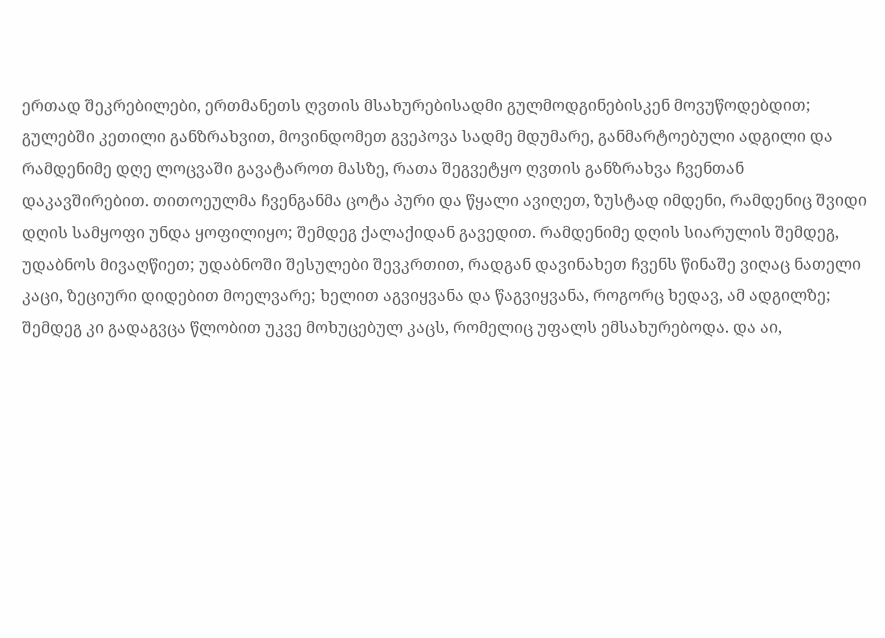ერთად შეკრებილები, ერთმანეთს ღვთის მსახურებისადმი გულმოდგინებისკენ მოვუწოდებდით; გულებში კეთილი განზრახვით, მოვინდომეთ გვეპოვა სადმე მდუმარე, განმარტოებული ადგილი და რამდენიმე დღე ლოცვაში გავატაროთ მასზე, რათა შეგვეტყო ღვთის განზრახვა ჩვენთან დაკავშირებით. თითოეულმა ჩვენგანმა ცოტა პური და წყალი ავიღეთ, ზუსტად იმდენი, რამდენიც შვიდი დღის სამყოფი უნდა ყოფილიყო; შემდეგ ქალაქიდან გავედით. რამდენიმე დღის სიარულის შემდეგ, უდაბნოს მივაღწიეთ; უდაბნოში შესულები შევკრთით, რადგან დავინახეთ ჩვენს წინაშე ვიღაც ნათელი კაცი, ზეციური დიდებით მოელვარე; ხელით აგვიყვანა და წაგვიყვანა, როგორც ხედავ, ამ ადგილზე; შემდეგ კი გადაგვცა წლობით უკვე მოხუცებულ კაცს, რომელიც უფალს ემსახურებოდა. და აი,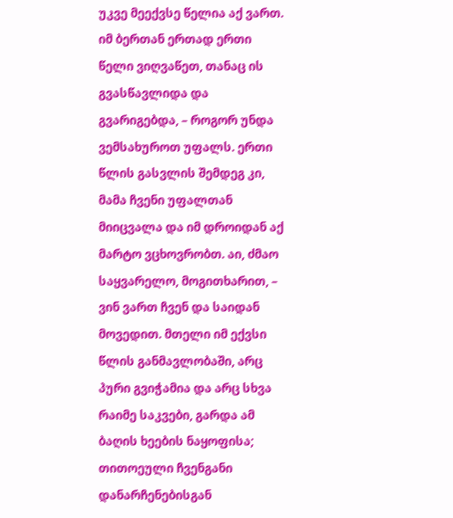უკვე მეექვსე წელია აქ ვართ. იმ ბერთან ერთად ერთი წელი ვიღვაწეთ, თანაც ის გვასწავლიდა და გვარიგებდა, – როგორ უნდა ვემსახუროთ უფალს. ერთი წლის გასვლის შემდეგ კი, მამა ჩვენი უფალთან მიიცვალა და იმ დროიდან აქ მარტო ვცხოვრობთ. აი, ძმაო საყვარელო, მოგითხარით, – ვინ ვართ ჩვენ და საიდან მოვედით. მთელი იმ ექვსი წლის განმავლობაში, არც პური გვიჭამია და არც სხვა რაიმე საკვები, გარდა ამ ბაღის ხეების ნაყოფისა; თითოეული ჩვენგანი დანარჩენებისგან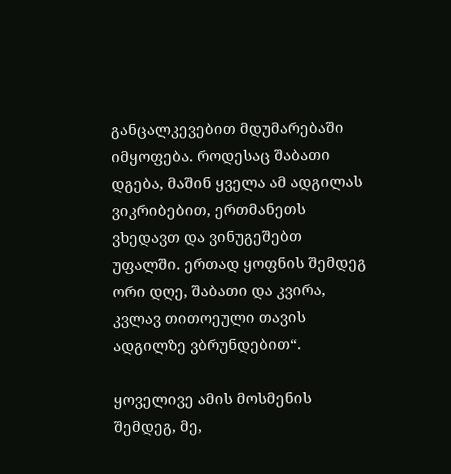განცალკევებით მდუმარებაში იმყოფება. როდესაც შაბათი დგება, მაშინ ყველა ამ ადგილას ვიკრიბებით, ერთმანეთს ვხედავთ და ვინუგეშებთ უფალში. ერთად ყოფნის შემდეგ ორი დღე, შაბათი და კვირა, კვლავ თითოეული თავის ადგილზე ვბრუნდებით“.

ყოველივე ამის მოსმენის შემდეგ, მე,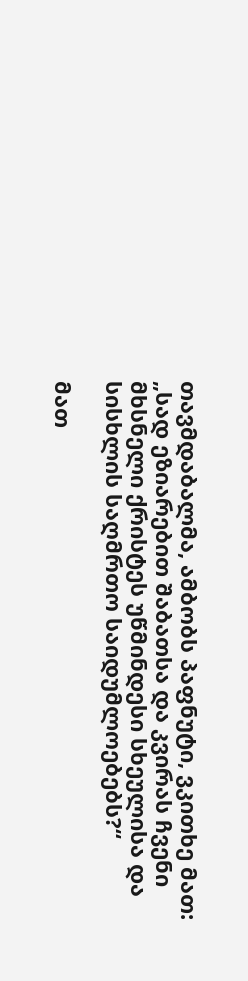თავმდაბალმა, ამბობს პაფნუტი, ვკითხე მათ: „სად ეზიარებით შაბათსა და კვირას ჩვენი მხსნელი ქრისტეს უწმინდესი სხეულისა და სისხლის საღმრთო საიდუმლოებებს?“

მათ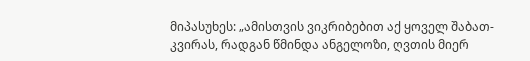მიპასუხეს: „ამისთვის ვიკრიბებით აქ ყოველ შაბათ-კვირას, რადგან წმინდა ანგელოზი, ღვთის მიერ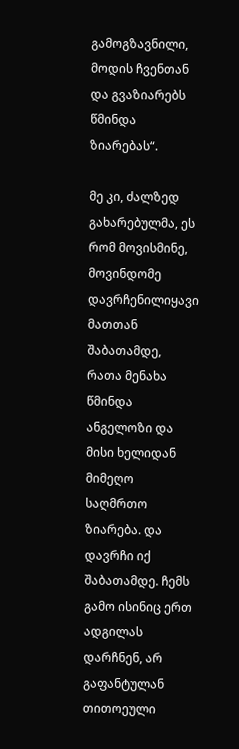გამოგზავნილი, მოდის ჩვენთან და გვაზიარებს წმინდა ზიარებას“.

მე კი, ძალზედ გახარებულმა, ეს რომ მოვისმინე, მოვინდომე დავრჩენილიყავი მათთან შაბათამდე, რათა მენახა წმინდა ანგელოზი და მისი ხელიდან მიმეღო საღმრთო ზიარება. და დავრჩი იქ შაბათამდე. ჩემს გამო ისინიც ერთ ადგილას დარჩნენ, არ გაფანტულან თითოეული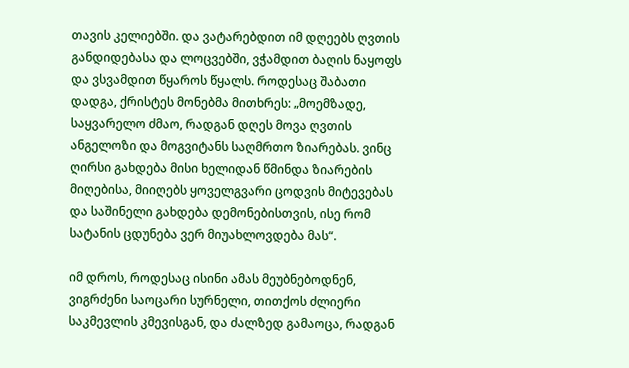თავის კელიებში. და ვატარებდით იმ დღეებს ღვთის განდიდებასა და ლოცვებში, ვჭამდით ბაღის ნაყოფს და ვსვამდით წყაროს წყალს. როდესაც შაბათი დადგა, ქრისტეს მონებმა მითხრეს: „მოემზადე, საყვარელო ძმაო, რადგან დღეს მოვა ღვთის ანგელოზი და მოგვიტანს საღმრთო ზიარებას. ვინც ღირსი გახდება მისი ხელიდან წმინდა ზიარების მიღებისა, მიიღებს ყოველგვარი ცოდვის მიტევებას და საშინელი გახდება დემონებისთვის, ისე რომ სატანის ცდუნება ვერ მიუახლოვდება მას“.

იმ დროს, როდესაც ისინი ამას მეუბნებოდნენ, ვიგრძენი საოცარი სურნელი, თითქოს ძლიერი საკმევლის კმევისგან, და ძალზედ გამაოცა, რადგან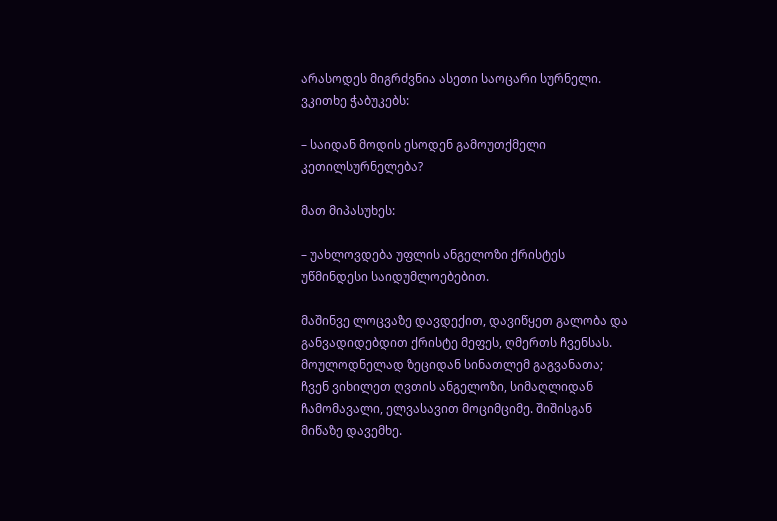არასოდეს მიგრძვნია ასეთი საოცარი სურნელი. ვკითხე ჭაბუკებს:

– საიდან მოდის ესოდენ გამოუთქმელი კეთილსურნელება?

მათ მიპასუხეს:

– უახლოვდება უფლის ანგელოზი ქრისტეს უწმინდესი საიდუმლოებებით.

მაშინვე ლოცვაზე დავდექით, დავიწყეთ გალობა და განვადიდებდით ქრისტე მეფეს, ღმერთს ჩვენსას. მოულოდნელად ზეციდან სინათლემ გაგვანათა; ჩვენ ვიხილეთ ღვთის ანგელოზი, სიმაღლიდან ჩამომავალი, ელვასავით მოციმციმე. შიშისგან მიწაზე დავემხე.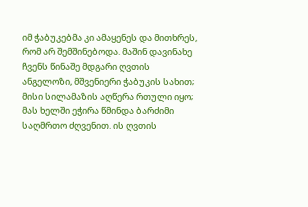იმ ჭაბუკებმა კი ამაყენეს და მითხრეს, რომ არ შემშინებოდა. მაშინ დავინახე ჩვენს წინაშე მდგარი ღვთის ანგელოზი, მშვენიერი ჭაბუკის სახით; მისი სილამაზის აღწერა რთული იყო; მას ხელში ეჭირა წმინდა ბარძიმი საღმრთო ძღვენით. ის ღვთის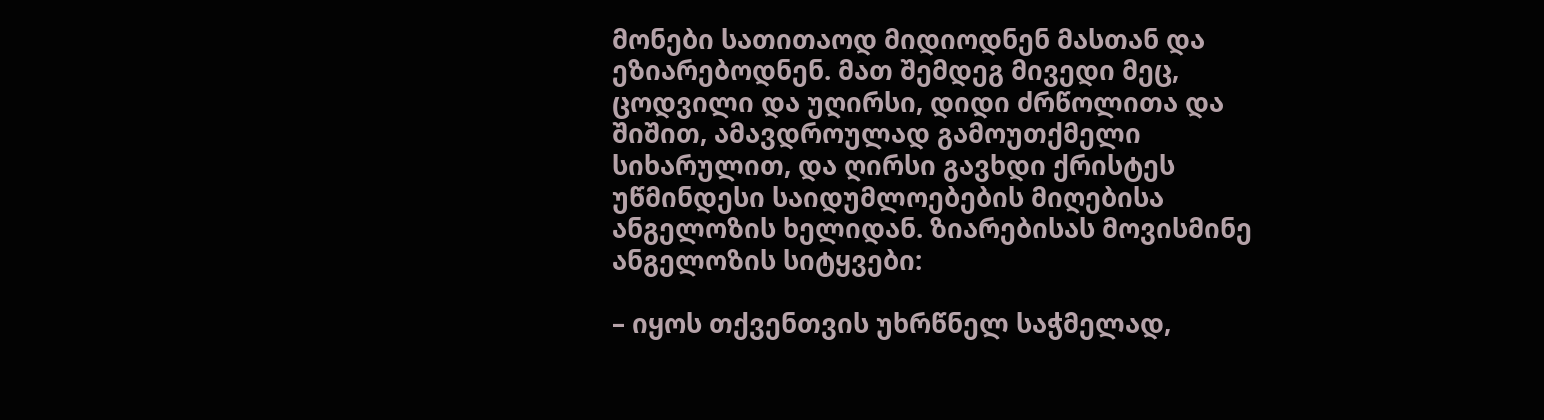მონები სათითაოდ მიდიოდნენ მასთან და ეზიარებოდნენ. მათ შემდეგ მივედი მეც, ცოდვილი და უღირსი, დიდი ძრწოლითა და შიშით, ამავდროულად გამოუთქმელი სიხარულით, და ღირსი გავხდი ქრისტეს უწმინდესი საიდუმლოებების მიღებისა ანგელოზის ხელიდან. ზიარებისას მოვისმინე ანგელოზის სიტყვები:

– იყოს თქვენთვის უხრწნელ საჭმელად,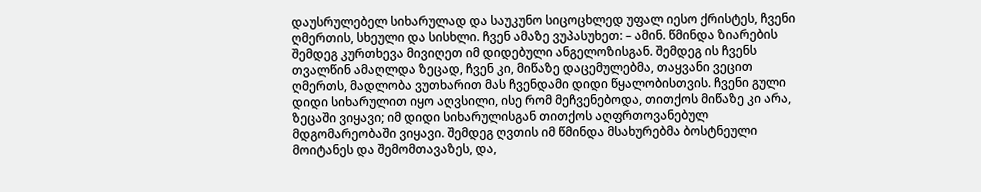დაუსრულებელ სიხარულად და საუკუნო სიცოცხლედ უფალ იესო ქრისტეს, ჩვენი ღმერთის, სხეული და სისხლი. ჩვენ ამაზე ვუპასუხეთ: – ამინ. წმინდა ზიარების შემდეგ კურთხევა მივიღეთ იმ დიდებული ანგელოზისგან. შემდეგ ის ჩვენს თვალწინ ამაღლდა ზეცად, ჩვენ კი, მიწაზე დაცემულებმა, თაყვანი ვეცით ღმერთს, მადლობა ვუთხარით მას ჩვენდამი დიდი წყალობისთვის. ჩვენი გული დიდი სიხარულით იყო აღვსილი, ისე რომ მეჩვენებოდა, თითქოს მიწაზე კი არა, ზეცაში ვიყავი; იმ დიდი სიხარულისგან თითქოს აღფრთოვანებულ მდგომარეობაში ვიყავი. შემდეგ ღვთის იმ წმინდა მსახურებმა ბოსტნეული მოიტანეს და შემომთავაზეს, და,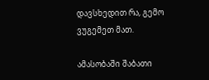დავსხედით რა, გემო ვუგემეთ მათ.

ამასობაში შაბათი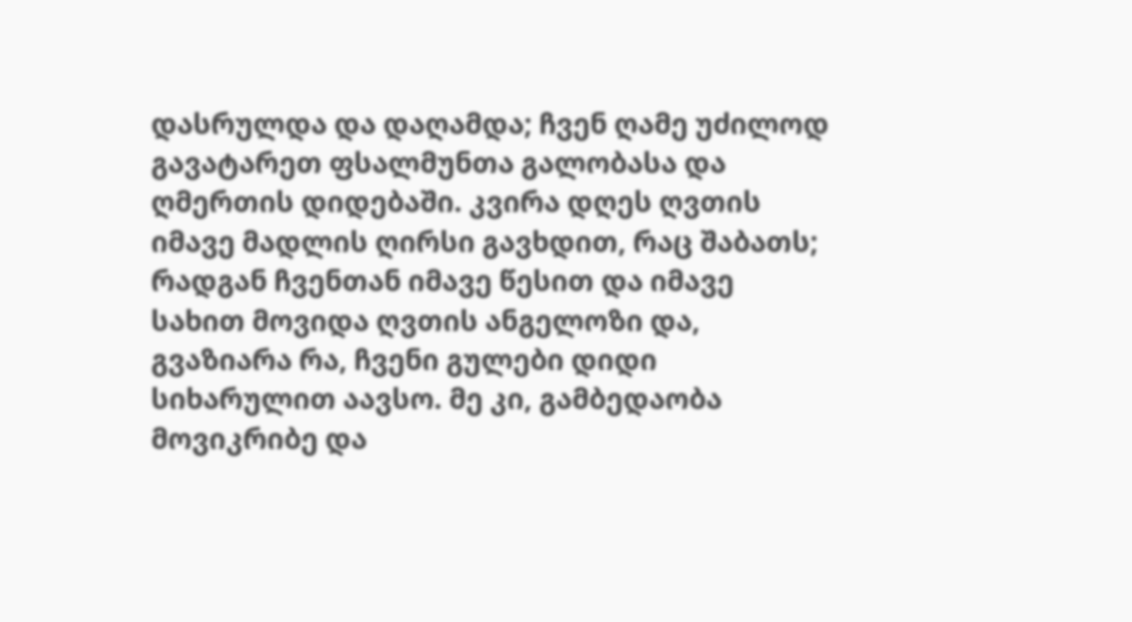დასრულდა და დაღამდა; ჩვენ ღამე უძილოდ გავატარეთ ფსალმუნთა გალობასა და ღმერთის დიდებაში. კვირა დღეს ღვთის იმავე მადლის ღირსი გავხდით, რაც შაბათს; რადგან ჩვენთან იმავე წესით და იმავე სახით მოვიდა ღვთის ანგელოზი და, გვაზიარა რა, ჩვენი გულები დიდი სიხარულით აავსო. მე კი, გამბედაობა მოვიკრიბე და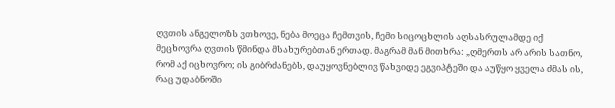ღვთის ანგელოზს ვთხოვე, ნება მოეცა ჩემთვის, ჩემი სიცოცხლის აღსასრულამდე იქ მეცხოვრა ღვთის წმინდა მსახურებთან ერთად. მაგრამ მან მითხრა: „ღმერთს არ არის სათნო, რომ აქ იცხოვრო; ის გიბრძანებს, დაუყოვნებლივ წახვიდე ეგვიპტეში და აუწყო ყველა ძმას ის, რაც უდაბნოში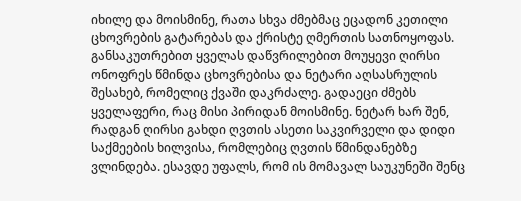იხილე და მოისმინე, რათა სხვა ძმებმაც ეცადონ კეთილი ცხოვრების გატარებას და ქრისტე ღმერთის სათნოყოფას. განსაკუთრებით ყველას დაწვრილებით მოუყევი ღირსი ონოფრეს წმინდა ცხოვრებისა და ნეტარი აღსასრულის შესახებ, რომელიც ქვაში დაკრძალე. გადაეცი ძმებს ყველაფერი, რაც მისი პირიდან მოისმინე. ნეტარ ხარ შენ, რადგან ღირსი გახდი ღვთის ასეთი საკვირველი და დიდი საქმეების ხილვისა, რომლებიც ღვთის წმინდანებზე ვლინდება. ესავდე უფალს, რომ ის მომავალ საუკუნეში შენც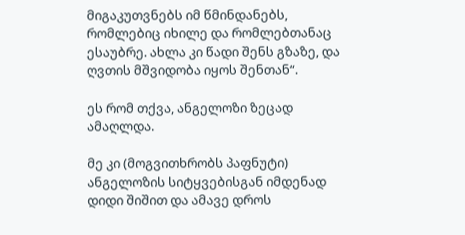მიგაკუთვნებს იმ წმინდანებს, რომლებიც იხილე და რომლებთანაც ესაუბრე. ახლა კი წადი შენს გზაზე, და ღვთის მშვიდობა იყოს შენთან“.

ეს რომ თქვა, ანგელოზი ზეცად ამაღლდა.

მე კი (მოგვითხრობს პაფნუტი) ანგელოზის სიტყვებისგან იმდენად დიდი შიშით და ამავე დროს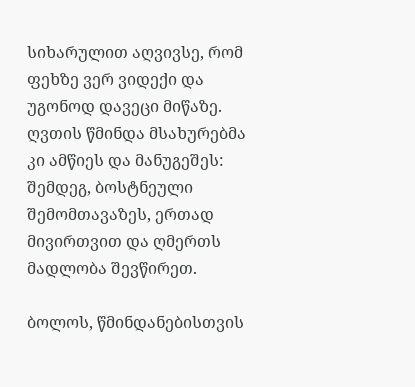სიხარულით აღვივსე, რომ ფეხზე ვერ ვიდექი და უგონოდ დავეცი მიწაზე. ღვთის წმინდა მსახურებმა კი ამწიეს და მანუგეშეს: შემდეგ, ბოსტნეული შემომთავაზეს, ერთად მივირთვით და ღმერთს მადლობა შევწირეთ.

ბოლოს, წმინდანებისთვის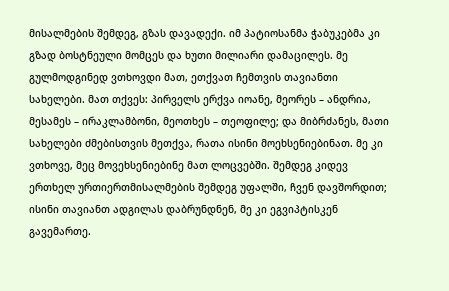მისალმების შემდეგ, გზას დავადექი. იმ პატიოსანმა ჭაბუკებმა კი გზად ბოსტნეული მომცეს და ხუთი მილიარი დამაცილეს. მე გულმოდგინედ ვთხოვდი მათ, ეთქვათ ჩემთვის თავიანთი სახელები. მათ თქვეს: პირველს ერქვა იოანე, მეორეს – ანდრია, მესამეს – ირაკლამბონი, მეოთხეს – თეოფილე; და მიბრძანეს, მათი სახელები ძმებისთვის მეთქვა, რათა ისინი მოეხსენიებინათ. მე კი ვთხოვე, მეც მოვეხსენიებინე მათ ლოცვებში. შემდეგ კიდევ ერთხელ ურთიერთმისალმების შემდეგ უფალში, ჩვენ დავშორდით; ისინი თავიანთ ადგილას დაბრუნდნენ, მე კი ეგვიპტისკენ გავემართე.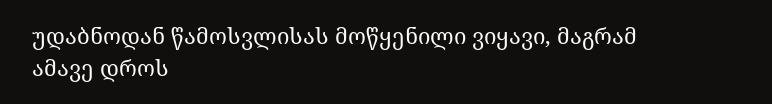უდაბნოდან წამოსვლისას მოწყენილი ვიყავი, მაგრამ ამავე დროს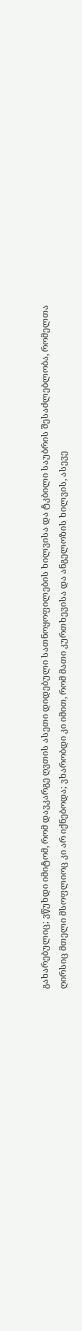გახარებულიც; ვწუხდი იმიტომ, რომ დავკარგე ღვთის ასეთი დიდებული სათნოყოფილების ხილვისა და ტკბილი საუბრის შესაძლებლობა, რომელთა ღირსიც მთელი მსოფლიოც კი არ იქნებოდა; ვხარობდი კი იმით, რომ მათი კურთხევისა და ანგელოზის ხილვის, ასევე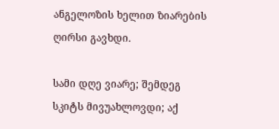ანგელოზის ხელით ზიარების ღირსი გავხდი.

სამი დღე ვიარე; შემდეგ სკიტს მივუახლოვდი; აქ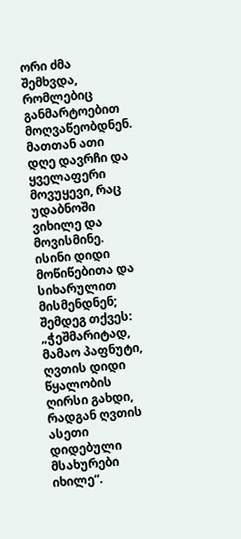ორი ძმა შემხვდა, რომლებიც განმარტოებით მოღვაწეობდნენ. მათთან ათი დღე დავრჩი და ყველაფერი მოვუყევი, რაც უდაბნოში ვიხილე და მოვისმინე. ისინი დიდი მოწიწებითა და სიხარულით მისმენდნენ; შემდეგ თქვეს: „ჭეშმარიტად, მამაო პაფნუტი, ღვთის დიდი წყალობის ღირსი გახდი, რადგან ღვთის ასეთი დიდებული მსახურები იხილე“.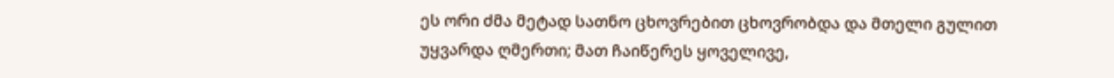ეს ორი ძმა მეტად სათნო ცხოვრებით ცხოვრობდა და მთელი გულით უყვარდა ღმერთი; მათ ჩაიწერეს ყოველივე,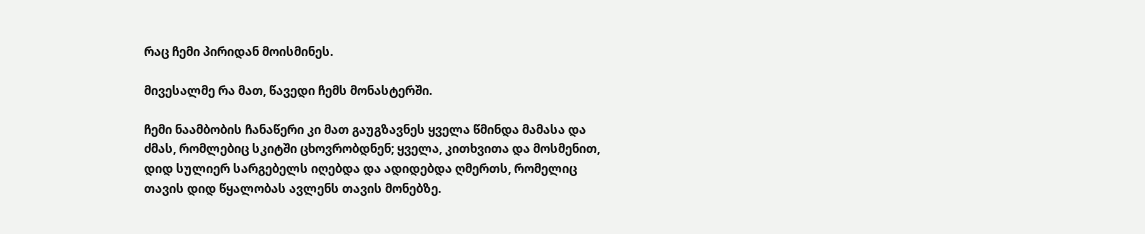რაც ჩემი პირიდან მოისმინეს.

მივესალმე რა მათ, წავედი ჩემს მონასტერში.

ჩემი ნაამბობის ჩანაწერი კი მათ გაუგზავნეს ყველა წმინდა მამასა და ძმას, რომლებიც სკიტში ცხოვრობდნენ; ყველა, კითხვითა და მოსმენით, დიდ სულიერ სარგებელს იღებდა და ადიდებდა ღმერთს, რომელიც თავის დიდ წყალობას ავლენს თავის მონებზე.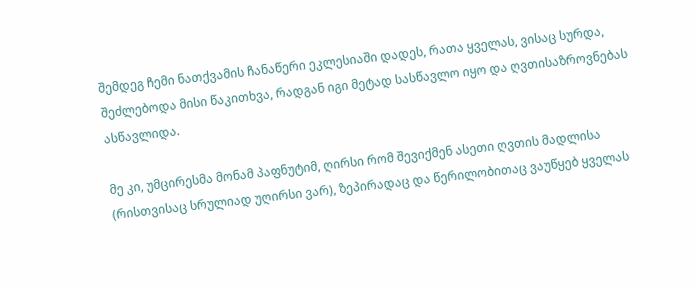შემდეგ ჩემი ნათქვამის ჩანაწერი ეკლესიაში დადეს, რათა ყველას, ვისაც სურდა, შეძლებოდა მისი წაკითხვა, რადგან იგი მეტად სასწავლო იყო და ღვთისაზროვნებას ასწავლიდა.

მე კი, უმცირესმა მონამ პაფნუტიმ, ღირსი რომ შევიქმენ ასეთი ღვთის მადლისა (რისთვისაც სრულიად უღირსი ვარ), ზეპირადაც და წერილობითაც ვაუწყებ ყველას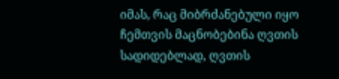იმას, რაც მიბრძანებული იყო ჩემთვის მაცნობებინა ღვთის სადიდებლად, ღვთის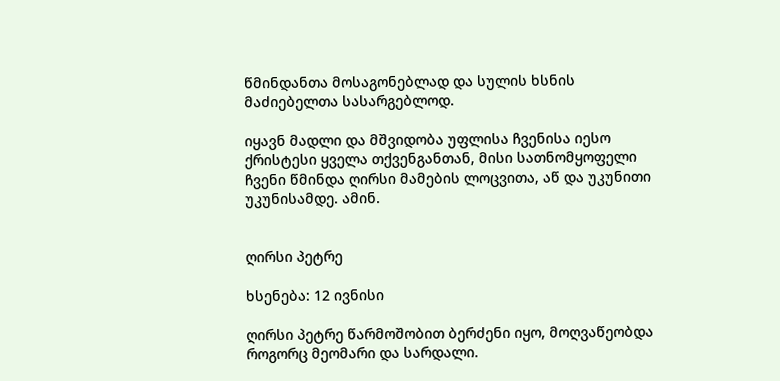წმინდანთა მოსაგონებლად და სულის ხსნის მაძიებელთა სასარგებლოდ.

იყავნ მადლი და მშვიდობა უფლისა ჩვენისა იესო ქრისტესი ყველა თქვენგანთან, მისი სათნომყოფელი ჩვენი წმინდა ღირსი მამების ლოცვითა, აწ და უკუნითი უკუნისამდე. ამინ.


ღირსი პეტრე

ხსენება: 12 ივნისი

ღირსი პეტრე წარმოშობით ბერძენი იყო, მოღვაწეობდა როგორც მეომარი და სარდალი.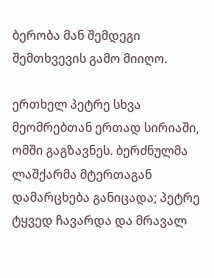ბერობა მან შემდეგი შემთხვევის გამო მიიღო.

ერთხელ პეტრე სხვა მეომრებთან ერთად სირიაში, ომში გაგზავნეს. ბერძნულმა ლაშქარმა მტერთაგან დამარცხება განიცადა; პეტრე ტყვედ ჩავარდა და მრავალ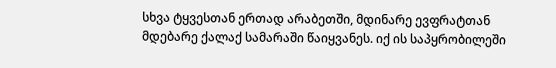სხვა ტყვესთან ერთად არაბეთში, მდინარე ევფრატთან მდებარე ქალაქ სამარაში წაიყვანეს. იქ ის საპყრობილეში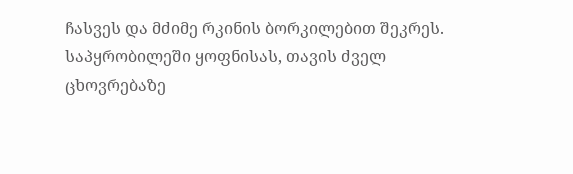ჩასვეს და მძიმე რკინის ბორკილებით შეკრეს. საპყრობილეში ყოფნისას, თავის ძველ ცხოვრებაზე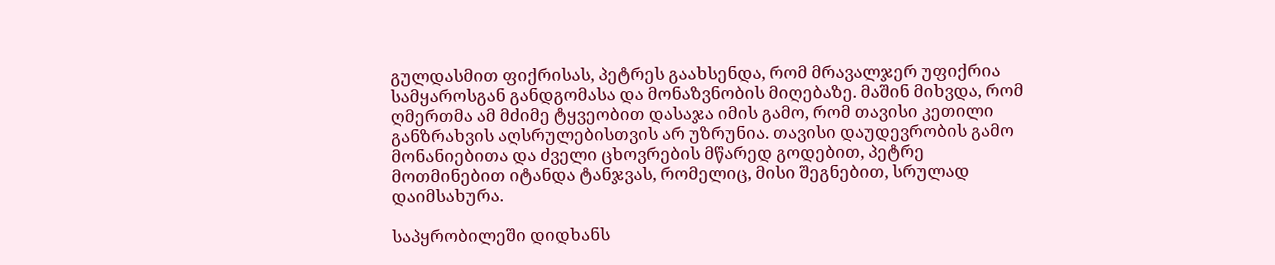გულდასმით ფიქრისას, პეტრეს გაახსენდა, რომ მრავალჯერ უფიქრია სამყაროსგან განდგომასა და მონაზვნობის მიღებაზე. მაშინ მიხვდა, რომ ღმერთმა ამ მძიმე ტყვეობით დასაჯა იმის გამო, რომ თავისი კეთილი განზრახვის აღსრულებისთვის არ უზრუნია. თავისი დაუდევრობის გამო მონანიებითა და ძველი ცხოვრების მწარედ გოდებით, პეტრე მოთმინებით იტანდა ტანჯვას, რომელიც, მისი შეგნებით, სრულად დაიმსახურა.

საპყრობილეში დიდხანს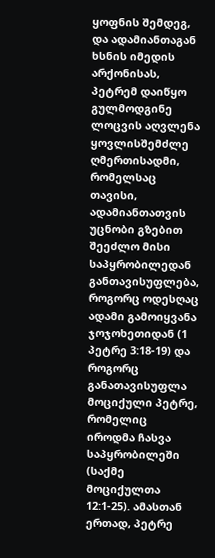ყოფნის შემდეგ, და ადამიანთაგან ხსნის იმედის არქონისას, პეტრემ დაიწყო გულმოდგინე ლოცვის აღვლენა ყოვლისშემძლე ღმერთისადმი, რომელსაც თავისი, ადამიანთათვის უცნობი გზებით შეეძლო მისი საპყრობილედან განთავისუფლება, როგორც ოდესღაც ადამი გამოიყვანა ჯოჯოხეთიდან (1 პეტრე 3:18-19) და როგორც განათავისუფლა მოციქული პეტრე, რომელიც იროდმა ჩასვა საპყრობილეში (საქმე მოციქულთა 12:1-25). ამასთან ერთად, პეტრე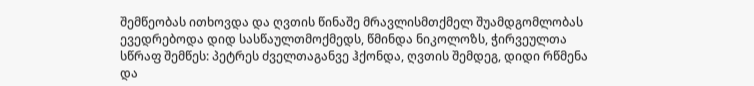შემწეობას ითხოვდა და ღვთის წინაშე მრავლისმთქმელ შუამდგომლობას ევედრებოდა დიდ სასწაულთმოქმედს, წმინდა ნიკოლოზს, ჭირვეულთა სწრაფ შემწეს: პეტრეს ძველთაგანვე ჰქონდა, ღვთის შემდეგ, დიდი რწმენა და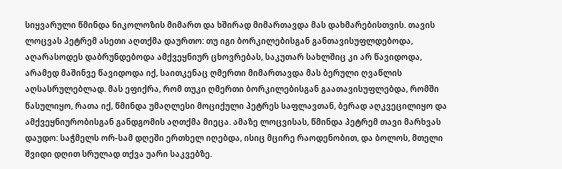სიყვარული წმინდა ნიკოლოზის მიმართ და ხშირად მიმართავდა მას დახმარებისთვის. თავის ლოცვას პეტრემ ასეთი აღთქმა დაურთო: თუ იგი ბორკილებისგან განთავისუფლდებოდა, აღარასოდეს დაბრუნდებოდა ამქვეყნიურ ცხოვრებას, საკუთარ სახლშიც კი არ წავიდოდა, არამედ მაშინვე წავიდოდა იქ, საითკენაც ღმერთი მიმართავდა მას ბერული ღვაწლის აღსასრულებლად. მას ეფიქრა, რომ თუკი ღმერთი ბორკილებისგან გაათავისუფლებდა, რომში წასულიყო, რათა იქ, წმინდა უმაღლესი მოციქული პეტრეს საფლავთან, ბერად აღკვეცილიყო და ამქვეყნიურობისგან განდგომის აღთქმა მიეცა. ამაზე ლოცვისას, წმინდა პეტრემ თავი მარხვას დაუდო: საჭმელს ორ-სამ დღეში ერთხელ იღებდა, ისიც მცირე რაოდენობით, და ბოლოს, მთელი შვიდი დღით სრულად თქვა უარი საკვებზე.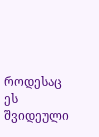როდესაც ეს შვიდეული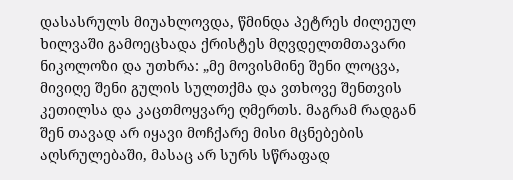დასასრულს მიუახლოვდა, წმინდა პეტრეს ძილეულ ხილვაში გამოეცხადა ქრისტეს მღვდელთმთავარი ნიკოლოზი და უთხრა: „მე მოვისმინე შენი ლოცვა, მივიღე შენი გულის სულთქმა და ვთხოვე შენთვის კეთილსა და კაცთმოყვარე ღმერთს. მაგრამ რადგან შენ თავად არ იყავი მოჩქარე მისი მცნებების აღსრულებაში, მასაც არ სურს სწრაფად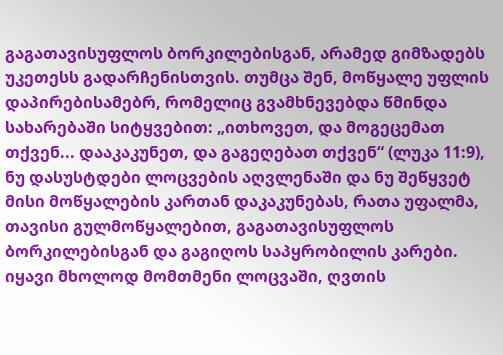გაგათავისუფლოს ბორკილებისგან, არამედ გიმზადებს უკეთესს გადარჩენისთვის. თუმცა შენ, მოწყალე უფლის დაპირებისამებრ, რომელიც გვამხნევებდა წმინდა სახარებაში სიტყვებით: „ითხოვეთ, და მოგეცემათ თქვენ... დააკაკუნეთ, და გაგეღებათ თქვენ“ (ლუკა 11:9), ნუ დასუსტდები ლოცვების აღვლენაში და ნუ შეწყვეტ მისი მოწყალების კართან დაკაკუნებას, რათა უფალმა, თავისი გულმოწყალებით, გაგათავისუფლოს ბორკილებისგან და გაგიღოს საპყრობილის კარები. იყავი მხოლოდ მომთმენი ლოცვაში, ღვთის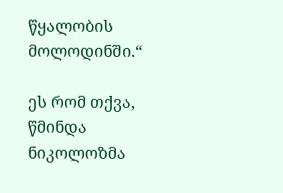წყალობის მოლოდინში.“

ეს რომ თქვა, წმინდა ნიკოლოზმა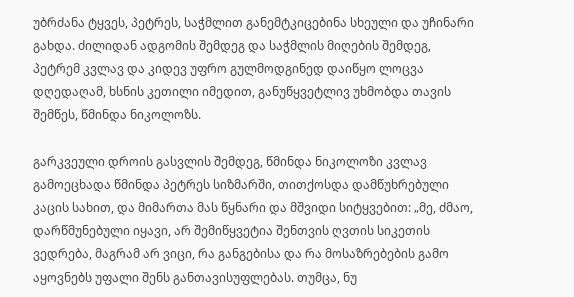უბრძანა ტყვეს, პეტრეს, საჭმლით განემტკიცებინა სხეული და უჩინარი გახდა. ძილიდან ადგომის შემდეგ და საჭმლის მიღების შემდეგ, პეტრემ კვლავ და კიდევ უფრო გულმოდგინედ დაიწყო ლოცვა დღედაღამ, ხსნის კეთილი იმედით, განუწყვეტლივ უხმობდა თავის შემწეს, წმინდა ნიკოლოზს.

გარკვეული დროის გასვლის შემდეგ, წმინდა ნიკოლოზი კვლავ გამოეცხადა წმინდა პეტრეს სიზმარში, თითქოსდა დამწუხრებული კაცის სახით, და მიმართა მას წყნარი და მშვიდი სიტყვებით: „მე, ძმაო, დარწმუნებული იყავი, არ შემიწყვეტია შენთვის ღვთის სიკეთის ვედრება, მაგრამ არ ვიცი, რა განგებისა და რა მოსაზრებების გამო აყოვნებს უფალი შენს განთავისუფლებას. თუმცა, ნუ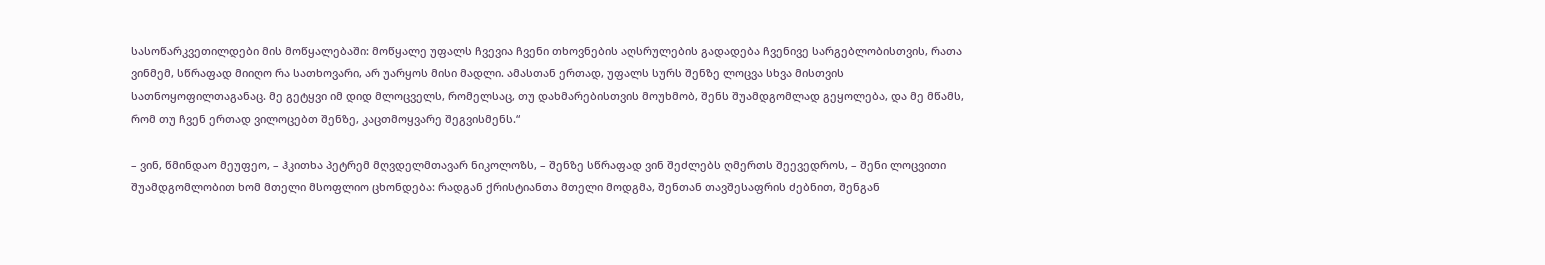სასოწარკვეთილდები მის მოწყალებაში: მოწყალე უფალს ჩვევია ჩვენი თხოვნების აღსრულების გადადება ჩვენივე სარგებლობისთვის, რათა ვინმემ, სწრაფად მიიღო რა სათხოვარი, არ უარყოს მისი მადლი. ამასთან ერთად, უფალს სურს შენზე ლოცვა სხვა მისთვის სათნოყოფილთაგანაც. მე გეტყვი იმ დიდ მლოცველს, რომელსაც, თუ დახმარებისთვის მოუხმობ, შენს შუამდგომლად გეყოლება, და მე მწამს, რომ თუ ჩვენ ერთად ვილოცებთ შენზე, კაცთმოყვარე შეგვისმენს.“

– ვინ, წმინდაო მეუფეო, – ჰკითხა პეტრემ მღვდელმთავარ ნიკოლოზს, – შენზე სწრაფად ვინ შეძლებს ღმერთს შეევედროს, – შენი ლოცვითი შუამდგომლობით ხომ მთელი მსოფლიო ცხონდება: რადგან ქრისტიანთა მთელი მოდგმა, შენთან თავშესაფრის ძებნით, შენგან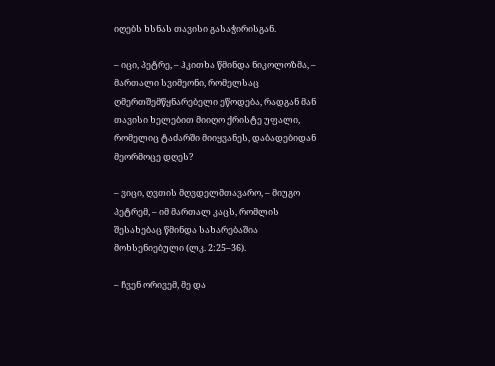იღებს ხსნას თავისი გასაჭირისგან.

– იცი, პეტრე, – ჰკითხა წმინდა ნიკოლოზმა, – მართალი სვიმეონი, რომელსაც ღმერთშემწყნარებელი ეწოდება, რადგან მან თავისი ხელებით მიიღო ქრისტე უფალი, რომელიც ტაძარში მიიყვანეს, დაბადებიდან მეორმოცე დღეს?

– ვიცი, ღვთის მღვდელმთავარო, – მიუგო პეტრემ, – იმ მართალ კაცს, რომლის შესახებაც წმინდა სახარებაშია მოხსენიებული (ლკ. 2:25–36).

– ჩვენ ორივემ, მე და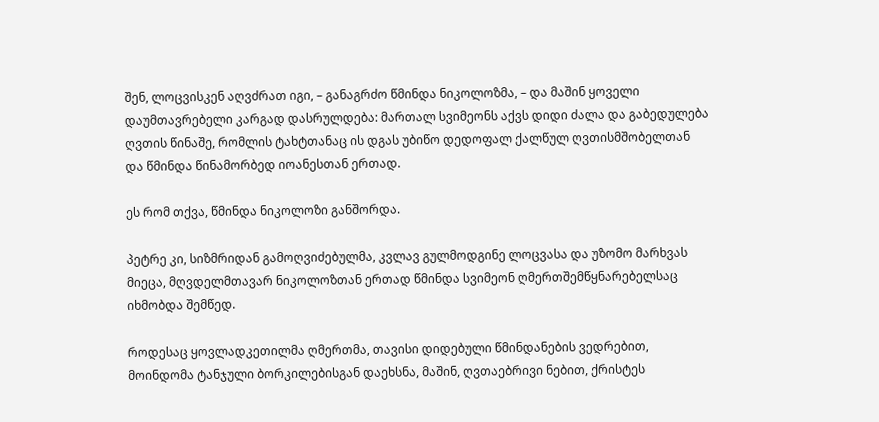შენ, ლოცვისკენ აღვძრათ იგი, – განაგრძო წმინდა ნიკოლოზმა, – და მაშინ ყოველი დაუმთავრებელი კარგად დასრულდება: მართალ სვიმეონს აქვს დიდი ძალა და გაბედულება ღვთის წინაშე, რომლის ტახტთანაც ის დგას უბიწო დედოფალ ქალწულ ღვთისმშობელთან და წმინდა წინამორბედ იოანესთან ერთად.

ეს რომ თქვა, წმინდა ნიკოლოზი განშორდა.

პეტრე კი, სიზმრიდან გამოღვიძებულმა, კვლავ გულმოდგინე ლოცვასა და უზომო მარხვას მიეცა, მღვდელმთავარ ნიკოლოზთან ერთად წმინდა სვიმეონ ღმერთშემწყნარებელსაც იხმობდა შემწედ.

როდესაც ყოვლადკეთილმა ღმერთმა, თავისი დიდებული წმინდანების ვედრებით, მოინდომა ტანჯული ბორკილებისგან დაეხსნა, მაშინ, ღვთაებრივი ნებით, ქრისტეს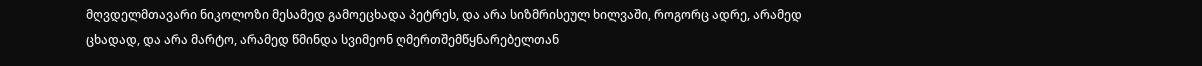მღვდელმთავარი ნიკოლოზი მესამედ გამოეცხადა პეტრეს, და არა სიზმრისეულ ხილვაში, როგორც ადრე, არამედ ცხადად, და არა მარტო, არამედ წმინდა სვიმეონ ღმერთშემწყნარებელთან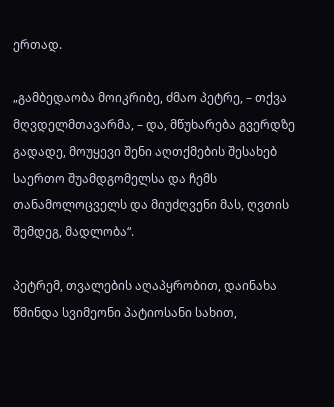ერთად.

„გამბედაობა მოიკრიბე, ძმაო პეტრე, – თქვა მღვდელმთავარმა, – და, მწუხარება გვერდზე გადადე, მოუყევი შენი აღთქმების შესახებ საერთო შუამდგომელსა და ჩემს თანამოლოცველს და მიუძღვენი მას, ღვთის შემდეგ, მადლობა“.

პეტრემ, თვალების აღაპყრობით, დაინახა წმინდა სვიმეონი პატიოსანი სახით,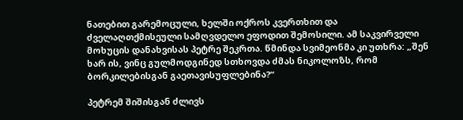ნათებით გარემოცული, ხელში ოქროს კვერთხით და ძველაღთქმისეული სამღვდელო ეფოდით შემოსილი. ამ საკვირველი მოხუცის დანახვისას პეტრე შეკრთა. წმინდა სვიმეონმა კი უთხრა: „შენ ხარ ის, ვინც გულმოდგინედ სთხოვდა ძმას ნიკოლოზს, რომ ბორკილებისგან გაეთავისუფლებინა?“

პეტრემ შიშისგან ძლივს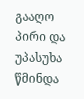გააღო პირი და უპასუხა წმინდა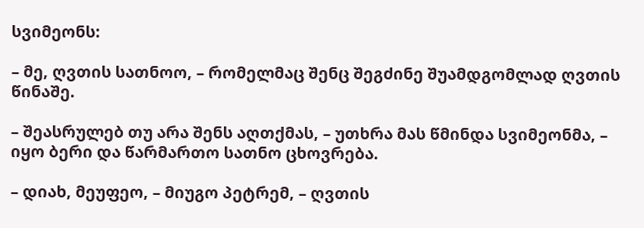სვიმეონს:

– მე, ღვთის სათნოო, – რომელმაც შენც შეგძინე შუამდგომლად ღვთის წინაშე.

– შეასრულებ თუ არა შენს აღთქმას, – უთხრა მას წმინდა სვიმეონმა, – იყო ბერი და წარმართო სათნო ცხოვრება.

– დიახ, მეუფეო, – მიუგო პეტრემ, – ღვთის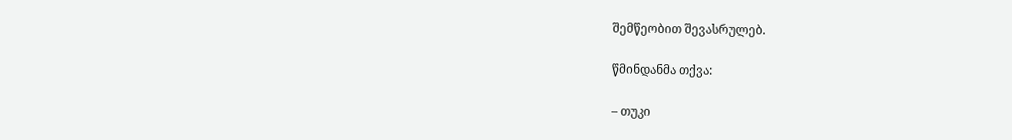შემწეობით შევასრულებ.

წმინდანმა თქვა:

– თუკი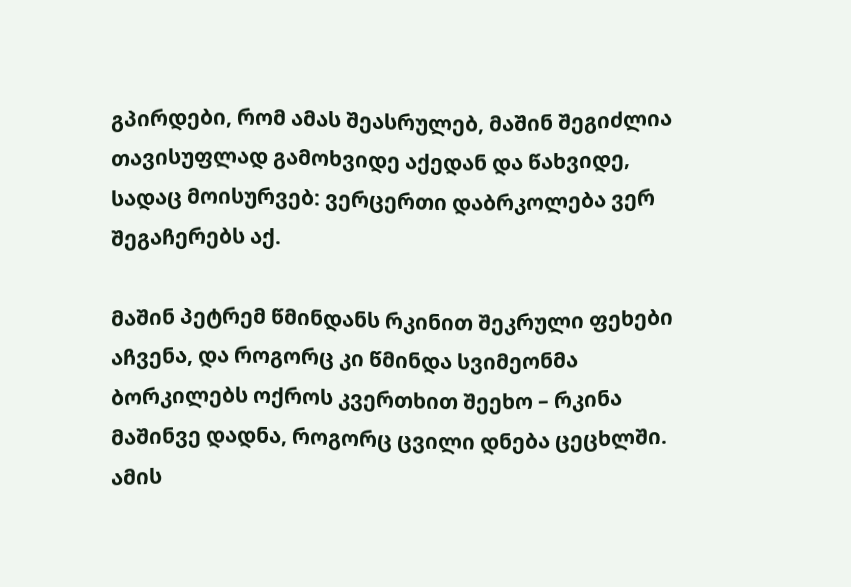გპირდები, რომ ამას შეასრულებ, მაშინ შეგიძლია თავისუფლად გამოხვიდე აქედან და წახვიდე, სადაც მოისურვებ: ვერცერთი დაბრკოლება ვერ შეგაჩერებს აქ.

მაშინ პეტრემ წმინდანს რკინით შეკრული ფეხები აჩვენა, და როგორც კი წმინდა სვიმეონმა ბორკილებს ოქროს კვერთხით შეეხო – რკინა მაშინვე დადნა, როგორც ცვილი დნება ცეცხლში. ამის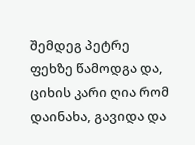შემდეგ პეტრე ფეხზე წამოდგა და, ციხის კარი ღია რომ დაინახა, გავიდა და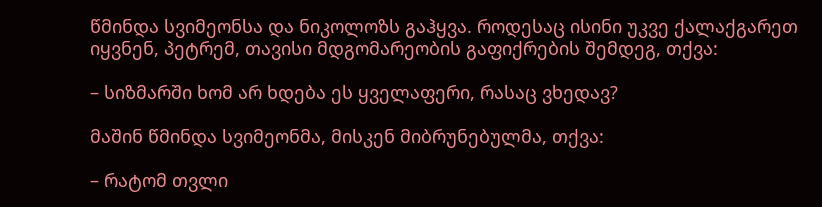წმინდა სვიმეონსა და ნიკოლოზს გაჰყვა. როდესაც ისინი უკვე ქალაქგარეთ იყვნენ, პეტრემ, თავისი მდგომარეობის გაფიქრების შემდეგ, თქვა:

– სიზმარში ხომ არ ხდება ეს ყველაფერი, რასაც ვხედავ?

მაშინ წმინდა სვიმეონმა, მისკენ მიბრუნებულმა, თქვა:

– რატომ თვლი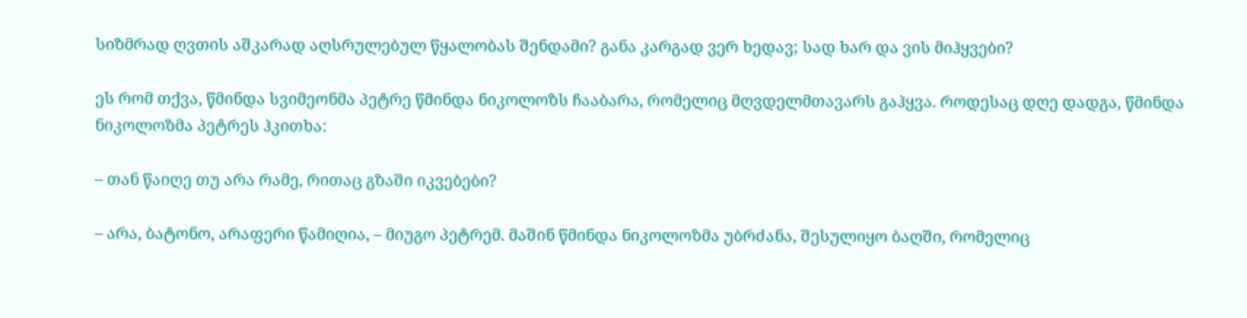სიზმრად ღვთის აშკარად აღსრულებულ წყალობას შენდამი? განა კარგად ვერ ხედავ; სად ხარ და ვის მიჰყვები?

ეს რომ თქვა, წმინდა სვიმეონმა პეტრე წმინდა ნიკოლოზს ჩააბარა, რომელიც მღვდელმთავარს გაჰყვა. როდესაც დღე დადგა, წმინდა ნიკოლოზმა პეტრეს ჰკითხა:

– თან წაიღე თუ არა რამე, რითაც გზაში იკვებები?

– არა, ბატონო, არაფერი წამიღია, – მიუგო პეტრემ. მაშინ წმინდა ნიკოლოზმა უბრძანა, შესულიყო ბაღში, რომელიც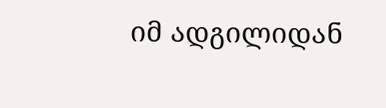იმ ადგილიდან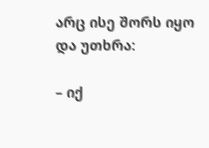არც ისე შორს იყო და უთხრა:

– იქ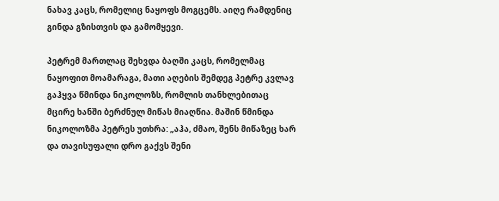ნახავ კაცს, რომელიც ნაყოფს მოგცემს. აიღე რამდენიც გინდა გზისთვის და გამომყევი.

პეტრემ მართლაც შეხვდა ბაღში კაცს, რომელმაც ნაყოფით მოამარაგა, მათი აღების შემდეგ პეტრე კვლავ გაჰყვა წმინდა ნიკოლოზს, რომლის თანხლებითაც მცირე ხანში ბერძნულ მიწას მიაღწია. მაშინ წმინდა ნიკოლოზმა პეტრეს უთხრა: „აჰა, ძმაო, შენს მიწაზეც ხარ და თავისუფალი დრო გაქვს შენი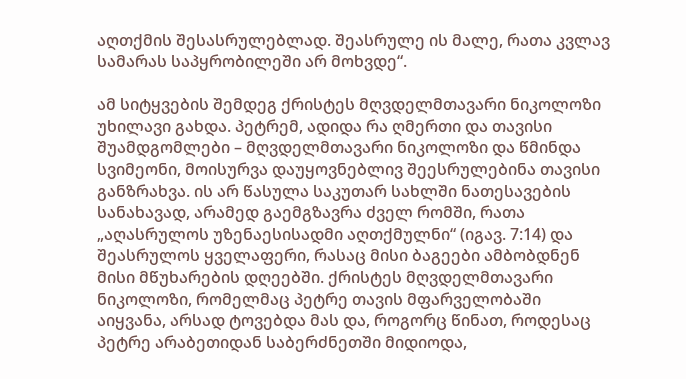აღთქმის შესასრულებლად. შეასრულე ის მალე, რათა კვლავ სამარას საპყრობილეში არ მოხვდე“.

ამ სიტყვების შემდეგ ქრისტეს მღვდელმთავარი ნიკოლოზი უხილავი გახდა. პეტრემ, ადიდა რა ღმერთი და თავისი შუამდგომლები – მღვდელმთავარი ნიკოლოზი და წმინდა სვიმეონი, მოისურვა დაუყოვნებლივ შეესრულებინა თავისი განზრახვა. ის არ წასულა საკუთარ სახლში ნათესავების სანახავად, არამედ გაემგზავრა ძველ რომში, რათა „აღასრულოს უზენაესისადმი აღთქმულნი“ (იგავ. 7:14) და შეასრულოს ყველაფერი, რასაც მისი ბაგეები ამბობდნენ მისი მწუხარების დღეებში. ქრისტეს მღვდელმთავარი ნიკოლოზი, რომელმაც პეტრე თავის მფარველობაში აიყვანა, არსად ტოვებდა მას და, როგორც წინათ, როდესაც პეტრე არაბეთიდან საბერძნეთში მიდიოდა,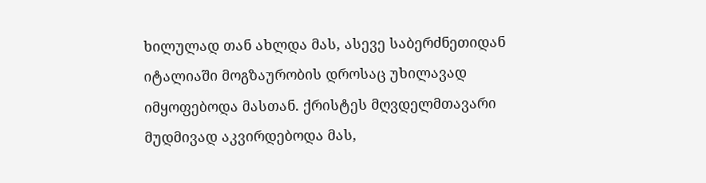ხილულად თან ახლდა მას, ასევე საბერძნეთიდან იტალიაში მოგზაურობის დროსაც უხილავად იმყოფებოდა მასთან. ქრისტეს მღვდელმთავარი მუდმივად აკვირდებოდა მას,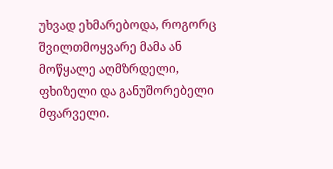უხვად ეხმარებოდა, როგორც შვილთმოყვარე მამა ან მოწყალე აღმზრდელი, ფხიზელი და განუშორებელი მფარველი.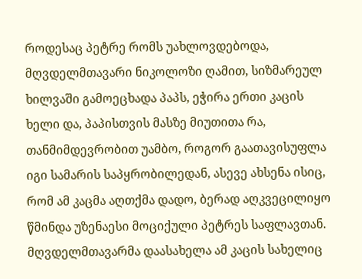როდესაც პეტრე რომს უახლოვდებოდა, მღვდელმთავარი ნიკოლოზი ღამით, სიზმარეულ ხილვაში გამოეცხადა პაპს, ეჭირა ერთი კაცის ხელი და, პაპისთვის მასზე მიუთითა რა, თანმიმდევრობით უამბო, როგორ გაათავისუფლა იგი სამარის საპყრობილედან, ასევე ახსენა ისიც, რომ ამ კაცმა აღთქმა დადო, ბერად აღკვეცილიყო წმინდა უზენაესი მოციქული პეტრეს საფლავთან. მღვდელმთავარმა დაასახელა ამ კაცის სახელიც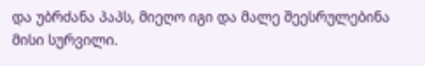და უბრძანა პაპს, მიეღო იგი და მალე შეესრულებინა მისი სურვილი.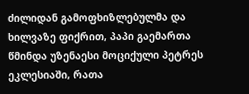ძილიდან გამოფხიზლებულმა და ხილვაზე ფიქრით, პაპი გაემართა წმინდა უზენაესი მოციქული პეტრეს ეკლესიაში, რათა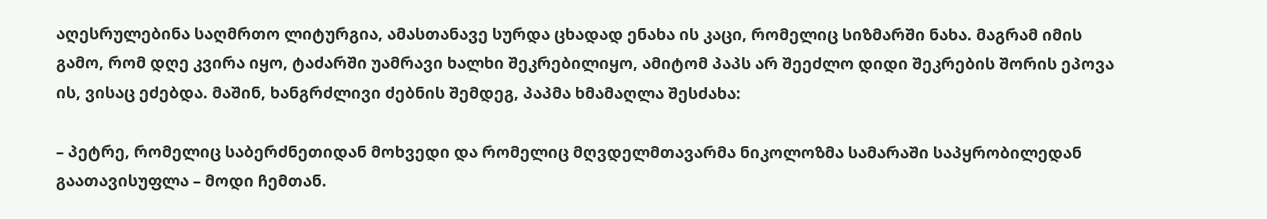აღესრულებინა საღმრთო ლიტურგია, ამასთანავე სურდა ცხადად ენახა ის კაცი, რომელიც სიზმარში ნახა. მაგრამ იმის გამო, რომ დღე კვირა იყო, ტაძარში უამრავი ხალხი შეკრებილიყო, ამიტომ პაპს არ შეეძლო დიდი შეკრების შორის ეპოვა ის, ვისაც ეძებდა. მაშინ, ხანგრძლივი ძებნის შემდეგ, პაპმა ხმამაღლა შესძახა:

– პეტრე, რომელიც საბერძნეთიდან მოხვედი და რომელიც მღვდელმთავარმა ნიკოლოზმა სამარაში საპყრობილედან გაათავისუფლა – მოდი ჩემთან.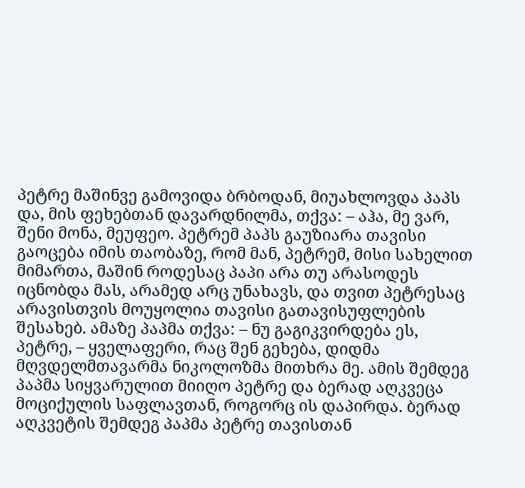პეტრე მაშინვე გამოვიდა ბრბოდან, მიუახლოვდა პაპს და, მის ფეხებთან დავარდნილმა, თქვა: – აჰა, მე ვარ, შენი მონა, მეუფეო. პეტრემ პაპს გაუზიარა თავისი გაოცება იმის თაობაზე, რომ მან, პეტრემ, მისი სახელით მიმართა, მაშინ როდესაც პაპი არა თუ არასოდეს იცნობდა მას, არამედ არც უნახავს, და თვით პეტრესაც არავისთვის მოუყოლია თავისი გათავისუფლების შესახებ. ამაზე პაპმა თქვა: – ნუ გაგიკვირდება ეს, პეტრე, – ყველაფერი, რაც შენ გეხება, დიდმა მღვდელმთავარმა ნიკოლოზმა მითხრა მე. ამის შემდეგ პაპმა სიყვარულით მიიღო პეტრე და ბერად აღკვეცა მოციქულის საფლავთან, როგორც ის დაპირდა. ბერად აღკვეტის შემდეგ პაპმა პეტრე თავისთან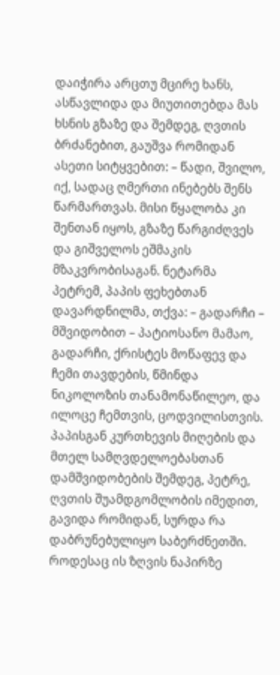დაიჭირა არცთუ მცირე ხანს, ასწავლიდა და მიუთითებდა მას ხსნის გზაზე და შემდეგ, ღვთის ბრძანებით, გაუშვა რომიდან ასეთი სიტყვებით: – წადი, შვილო, იქ, სადაც ღმერთი ინებებს შენს წარმართვას. მისი წყალობა კი შენთან იყოს, გზაზე წარგიძღვეს და გიშველოს ეშმაკის მზაკვრობისაგან. ნეტარმა პეტრემ, პაპის ფეხებთან დავარდნილმა, თქვა: – გადარჩი – მშვიდობით – პატიოსანო მამაო, გადარჩი, ქრისტეს მოწაფევ და ჩემი თავდების, წმინდა ნიკოლოზის თანამონაწილეო, და ილოცე ჩემთვის, ცოდვილისთვის. პაპისგან კურთხევის მიღების და მთელ სამღვდელოებასთან დამშვიდობების შემდეგ, პეტრე, ღვთის შუამდგომლობის იმედით, გავიდა რომიდან, სურდა რა დაბრუნებულიყო საბერძნეთში. როდესაც ის ზღვის ნაპირზე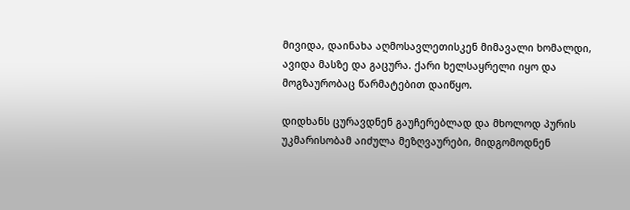მივიდა, დაინახა აღმოსავლეთისკენ მიმავალი ხომალდი, ავიდა მასზე და გაცურა. ქარი ხელსაყრელი იყო და მოგზაურობაც წარმატებით დაიწყო.

დიდხანს ცურავდნენ გაუჩერებლად და მხოლოდ პურის უკმარისობამ აიძულა მეზღვაურები, მიდგომოდნენ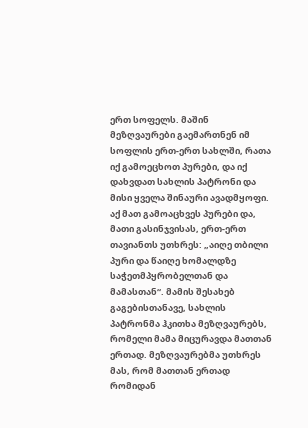ერთ სოფელს. მაშინ მეზღვაურები გაემართნენ იმ სოფლის ერთ-ერთ სახლში, რათა იქ გამოეცხოთ პურები, და იქ დახვდათ სახლის პატრონი და მისი ყველა შინაური ავადმყოფი. აქ მათ გამოაცხვეს პურები და, მათი გასინჯვისას, ერთ-ერთ თავიანთს უთხრეს: „აიღე თბილი პური და წაიღე ხომალდზე საჭეთმპყრობელთან და მამასთან“. მამის შესახებ გაგებისთანავე, სახლის პატრონმა ჰკითხა მეზღვაურებს, რომელი მამა მიცურავდა მათთან ერთად. მეზღვაურებმა უთხრეს მას, რომ მათთან ერთად რომიდან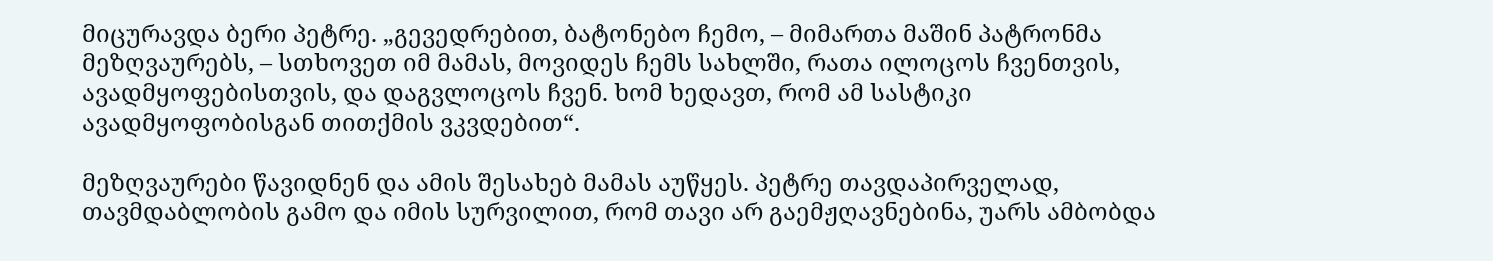მიცურავდა ბერი პეტრე. „გევედრებით, ბატონებო ჩემო, – მიმართა მაშინ პატრონმა მეზღვაურებს, – სთხოვეთ იმ მამას, მოვიდეს ჩემს სახლში, რათა ილოცოს ჩვენთვის, ავადმყოფებისთვის, და დაგვლოცოს ჩვენ. ხომ ხედავთ, რომ ამ სასტიკი ავადმყოფობისგან თითქმის ვკვდებით“.

მეზღვაურები წავიდნენ და ამის შესახებ მამას აუწყეს. პეტრე თავდაპირველად, თავმდაბლობის გამო და იმის სურვილით, რომ თავი არ გაემჟღავნებინა, უარს ამბობდა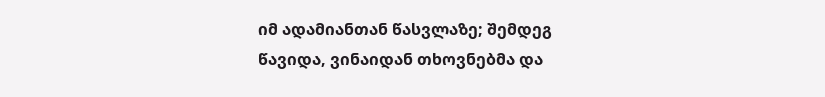იმ ადამიანთან წასვლაზე; შემდეგ წავიდა, ვინაიდან თხოვნებმა და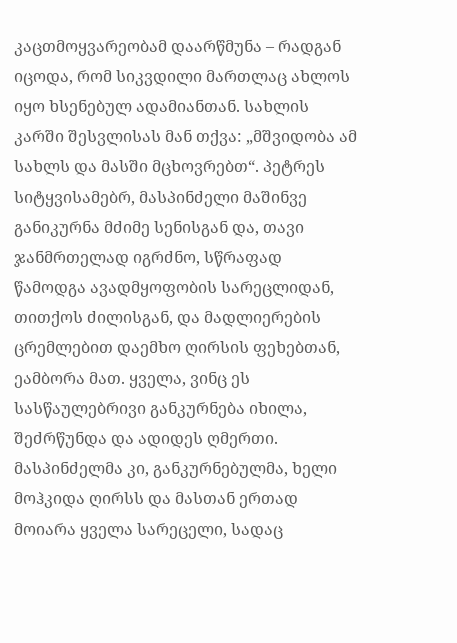კაცთმოყვარეობამ დაარწმუნა – რადგან იცოდა, რომ სიკვდილი მართლაც ახლოს იყო ხსენებულ ადამიანთან. სახლის კარში შესვლისას მან თქვა: „მშვიდობა ამ სახლს და მასში მცხოვრებთ“. პეტრეს სიტყვისამებრ, მასპინძელი მაშინვე განიკურნა მძიმე სენისგან და, თავი ჯანმრთელად იგრძნო, სწრაფად წამოდგა ავადმყოფობის სარეცლიდან, თითქოს ძილისგან, და მადლიერების ცრემლებით დაემხო ღირსის ფეხებთან, ეამბორა მათ. ყველა, ვინც ეს სასწაულებრივი განკურნება იხილა, შეძრწუნდა და ადიდეს ღმერთი. მასპინძელმა კი, განკურნებულმა, ხელი მოჰკიდა ღირსს და მასთან ერთად მოიარა ყველა სარეცელი, სადაც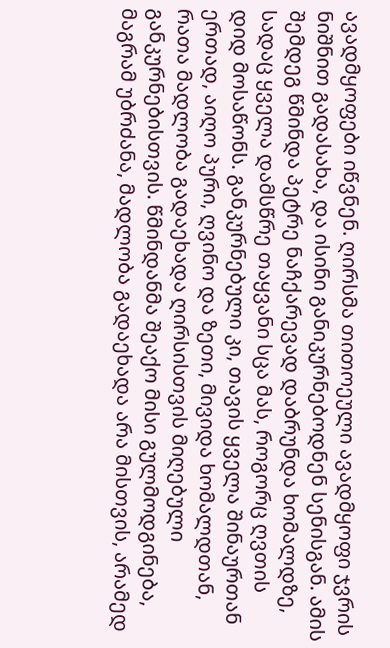ავადმყოფები იწვნენ. ღირსმა თითოეული ავადმყოფი ჯვრის ნიშნით გადასახა, და ისინი განიკურნებოდნენ სენისგან. ამის შემდეგ წმინდა პეტრე ნაჩქარევად დაბრუნდა ხომალდზე, სადაც ყველა დამსწრე თაყვანი სცა მას, როგორც ღვთის დიდ მოსაწონს. განკურნებული კი, თავის ყველა შინაურთან ერთად, აიღო პური, ღვინო და ზეთი, მივიდა ხომალდთან, რათა მადლობა გადაეხადა ღირსისთვის მიღებული განკურნებისთვის. წმინდანმა შეაქო მისი გულმოდგინება, მაგრამ უბრძანა, მადლობა გადაეხადა არა მისთვის, არამედ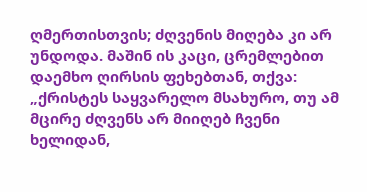ღმერთისთვის; ძღვენის მიღება კი არ უნდოდა. მაშინ ის კაცი, ცრემლებით დაემხო ღირსის ფეხებთან, თქვა: „ქრისტეს საყვარელო მსახურო, თუ ამ მცირე ძღვენს არ მიიღებ ჩვენი ხელიდან,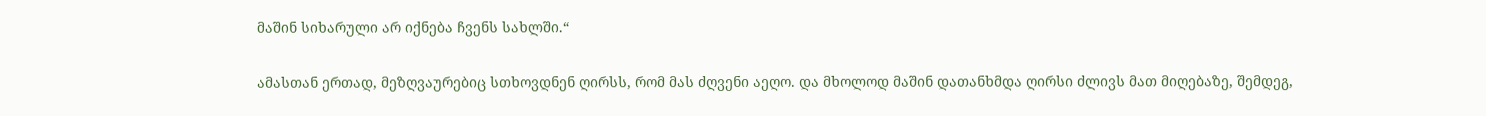მაშინ სიხარული არ იქნება ჩვენს სახლში.“

ამასთან ერთად, მეზღვაურებიც სთხოვდნენ ღირსს, რომ მას ძღვენი აეღო. და მხოლოდ მაშინ დათანხმდა ღირსი ძლივს მათ მიღებაზე, შემდეგ,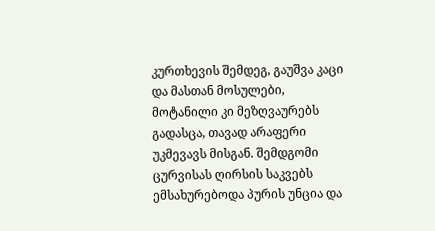კურთხევის შემდეგ, გაუშვა კაცი და მასთან მოსულები, მოტანილი კი მეზღვაურებს გადასცა, თავად არაფერი უკმევავს მისგან. შემდგომი ცურვისას ღირსის საკვებს ემსახურებოდა პურის უნცია და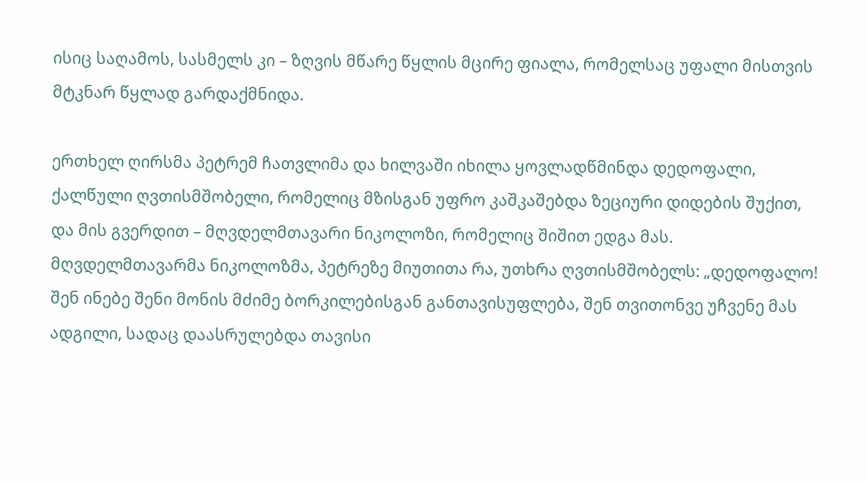ისიც საღამოს, სასმელს კი – ზღვის მწარე წყლის მცირე ფიალა, რომელსაც უფალი მისთვის მტკნარ წყლად გარდაქმნიდა.

ერთხელ ღირსმა პეტრემ ჩათვლიმა და ხილვაში იხილა ყოვლადწმინდა დედოფალი, ქალწული ღვთისმშობელი, რომელიც მზისგან უფრო კაშკაშებდა ზეციური დიდების შუქით, და მის გვერდით – მღვდელმთავარი ნიკოლოზი, რომელიც შიშით ედგა მას. მღვდელმთავარმა ნიკოლოზმა, პეტრეზე მიუთითა რა, უთხრა ღვთისმშობელს: „დედოფალო! შენ ინებე შენი მონის მძიმე ბორკილებისგან განთავისუფლება, შენ თვითონვე უჩვენე მას ადგილი, სადაც დაასრულებდა თავისი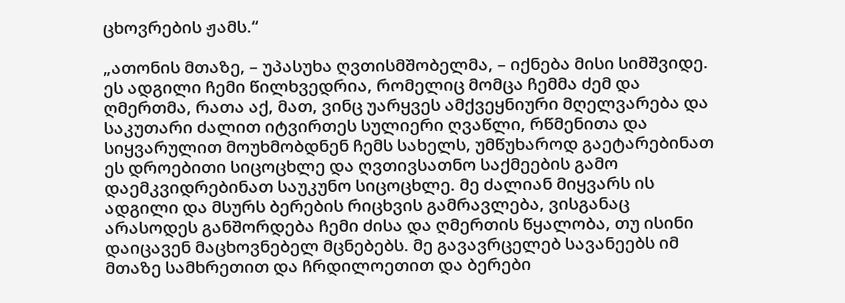ცხოვრების ჟამს.“

„ათონის მთაზე, – უპასუხა ღვთისმშობელმა, – იქნება მისი სიმშვიდე. ეს ადგილი ჩემი წილხვედრია, რომელიც მომცა ჩემმა ძემ და ღმერთმა, რათა აქ, მათ, ვინც უარყვეს ამქვეყნიური მღელვარება და საკუთარი ძალით იტვირთეს სულიერი ღვაწლი, რწმენითა და სიყვარულით მოუხმობდნენ ჩემს სახელს, უმწუხაროდ გაეტარებინათ ეს დროებითი სიცოცხლე და ღვთივსათნო საქმეების გამო დაემკვიდრებინათ საუკუნო სიცოცხლე. მე ძალიან მიყვარს ის ადგილი და მსურს ბერების რიცხვის გამრავლება, ვისგანაც არასოდეს განშორდება ჩემი ძისა და ღმერთის წყალობა, თუ ისინი დაიცავენ მაცხოვნებელ მცნებებს. მე გავავრცელებ სავანეებს იმ მთაზე სამხრეთით და ჩრდილოეთით და ბერები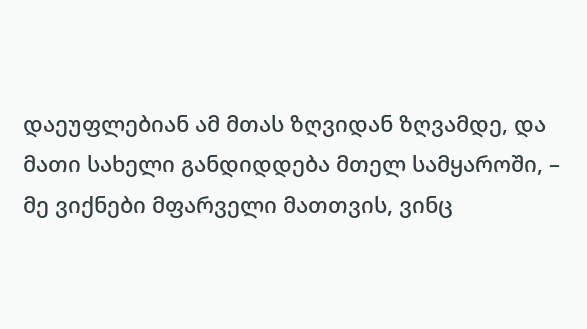დაეუფლებიან ამ მთას ზღვიდან ზღვამდე, და მათი სახელი განდიდდება მთელ სამყაროში, – მე ვიქნები მფარველი მათთვის, ვინც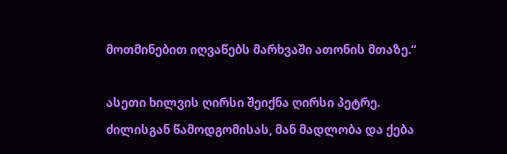მოთმინებით იღვაწებს მარხვაში ათონის მთაზე.“

ასეთი ხილვის ღირსი შეიქნა ღირსი პეტრე. ძილისგან წამოდგომისას, მან მადლობა და ქება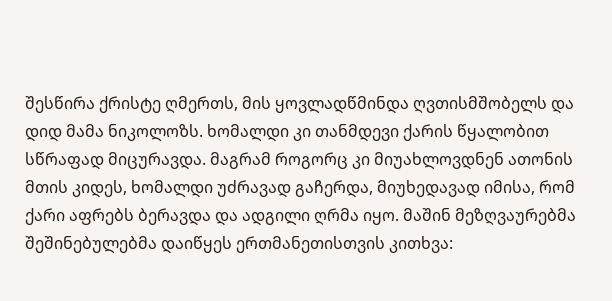შესწირა ქრისტე ღმერთს, მის ყოვლადწმინდა ღვთისმშობელს და დიდ მამა ნიკოლოზს. ხომალდი კი თანმდევი ქარის წყალობით სწრაფად მიცურავდა. მაგრამ როგორც კი მიუახლოვდნენ ათონის მთის კიდეს, ხომალდი უძრავად გაჩერდა, მიუხედავად იმისა, რომ ქარი აფრებს ბერავდა და ადგილი ღრმა იყო. მაშინ მეზღვაურებმა შეშინებულებმა დაიწყეს ერთმანეთისთვის კითხვა: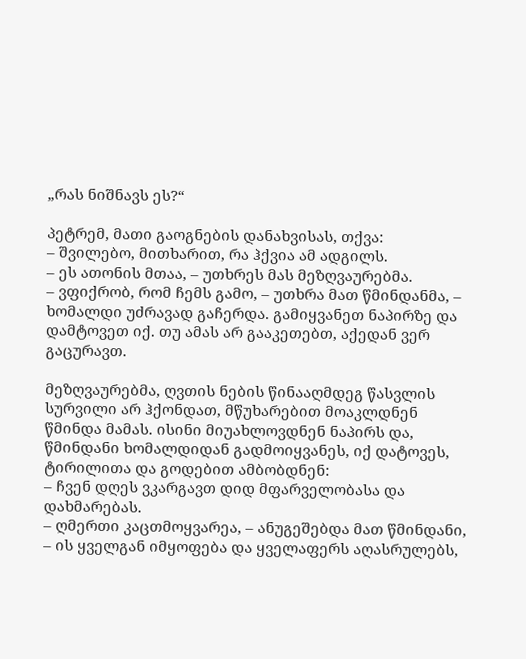„რას ნიშნავს ეს?“

პეტრემ, მათი გაოგნების დანახვისას, თქვა:
– შვილებო, მითხარით, რა ჰქვია ამ ადგილს.
– ეს ათონის მთაა, – უთხრეს მას მეზღვაურებმა.
– ვფიქრობ, რომ ჩემს გამო, – უთხრა მათ წმინდანმა, – ხომალდი უძრავად გაჩერდა. გამიყვანეთ ნაპირზე და დამტოვეთ იქ. თუ ამას არ გააკეთებთ, აქედან ვერ გაცურავთ.

მეზღვაურებმა, ღვთის ნების წინააღმდეგ წასვლის სურვილი არ ჰქონდათ, მწუხარებით მოაკლდნენ წმინდა მამას. ისინი მიუახლოვდნენ ნაპირს და, წმინდანი ხომალდიდან გადმოიყვანეს, იქ დატოვეს, ტირილითა და გოდებით ამბობდნენ:
– ჩვენ დღეს ვკარგავთ დიდ მფარველობასა და დახმარებას.
– ღმერთი კაცთმოყვარეა, – ანუგეშებდა მათ წმინდანი, – ის ყველგან იმყოფება და ყველაფერს აღასრულებს,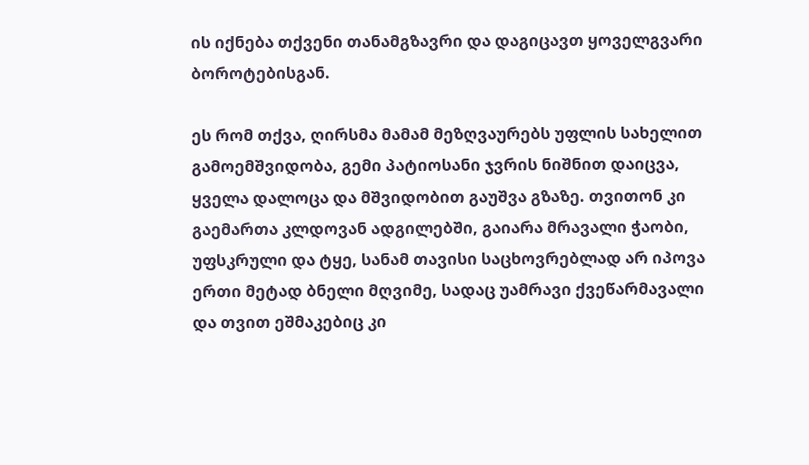ის იქნება თქვენი თანამგზავრი და დაგიცავთ ყოველგვარი ბოროტებისგან.

ეს რომ თქვა, ღირსმა მამამ მეზღვაურებს უფლის სახელით გამოემშვიდობა, გემი პატიოსანი ჯვრის ნიშნით დაიცვა, ყველა დალოცა და მშვიდობით გაუშვა გზაზე. თვითონ კი გაემართა კლდოვან ადგილებში, გაიარა მრავალი ჭაობი, უფსკრული და ტყე, სანამ თავისი საცხოვრებლად არ იპოვა ერთი მეტად ბნელი მღვიმე, სადაც უამრავი ქვეწარმავალი და თვით ეშმაკებიც კი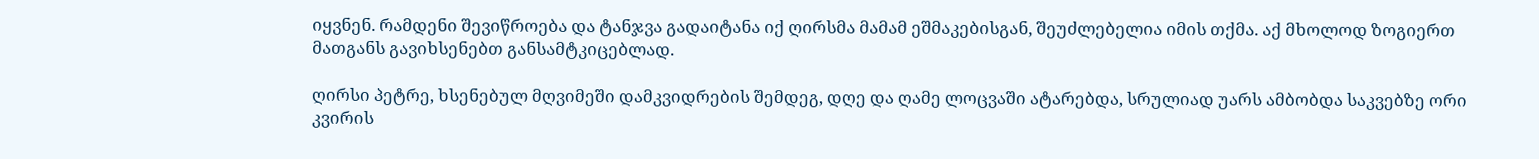იყვნენ. რამდენი შევიწროება და ტანჯვა გადაიტანა იქ ღირსმა მამამ ეშმაკებისგან, შეუძლებელია იმის თქმა. აქ მხოლოდ ზოგიერთ მათგანს გავიხსენებთ განსამტკიცებლად.

ღირსი პეტრე, ხსენებულ მღვიმეში დამკვიდრების შემდეგ, დღე და ღამე ლოცვაში ატარებდა, სრულიად უარს ამბობდა საკვებზე ორი კვირის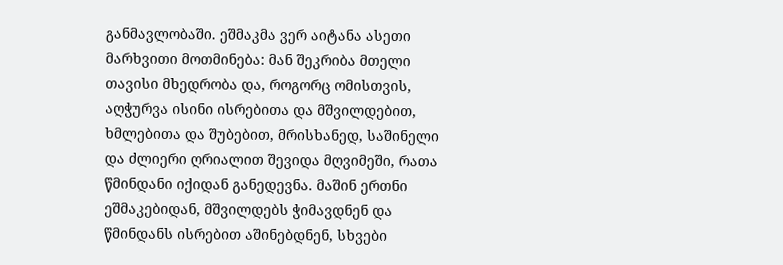განმავლობაში. ეშმაკმა ვერ აიტანა ასეთი მარხვითი მოთმინება: მან შეკრიბა მთელი თავისი მხედრობა და, როგორც ომისთვის, აღჭურვა ისინი ისრებითა და მშვილდებით, ხმლებითა და შუბებით, მრისხანედ, საშინელი და ძლიერი ღრიალით შევიდა მღვიმეში, რათა წმინდანი იქიდან განედევნა. მაშინ ერთნი ეშმაკებიდან, მშვილდებს ჭიმავდნენ და წმინდანს ისრებით აშინებდნენ, სხვები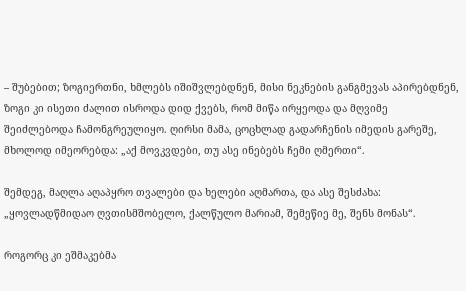– შუბებით; ზოგიერთნი, ხმლებს იშიშვლებდნენ, მისი ნეკნების განგმევას აპირებდნენ, ზოგი კი ისეთი ძალით ისროდა დიდ ქვებს, რომ მიწა ირყეოდა და მღვიმე შეიძლებოდა ჩამონგრეულიყო. ღირსი მამა, ცოცხლად გადარჩენის იმედის გარეშე, მხოლოდ იმეორებდა: „აქ მოვკვდები, თუ ასე ინებებს ჩემი ღმერთი“.

შემდეგ, მაღლა აღაპყრო თვალები და ხელები აღმართა, და ასე შესძახა: „ყოვლადწმიდაო ღვთისმშობელო, ქალწულო მარიამ, შემეწიე მე, შენს მონას“.

როგორც კი ეშმაკებმა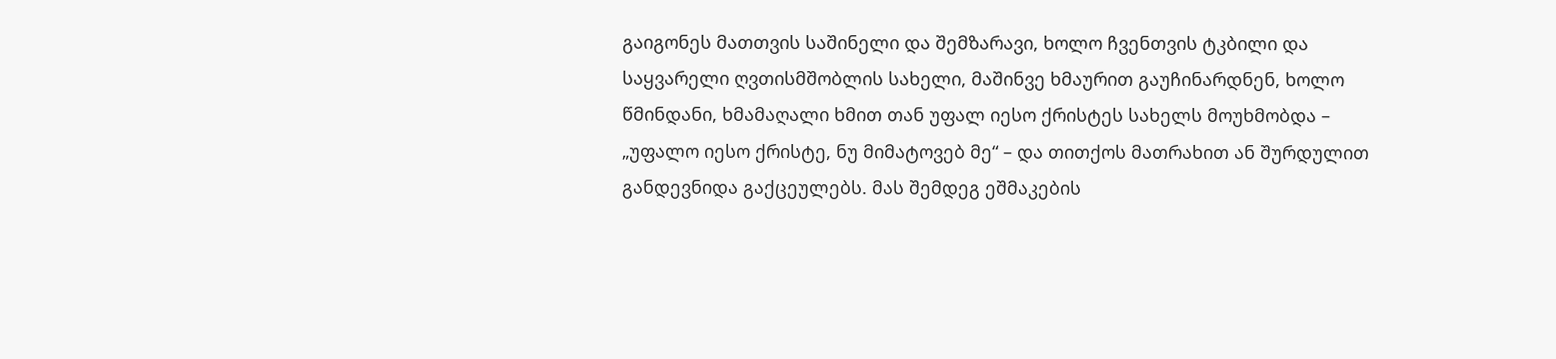გაიგონეს მათთვის საშინელი და შემზარავი, ხოლო ჩვენთვის ტკბილი და საყვარელი ღვთისმშობლის სახელი, მაშინვე ხმაურით გაუჩინარდნენ, ხოლო წმინდანი, ხმამაღალი ხმით თან უფალ იესო ქრისტეს სახელს მოუხმობდა – „უფალო იესო ქრისტე, ნუ მიმატოვებ მე“ – და თითქოს მათრახით ან შურდულით განდევნიდა გაქცეულებს. მას შემდეგ ეშმაკების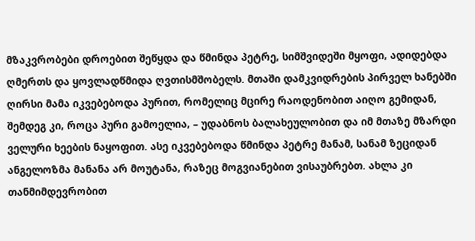მზაკვრობები დროებით შეწყდა და წმინდა პეტრე, სიმშვიდეში მყოფი, ადიდებდა ღმერთს და ყოვლადწმიდა ღვთისმშობელს. მთაში დამკვიდრების პირველ ხანებში ღირსი მამა იკვებებოდა პურით, რომელიც მცირე რაოდენობით აიღო გემიდან, შემდეგ კი, როცა პური გამოელია, – უდაბნოს ბალახეულობით და იმ მთაზე მზარდი ველური ხეების ნაყოფით. ასე იკვებებოდა წმინდა პეტრე მანამ, სანამ ზეციდან ანგელოზმა მანანა არ მოუტანა, რაზეც მოგვიანებით ვისაუბრებთ. ახლა კი თანმიმდევრობით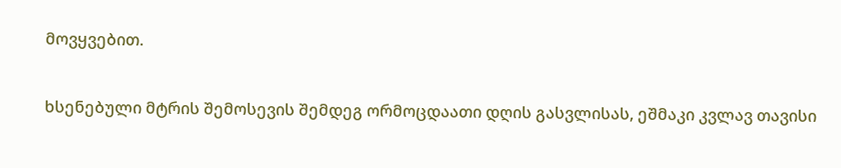მოვყვებით.

ხსენებული მტრის შემოსევის შემდეგ ორმოცდაათი დღის გასვლისას, ეშმაკი კვლავ თავისი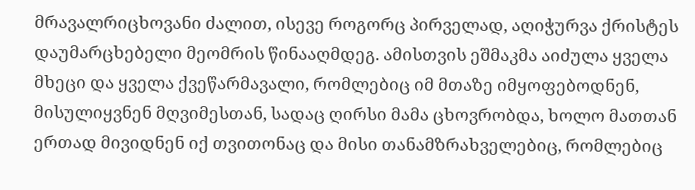მრავალრიცხოვანი ძალით, ისევე როგორც პირველად, აღიჭურვა ქრისტეს დაუმარცხებელი მეომრის წინააღმდეგ. ამისთვის ეშმაკმა აიძულა ყველა მხეცი და ყველა ქვეწარმავალი, რომლებიც იმ მთაზე იმყოფებოდნენ, მისულიყვნენ მღვიმესთან, სადაც ღირსი მამა ცხოვრობდა, ხოლო მათთან ერთად მივიდნენ იქ თვითონაც და მისი თანამზრახველებიც, რომლებიც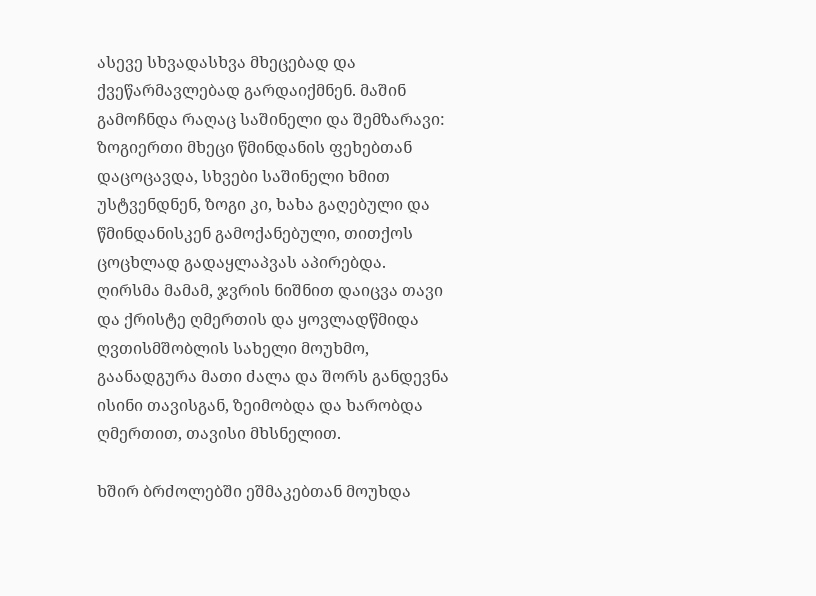ასევე სხვადასხვა მხეცებად და ქვეწარმავლებად გარდაიქმნენ. მაშინ გამოჩნდა რაღაც საშინელი და შემზარავი: ზოგიერთი მხეცი წმინდანის ფეხებთან დაცოცავდა, სხვები საშინელი ხმით უსტვენდნენ, ზოგი კი, ხახა გაღებული და წმინდანისკენ გამოქანებული, თითქოს ცოცხლად გადაყლაპვას აპირებდა. ღირსმა მამამ, ჯვრის ნიშნით დაიცვა თავი და ქრისტე ღმერთის და ყოვლადწმიდა ღვთისმშობლის სახელი მოუხმო, გაანადგურა მათი ძალა და შორს განდევნა ისინი თავისგან, ზეიმობდა და ხარობდა ღმერთით, თავისი მხსნელით.

ხშირ ბრძოლებში ეშმაკებთან მოუხდა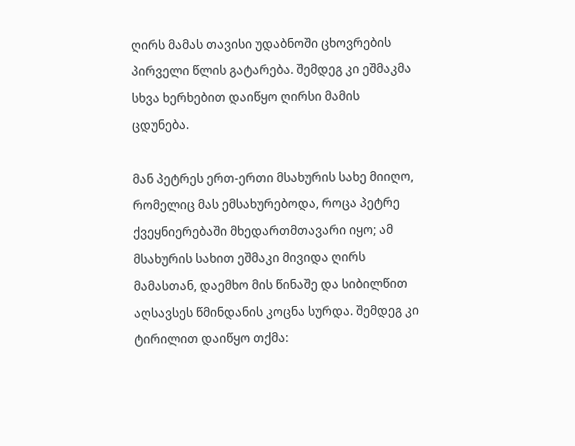ღირს მამას თავისი უდაბნოში ცხოვრების პირველი წლის გატარება. შემდეგ კი ეშმაკმა სხვა ხერხებით დაიწყო ღირსი მამის ცდუნება.

მან პეტრეს ერთ-ერთი მსახურის სახე მიიღო, რომელიც მას ემსახურებოდა, როცა პეტრე ქვეყნიერებაში მხედართმთავარი იყო; ამ მსახურის სახით ეშმაკი მივიდა ღირს მამასთან, დაემხო მის წინაშე და სიბილწით აღსავსეს წმინდანის კოცნა სურდა. შემდეგ კი ტირილით დაიწყო თქმა: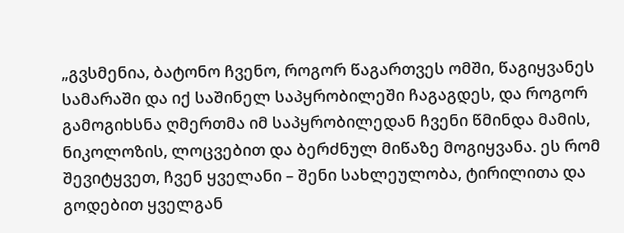„გვსმენია, ბატონო ჩვენო, როგორ წაგართვეს ომში, წაგიყვანეს სამარაში და იქ საშინელ საპყრობილეში ჩაგაგდეს, და როგორ გამოგიხსნა ღმერთმა იმ საპყრობილედან ჩვენი წმინდა მამის, ნიკოლოზის, ლოცვებით და ბერძნულ მიწაზე მოგიყვანა. ეს რომ შევიტყვეთ, ჩვენ ყველანი – შენი სახლეულობა, ტირილითა და გოდებით ყველგან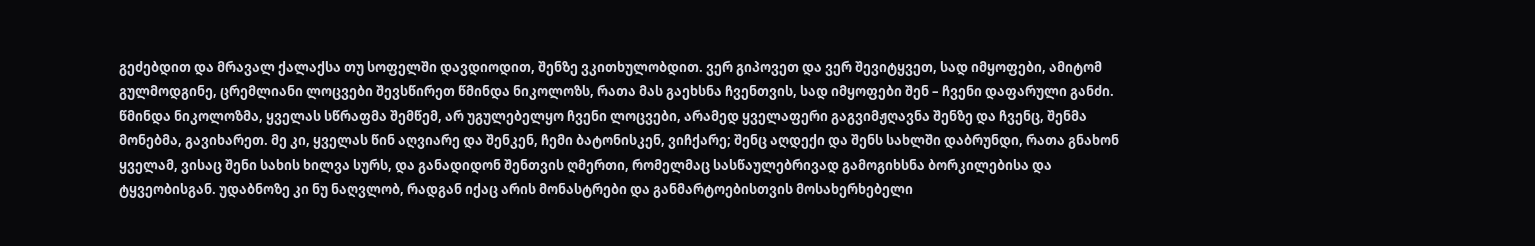გეძებდით და მრავალ ქალაქსა თუ სოფელში დავდიოდით, შენზე ვკითხულობდით. ვერ გიპოვეთ და ვერ შევიტყვეთ, სად იმყოფები, ამიტომ გულმოდგინე, ცრემლიანი ლოცვები შევსწირეთ წმინდა ნიკოლოზს, რათა მას გაეხსნა ჩვენთვის, სად იმყოფები შენ – ჩვენი დაფარული განძი. წმინდა ნიკოლოზმა, ყველას სწრაფმა შემწემ, არ უგულებელყო ჩვენი ლოცვები, არამედ ყველაფერი გაგვიმჟღავნა შენზე და ჩვენც, შენმა მონებმა, გავიხარეთ. მე კი, ყველას წინ აღვიარე და შენკენ, ჩემი ბატონისკენ, ვიჩქარე; შენც აღდექი და შენს სახლში დაბრუნდი, რათა გნახონ ყველამ, ვისაც შენი სახის ხილვა სურს, და განადიდონ შენთვის ღმერთი, რომელმაც სასწაულებრივად გამოგიხსნა ბორკილებისა და ტყვეობისგან. უდაბნოზე კი ნუ ნაღვლობ, რადგან იქაც არის მონასტრები და განმარტოებისთვის მოსახერხებელი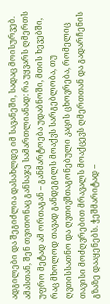ადგილები და შეგიძლია დასახლდე იმ სავანეში, სადაც მოისურვებ. ამასთან, შენ თვითონაც განსაჯე სამართლიანად: რა უყვარს ღმერთს უფრო მეტად ამ ორთაგან – განმარტოება უდაბნოში, მთის ხევებში, რაც მხოლოდ თავად განდეგილს მოაქვს სარგებლობა, თუ ღვთისსათნო და ღვთივშთაგონებული კაცის ცხოვრება, რომელიც თავისი მოძღვრებით მრავალს მოაქცევს ღმერთთან და გადარჩენის გზაზე დააყენებს. ჭეშმარიტად –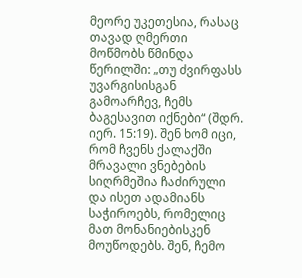მეორე უკეთესია, რასაც თავად ღმერთი მოწმობს წმინდა წერილში: „თუ ძვირფასს უვარგისისგან გამოარჩევ, ჩემს ბაგესავით იქნები“ (შდრ. იერ. 15:19). შენ ხომ იცი, რომ ჩვენს ქალაქში მრავალი ვნებების სიღრმეშია ჩაძირული და ისეთ ადამიანს საჭიროებს, რომელიც მათ მონანიებისკენ მოუწოდებს. შენ, ჩემო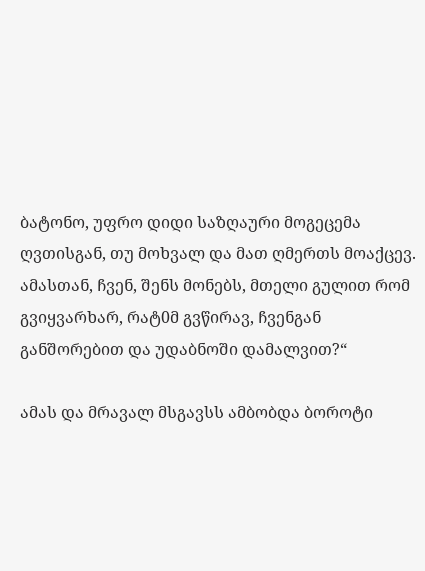ბატონო, უფრო დიდი საზღაური მოგეცემა ღვთისგან, თუ მოხვალ და მათ ღმერთს მოაქცევ. ამასთან, ჩვენ, შენს მონებს, მთელი გულით რომ გვიყვარხარ, რატ0მ გვწირავ, ჩვენგან განშორებით და უდაბნოში დამალვით?“

ამას და მრავალ მსგავსს ამბობდა ბოროტი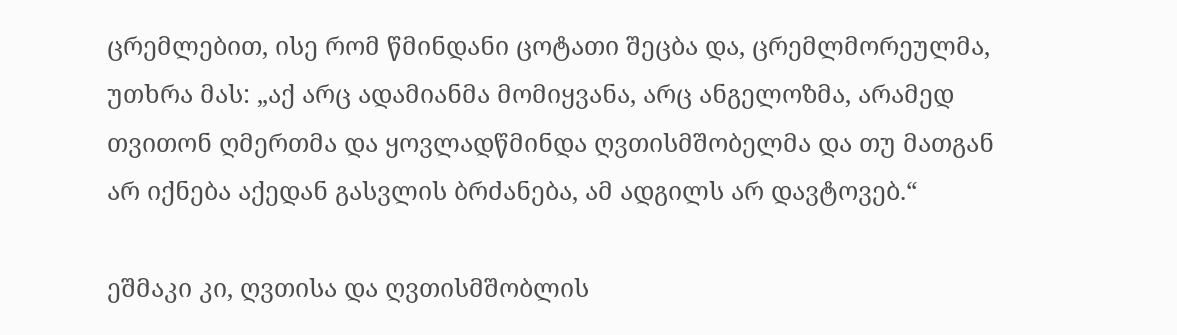ცრემლებით, ისე რომ წმინდანი ცოტათი შეცბა და, ცრემლმორეულმა, უთხრა მას: „აქ არც ადამიანმა მომიყვანა, არც ანგელოზმა, არამედ თვითონ ღმერთმა და ყოვლადწმინდა ღვთისმშობელმა და თუ მათგან არ იქნება აქედან გასვლის ბრძანება, ამ ადგილს არ დავტოვებ.“

ეშმაკი კი, ღვთისა და ღვთისმშობლის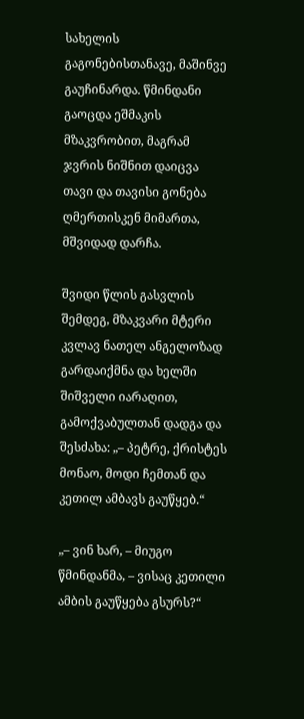სახელის გაგონებისთანავე, მაშინვე გაუჩინარდა. წმინდანი გაოცდა ეშმაკის მზაკვრობით, მაგრამ ჯვრის ნიშნით დაიცვა თავი და თავისი გონება ღმერთისკენ მიმართა, მშვიდად დარჩა.

შვიდი წლის გასვლის შემდეგ, მზაკვარი მტერი კვლავ ნათელ ანგელოზად გარდაიქმნა და ხელში შიშველი იარაღით, გამოქვაბულთან დადგა და შესძახა: „– პეტრე, ქრისტეს მონაო, მოდი ჩემთან და კეთილ ამბავს გაუწყებ.“

„– ვინ ხარ, – მიუგო წმინდანმა, – ვისაც კეთილი ამბის გაუწყება გსურს?“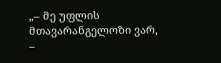„– მე უფლის მთავარანგელოზი ვარ, –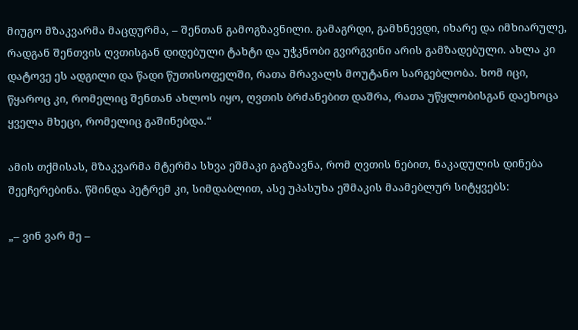მიუგო მზაკვარმა მაცდურმა, – შენთან გამოგზავნილი. გამაგრდი, გამხნევდი, იხარე და იმხიარულე, რადგან შენთვის ღვთისგან დიდებული ტახტი და უჭკნობი გვირგვინი არის გამზადებული. ახლა კი დატოვე ეს ადგილი და წადი წუთისოფელში, რათა მრავალს მოუტანო სარგებლობა. ხომ იცი, წყაროც კი, რომელიც შენთან ახლოს იყო, ღვთის ბრძანებით დაშრა, რათა უწყლობისგან დაეხოცა ყველა მხეცი, რომელიც გაშინებდა.“

ამის თქმისას, მზაკვარმა მტერმა სხვა ეშმაკი გაგზავნა, რომ ღვთის ნებით, ნაკადულის დინება შეეჩერებინა. წმინდა პეტრემ კი, სიმდაბლით, ასე უპასუხა ეშმაკის მაამებლურ სიტყვებს:

„– ვინ ვარ მე –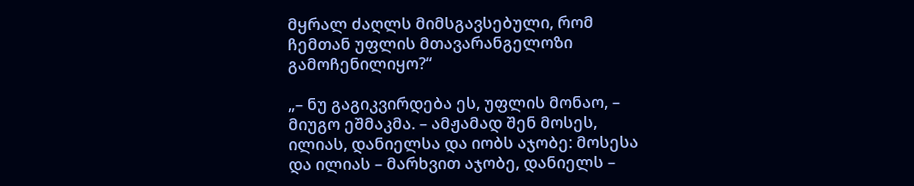მყრალ ძაღლს მიმსგავსებული, რომ ჩემთან უფლის მთავარანგელოზი გამოჩენილიყო?“

„– ნუ გაგიკვირდება ეს, უფლის მონაო, – მიუგო ეშმაკმა. – ამჟამად შენ მოსეს, ილიას, დანიელსა და იობს აჯობე: მოსესა და ილიას – მარხვით აჯობე, დანიელს –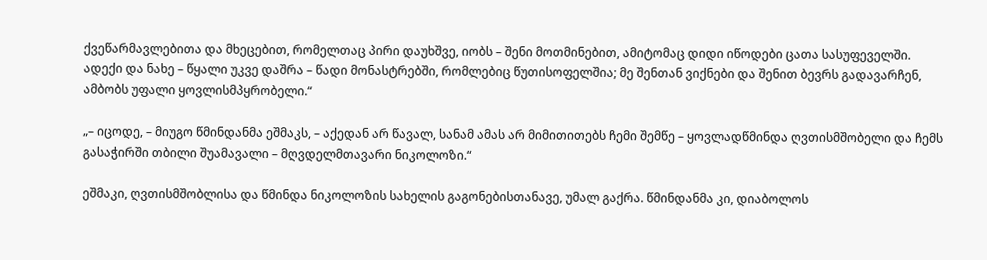ქვეწარმავლებითა და მხეცებით, რომელთაც პირი დაუხშვე, იობს – შენი მოთმინებით, ამიტომაც დიდი იწოდები ცათა სასუფეველში. ადექი და ნახე – წყალი უკვე დაშრა – წადი მონასტრებში, რომლებიც წუთისოფელშია; მე შენთან ვიქნები და შენით ბევრს გადავარჩენ, ამბობს უფალი ყოვლისმპყრობელი.“

„– იცოდე, – მიუგო წმინდანმა ეშმაკს, – აქედან არ წავალ, სანამ ამას არ მიმითითებს ჩემი შემწე – ყოვლადწმინდა ღვთისმშობელი და ჩემს გასაჭირში თბილი შუამავალი – მღვდელმთავარი ნიკოლოზი.“

ეშმაკი, ღვთისმშობლისა და წმინდა ნიკოლოზის სახელის გაგონებისთანავე, უმალ გაქრა. წმინდანმა კი, დიაბოლოს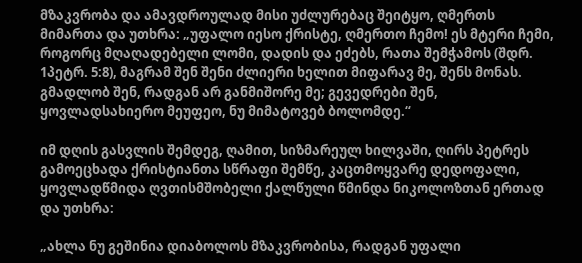მზაკვრობა და ამავდროულად მისი უძლურებაც შეიტყო, ღმერთს მიმართა და უთხრა: „უფალო იესო ქრისტე, ღმერთო ჩემო! ეს მტერი ჩემი, როგორც მღაღადებელი ლომი, დადის და ეძებს, რათა შემჭამოს (შდრ. 1პეტრ. 5:8), მაგრამ შენ შენი ძლიერი ხელით მიფარავ მე, შენს მონას. გმადლობ შენ, რადგან არ განმიშორე მე; გევედრები შენ, ყოვლადსახიერო მეუფეო, ნუ მიმატოვებ ბოლომდე.“

იმ დღის გასვლის შემდეგ, ღამით, სიზმარეულ ხილვაში, ღირს პეტრეს გამოეცხადა ქრისტიანთა სწრაფი შემწე, კაცთმოყვარე დედოფალი, ყოვლადწმიდა ღვთისმშობელი ქალწული წმინდა ნიკოლოზთან ერთად და უთხრა:

„ახლა ნუ გეშინია დიაბოლოს მზაკვრობისა, რადგან უფალი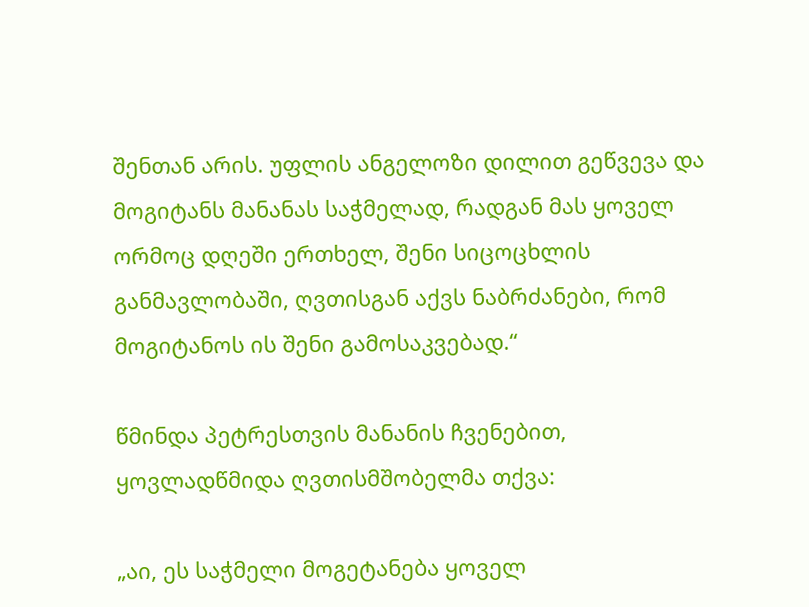შენთან არის. უფლის ანგელოზი დილით გეწვევა და მოგიტანს მანანას საჭმელად, რადგან მას ყოველ ორმოც დღეში ერთხელ, შენი სიცოცხლის განმავლობაში, ღვთისგან აქვს ნაბრძანები, რომ მოგიტანოს ის შენი გამოსაკვებად.“

წმინდა პეტრესთვის მანანის ჩვენებით, ყოვლადწმიდა ღვთისმშობელმა თქვა:

„აი, ეს საჭმელი მოგეტანება ყოველ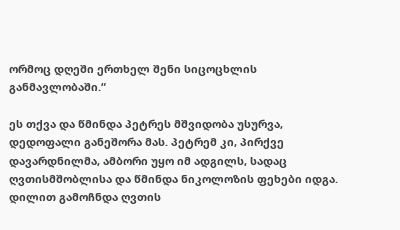ორმოც დღეში ერთხელ შენი სიცოცხლის განმავლობაში.“

ეს თქვა და წმინდა პეტრეს მშვიდობა უსურვა, დედოფალი განეშორა მას. პეტრემ კი, პირქვე დავარდნილმა, ამბორი უყო იმ ადგილს, სადაც ღვთისმშობლისა და წმინდა ნიკოლოზის ფეხები იდგა. დილით გამოჩნდა ღვთის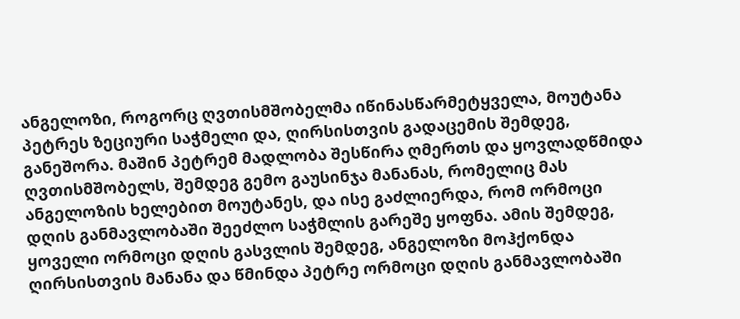ანგელოზი, როგორც ღვთისმშობელმა იწინასწარმეტყველა, მოუტანა პეტრეს ზეციური საჭმელი და, ღირსისთვის გადაცემის შემდეგ, განეშორა. მაშინ პეტრემ მადლობა შესწირა ღმერთს და ყოვლადწმიდა ღვთისმშობელს, შემდეგ გემო გაუსინჯა მანანას, რომელიც მას ანგელოზის ხელებით მოუტანეს, და ისე გაძლიერდა, რომ ორმოცი დღის განმავლობაში შეეძლო საჭმლის გარეშე ყოფნა. ამის შემდეგ, ყოველი ორმოცი დღის გასვლის შემდეგ, ანგელოზი მოჰქონდა ღირსისთვის მანანა და წმინდა პეტრე ორმოცი დღის განმავლობაში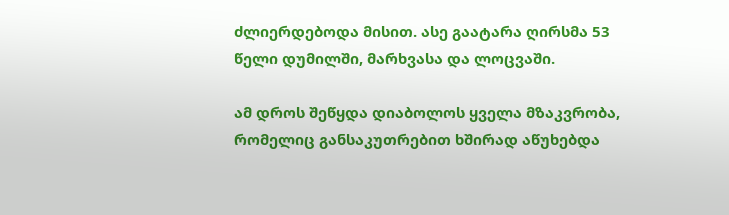ძლიერდებოდა მისით. ასე გაატარა ღირსმა 53 წელი დუმილში, მარხვასა და ლოცვაში.

ამ დროს შეწყდა დიაბოლოს ყველა მზაკვრობა, რომელიც განსაკუთრებით ხშირად აწუხებდა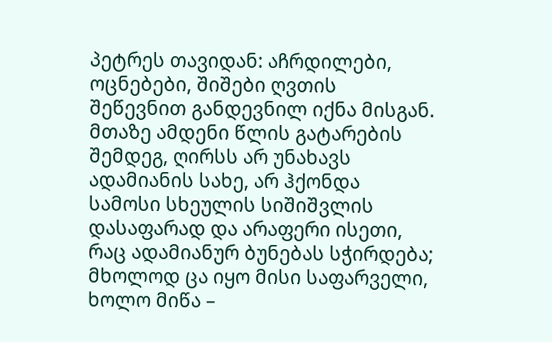პეტრეს თავიდან: აჩრდილები, ოცნებები, შიშები ღვთის შეწევნით განდევნილ იქნა მისგან. მთაზე ამდენი წლის გატარების შემდეგ, ღირსს არ უნახავს ადამიანის სახე, არ ჰქონდა სამოსი სხეულის სიშიშვლის დასაფარად და არაფერი ისეთი, რაც ადამიანურ ბუნებას სჭირდება; მხოლოდ ცა იყო მისი საფარველი, ხოლო მიწა –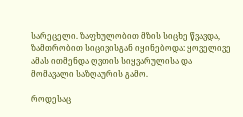სარეცელი. ზაფხულობით მზის სიცხე წვავდა, ზამთრობით სიცივისგან იყინებოდა: ყოველივე ამას ითმენდა ღვთის სიყვარულისა და მომავალი საზღაურის გამო.

როდესაც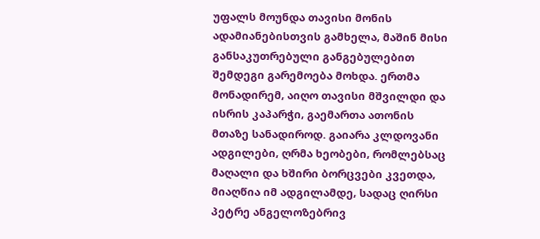უფალს მოუნდა თავისი მონის ადამიანებისთვის გამხელა, მაშინ მისი განსაკუთრებული განგებულებით შემდეგი გარემოება მოხდა. ერთმა მონადირემ, აიღო თავისი მშვილდი და ისრის კაპარჭი, გაემართა ათონის მთაზე სანადიროდ. გაიარა კლდოვანი ადგილები, ღრმა ხეობები, რომლებსაც მაღალი და ხშირი ბორცვები კვეთდა, მიაღწია იმ ადგილამდე, სადაც ღირსი პეტრე ანგელოზებრივ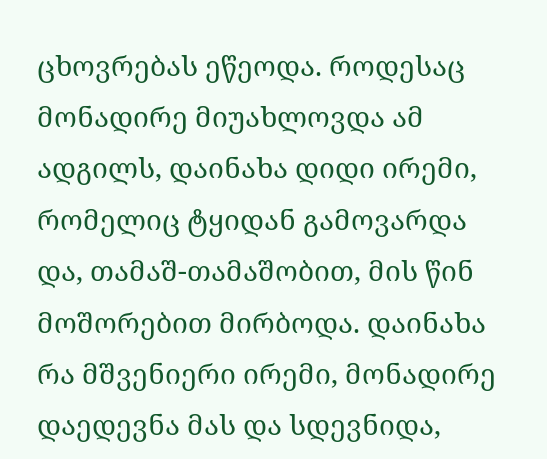ცხოვრებას ეწეოდა. როდესაც მონადირე მიუახლოვდა ამ ადგილს, დაინახა დიდი ირემი, რომელიც ტყიდან გამოვარდა და, თამაშ-თამაშობით, მის წინ მოშორებით მირბოდა. დაინახა რა მშვენიერი ირემი, მონადირე დაედევნა მას და სდევნიდა,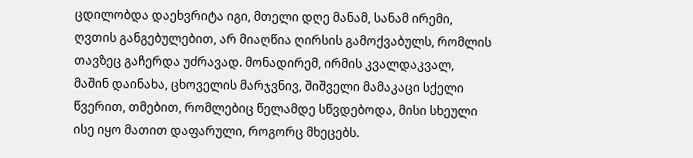ცდილობდა დაეხვრიტა იგი, მთელი დღე მანამ, სანამ ირემი, ღვთის განგებულებით, არ მიაღწია ღირსის გამოქვაბულს, რომლის თავზეც გაჩერდა უძრავად. მონადირემ, ირმის კვალდაკვალ, მაშინ დაინახა, ცხოველის მარჯვნივ, შიშველი მამაკაცი სქელი წვერით, თმებით, რომლებიც წელამდე სწვდებოდა, მისი სხეული ისე იყო მათით დაფარული, როგორც მხეცებს.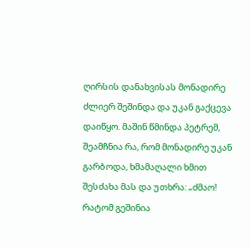ღირსის დანახვისას მონადირე ძლიერ შეშინდა და უკან გაქცევა დაიწყო. მაშინ წმინდა პეტრემ, შეამჩნია რა, რომ მონადირე უკან გარბოდა, ხმამაღალი ხმით შესძახა მას და უთხრა: „ძმაო! რატომ გეშინია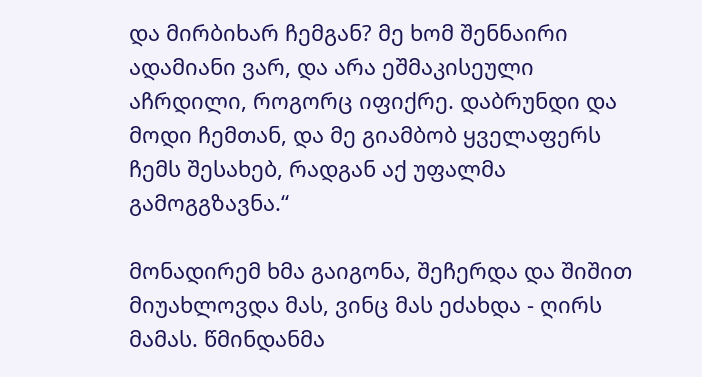და მირბიხარ ჩემგან? მე ხომ შენნაირი ადამიანი ვარ, და არა ეშმაკისეული აჩრდილი, როგორც იფიქრე. დაბრუნდი და მოდი ჩემთან, და მე გიამბობ ყველაფერს ჩემს შესახებ, რადგან აქ უფალმა გამოგგზავნა.“

მონადირემ ხმა გაიგონა, შეჩერდა და შიშით მიუახლოვდა მას, ვინც მას ეძახდა - ღირს მამას. წმინდანმა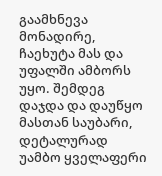გაამხნევა მონადირე, ჩაეხუტა მას და უფალში ამბორს უყო. შემდეგ დაჯდა და დაუწყო მასთან საუბარი, დეტალურად უამბო ყველაფერი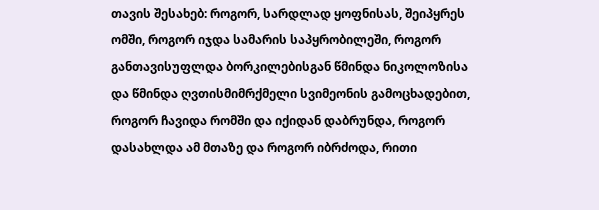თავის შესახებ: როგორ, სარდლად ყოფნისას, შეიპყრეს ომში, როგორ იჯდა სამარის საპყრობილეში, როგორ განთავისუფლდა ბორკილებისგან წმინდა ნიკოლოზისა და წმინდა ღვთისმიმრქმელი სვიმეონის გამოცხადებით, როგორ ჩავიდა რომში და იქიდან დაბრუნდა, როგორ დასახლდა ამ მთაზე და როგორ იბრძოდა, რითი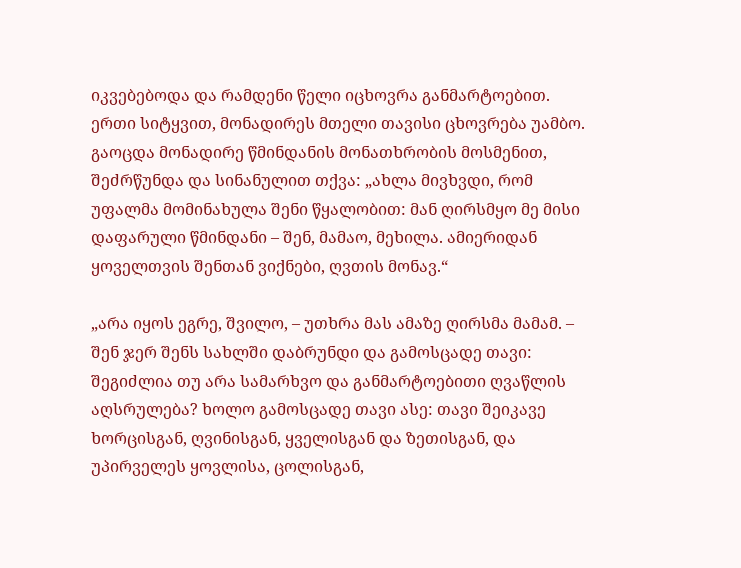იკვებებოდა და რამდენი წელი იცხოვრა განმარტოებით. ერთი სიტყვით, მონადირეს მთელი თავისი ცხოვრება უამბო. გაოცდა მონადირე წმინდანის მონათხრობის მოსმენით, შეძრწუნდა და სინანულით თქვა: „ახლა მივხვდი, რომ უფალმა მომინახულა შენი წყალობით: მან ღირსმყო მე მისი დაფარული წმინდანი – შენ, მამაო, მეხილა. ამიერიდან ყოველთვის შენთან ვიქნები, ღვთის მონავ.“

„არა იყოს ეგრე, შვილო, – უთხრა მას ამაზე ღირსმა მამამ. – შენ ჯერ შენს სახლში დაბრუნდი და გამოსცადე თავი: შეგიძლია თუ არა სამარხვო და განმარტოებითი ღვაწლის აღსრულება? ხოლო გამოსცადე თავი ასე: თავი შეიკავე ხორცისგან, ღვინისგან, ყველისგან და ზეთისგან, და უპირველეს ყოვლისა, ცოლისგან,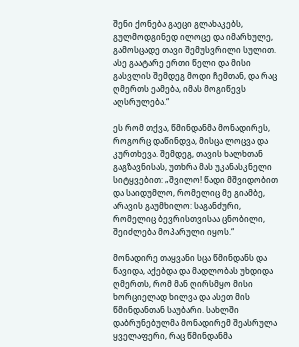შენი ქონება გაეცი გლახაკებს, გულმოდგინედ ილოცე და იმარხულე, გამოსცადე თავი შემუსვრილი სულით. ასე გაატარე ერთი წელი და მისი გასვლის შემდეგ მოდი ჩემთან, და რაც ღმერთს ეამება, იმას მოგიწევს აღსრულება.“

ეს რომ თქვა, წმინდანმა მონადირეს, როგორც დაწინდვა, მისცა ლოცვა და კურთხევა. შემდეგ, თავის ხალხთან გაგზავნისას, უთხრა მას უკანასკნელი სიტყვებით: „შვილო! წადი მშვიდობით და საიდუმლო, რომელიც მე გიამბე, არავის გაუმხილო: საგანძური, რომელიც ბევრისთვისაა ცნობილი, შეიძლება მოპარული იყოს.“

მონადირე თაყვანი სცა წმინდანს და წავიდა, აქებდა და მადლობას უხდიდა ღმერთს, რომ მან ღირსმყო მისი ხორციელად ხილვა და ასეთ მის წმინდანთან საუბარი. სახლში დაბრუნებულმა მონადირემ შეასრულა ყველაფერი, რაც წმინდანმა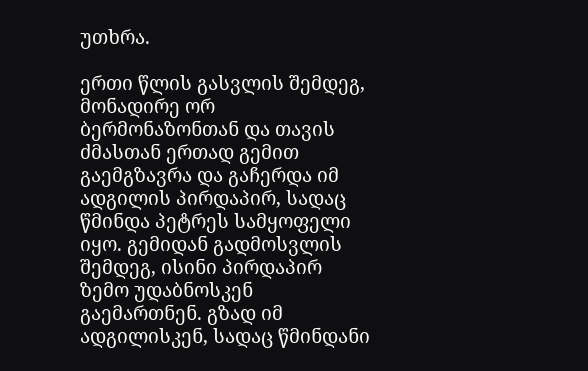უთხრა.

ერთი წლის გასვლის შემდეგ, მონადირე ორ ბერმონაზონთან და თავის ძმასთან ერთად გემით გაემგზავრა და გაჩერდა იმ ადგილის პირდაპირ, სადაც წმინდა პეტრეს სამყოფელი იყო. გემიდან გადმოსვლის შემდეგ, ისინი პირდაპირ ზემო უდაბნოსკენ გაემართნენ. გზად იმ ადგილისკენ, სადაც წმინდანი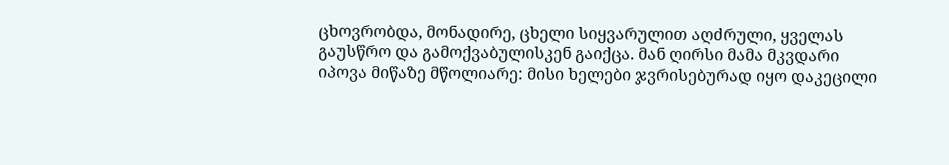ცხოვრობდა, მონადირე, ცხელი სიყვარულით აღძრული, ყველას გაუსწრო და გამოქვაბულისკენ გაიქცა. მან ღირსი მამა მკვდარი იპოვა მიწაზე მწოლიარე: მისი ხელები ჯვრისებურად იყო დაკეცილი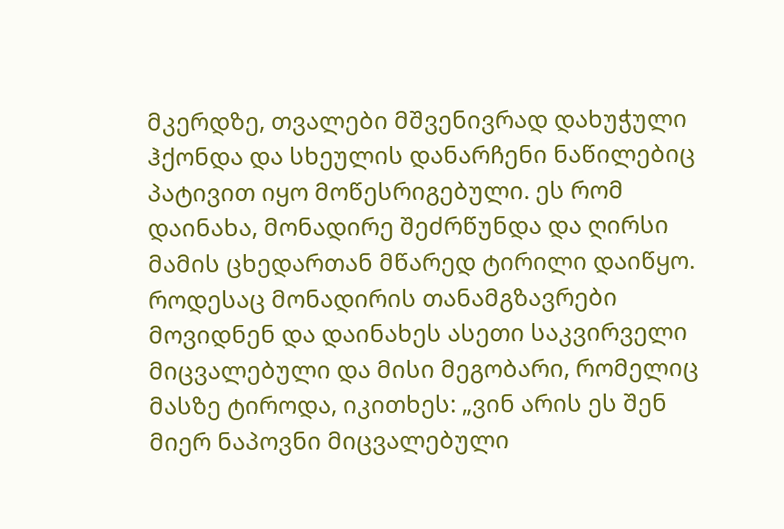მკერდზე, თვალები მშვენივრად დახუჭული ჰქონდა და სხეულის დანარჩენი ნაწილებიც პატივით იყო მოწესრიგებული. ეს რომ დაინახა, მონადირე შეძრწუნდა და ღირსი მამის ცხედართან მწარედ ტირილი დაიწყო. როდესაც მონადირის თანამგზავრები მოვიდნენ და დაინახეს ასეთი საკვირველი მიცვალებული და მისი მეგობარი, რომელიც მასზე ტიროდა, იკითხეს: „ვინ არის ეს შენ მიერ ნაპოვნი მიცვალებული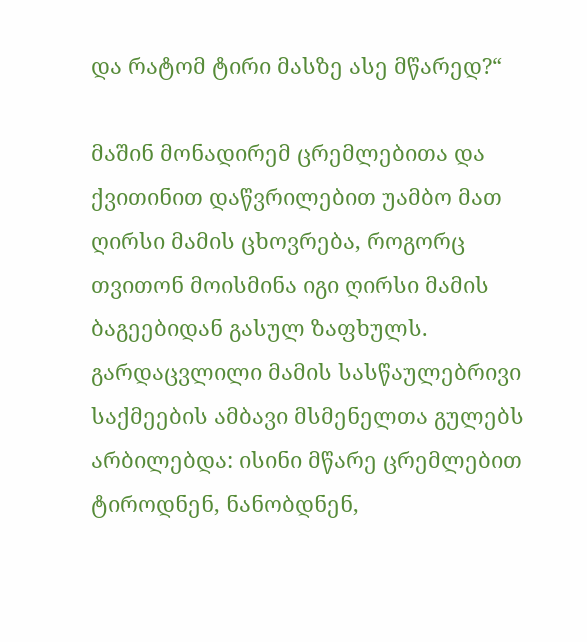და რატომ ტირი მასზე ასე მწარედ?“

მაშინ მონადირემ ცრემლებითა და ქვითინით დაწვრილებით უამბო მათ ღირსი მამის ცხოვრება, როგორც თვითონ მოისმინა იგი ღირსი მამის ბაგეებიდან გასულ ზაფხულს. გარდაცვლილი მამის სასწაულებრივი საქმეების ამბავი მსმენელთა გულებს არბილებდა: ისინი მწარე ცრემლებით ტიროდნენ, ნანობდნენ,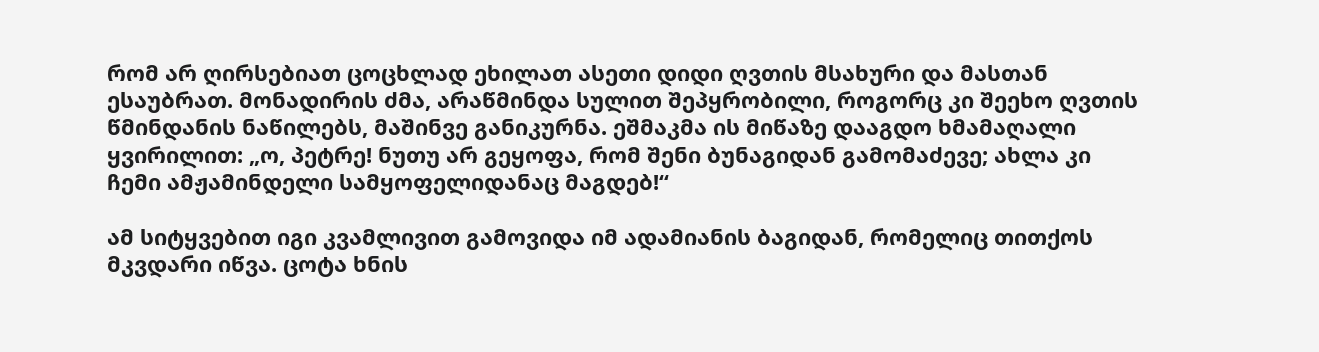რომ არ ღირსებიათ ცოცხლად ეხილათ ასეთი დიდი ღვთის მსახური და მასთან ესაუბრათ. მონადირის ძმა, არაწმინდა სულით შეპყრობილი, როგორც კი შეეხო ღვთის წმინდანის ნაწილებს, მაშინვე განიკურნა. ეშმაკმა ის მიწაზე დააგდო ხმამაღალი ყვირილით: „ო, პეტრე! ნუთუ არ გეყოფა, რომ შენი ბუნაგიდან გამომაძევე; ახლა კი ჩემი ამჟამინდელი სამყოფელიდანაც მაგდებ!“

ამ სიტყვებით იგი კვამლივით გამოვიდა იმ ადამიანის ბაგიდან, რომელიც თითქოს მკვდარი იწვა. ცოტა ხნის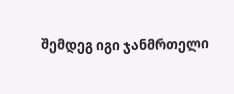შემდეგ იგი ჯანმრთელი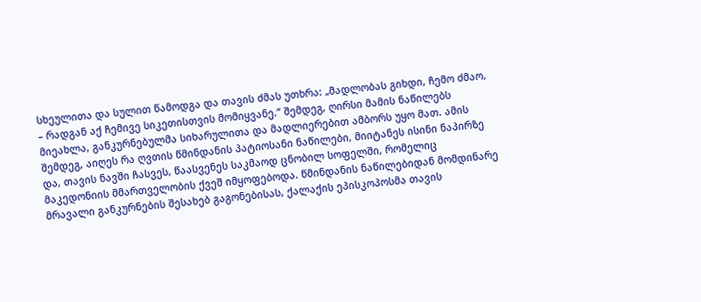სხეულითა და სულით წამოდგა და თავის ძმას უთხრა: „მადლობას გიხდი, ჩემო ძმაო, – რადგან აქ ჩემივე სიკეთისთვის მომიყვანე.“ შემდეგ, ღირსი მამის ნაწილებს მიეახლა, განკურნებულმა სიხარულითა და მადლიერებით ამბორს უყო მათ. ამის შემდეგ, აიღეს რა ღვთის წმინდანის პატიოსანი ნაწილები, მიიტანეს ისინი ნაპირზე და, თავის ნავში ჩასვეს, წაასვენეს საკმაოდ ცნობილ სოფელში, რომელიც მაკედონიის მმართველობის ქვეშ იმყოფებოდა. წმინდანის ნაწილებიდან მომდინარე მრავალი განკურნების შესახებ გაგონებისას, ქალაქის ეპისკოპოსმა თავის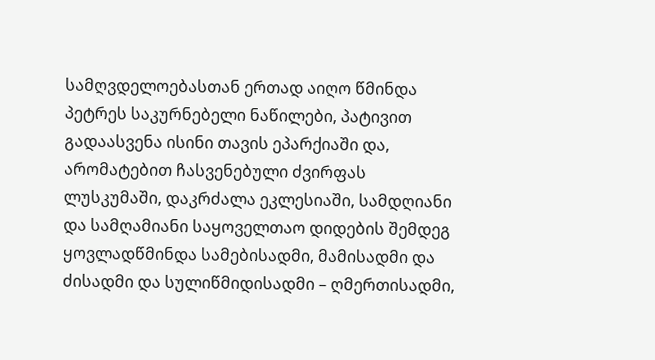სამღვდელოებასთან ერთად აიღო წმინდა პეტრეს საკურნებელი ნაწილები, პატივით გადაასვენა ისინი თავის ეპარქიაში და, არომატებით ჩასვენებული ძვირფას ლუსკუმაში, დაკრძალა ეკლესიაში, სამდღიანი და სამღამიანი საყოველთაო დიდების შემდეგ ყოვლადწმინდა სამებისადმი, მამისადმი და ძისადმი და სულიწმიდისადმი – ღმერთისადმი,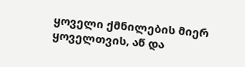ყოველი ქმნილების მიერ ყოველთვის, აწ და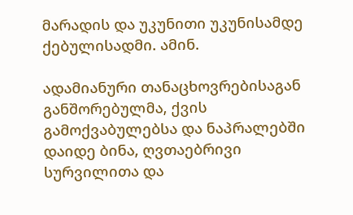მარადის და უკუნითი უკუნისამდე ქებულისადმი. ამინ.

ადამიანური თანაცხოვრებისაგან განშორებულმა, ქვის გამოქვაბულებსა და ნაპრალებში დაიდე ბინა, ღვთაებრივი სურვილითა და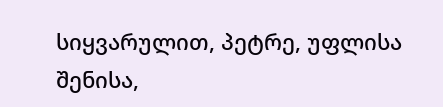სიყვარულით, პეტრე, უფლისა შენისა,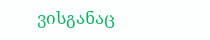ვისგანაც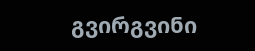გვირგვინი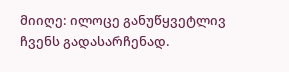მიიღე: ილოცე განუწყვეტლივ ჩვენს გადასარჩენად.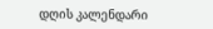დღის კალენდარი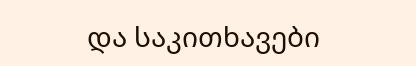და საკითხავები